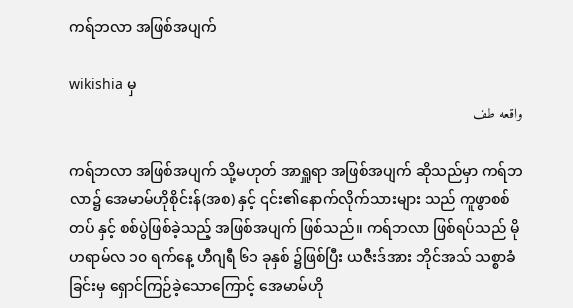ကရ်ဘလာ အဖြစ်အပျက်

wikishia မှ
واقعه طف

ကရ်ဘလာ အဖြစ်အပျက် သို့မဟုတ် အာရှူရာ အဖြစ်အပျက် ဆိုသည်မှာ ကရ်ဘလာ၌ အေမာမ်ဟိုစိုင်းန်(အစ) နှင့် ၎င်း၏နောက်လိုက်သားများ သည် ကူဖွာစစ်တပ် နှင့် စစ်ပွဲဖြစ်ခဲ့သည့် အဖြစ်အပျက် ဖြစ်သည်။ ကရ်ဘလာ ဖြစ်ရပ်သည် မိုဟရာမ်လ ၁၀ ရက်နေ့ ဟီဂျရီ ၆၁ ခုနှစ် ၌ဖြစ်ပြီး ယဇီးဒ်အား ဘိုင်အသ် သစ္စာခံခြင်းမှ ရှောင်ကြဉ်ခဲ့သောကြောင့် အေမာမ်ဟို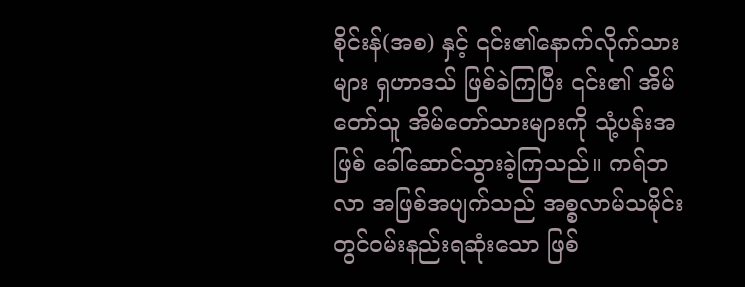စိုင်းန်(အစ) နှင့် ၎င်း၏နောက်လိုက်သားများ ရှဟာဒသ် ဖြစ်ခဲကြပြီး ၎င်း၏ အိမ်တော်သူ အိမ်တော်သားများကို သုံ့ပန်းအဖြစ် ခေါ်ဆောင်သွားခဲ့ကြသည်။ ကရ်ဘလာ အဖြစ်အပျက်သည် အစ္စလာမ်သမိုင်းတွင်ဝမ်းနည်းရဆုံးသော ဖြစ်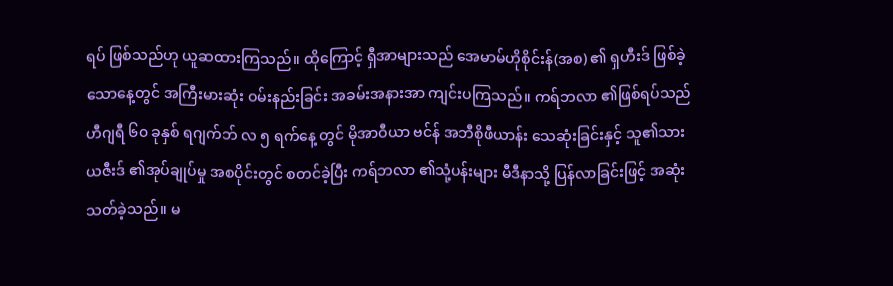ရပ် ဖြစ်သည်ဟု ယူဆထားကြသည်။ ထိုကြောင့် ရှီအာများသည် အေမာမ်ဟိုစိုင်းန်(အစ) ၏ ရှဟီးဒ် ဖြစ်ခဲ့သောနေ့တွင် အကြီးမားဆုံး ဝမ်းနည်းခြင်း အခမ်းအနားအာ ကျင်းပကြသည်။ ကရ်ဘလာ ၏ဖြစ်ရပ်သည် ဟီဂျရီ ၆၀ ခုနှစ် ရဂျက်ဘ် လ ၅ ရက်နေ့ တွင် မိုအာဝီယာ ဗင်န် အဘီစိုဖီယာန်း သေဆုံးခြင်းနှင့် သူ၏သား ယဇီးဒ် ၏အုပ်ချုပ်မှု အစပိုင်းတွင် စတင်ခဲ့ပြီး ကရ်ဘလာ ၏သုံ့ပန်းများ မီဒီနာသို့ ပြန်လာခြင်းဖြင့် အဆုံးသတ်ခဲ့သည်။ မ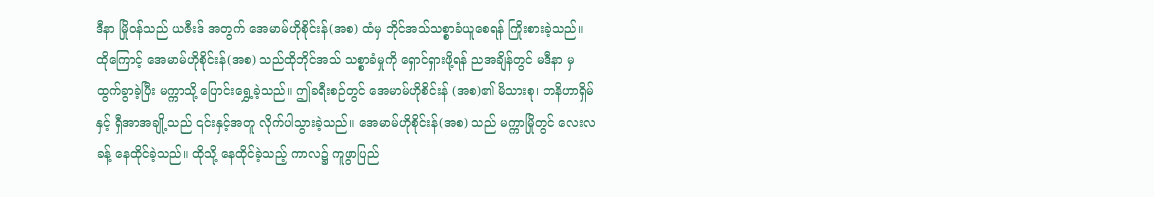ဒီနာ မြိုဝန်သည် ယဇီးဒ် အတွက် အေမာမ်ဟိုစိုင်းန်(အစ) ထံမှ ဘိုင်အသ်သစ္စာခံယူစေရန် ကြိုးစားခဲ့သည်။ ထိုကြောင့် အေမာမ်ဟိုစိုင်းန်(အစ) သည်ထိုဘိုင်အသ် သစ္စာခံမှုကို ရှောင်ရှားဖို့ရန် ညအချိန်တွင် မဒီနာ မှ ထွက်ခွာခဲ့ပြီး မက္ကာသို့ ပြောင်းရွှေ့ခဲ့သည်။ ဤခရီးစဉ်တွင် အေမာမ်ဟိုစိင်းန် (အစ)၏ မိသားစု၊ ဘနိဟာရှိမ် နှင့် ရှီအာအချို့သည် ၎င်းနှင့်အတူ လိုက်ပါသွားခဲ့သည်။ အေမာမ်ဟိုစိုင်းန်(အစ) သည် မက္ကာမြိုတွင် လေးလခန့် နေထိုင်ခဲ့သည်။ ထိုသို့ နေထိုင်ခဲ့သည့် ကာလ၌ ကူဖွာပြည်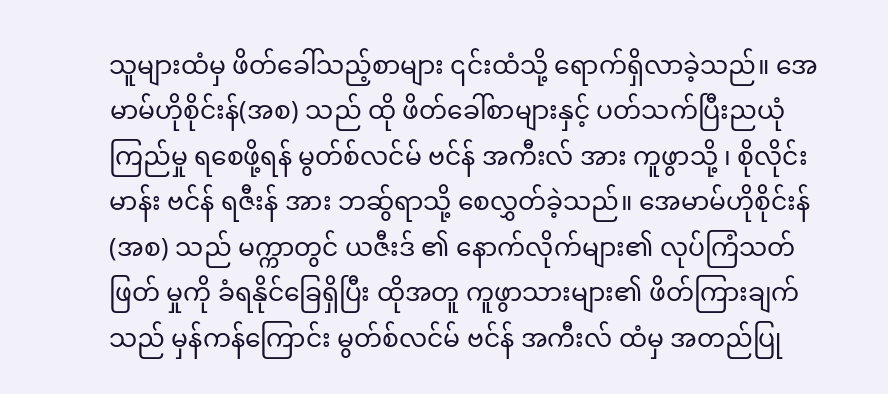သူများထံမှ ဖိတ်ခေါ်သည့်စာများ ၎င်းထံသို့ ရောက်ရှိလာခဲ့သည်။ အေမာမ်ဟိုစိုင်းန်(အစ) သည် ထို ဖိတ်ခေါ်စာများနှင့် ပတ်သက်ပြီးညယုံကြည်မှု ရစေဖို့ရန် မွတ်စ်လင်မ် ဗင်န် အကီးလ် အား ကူဖွာသို့ ၊ စိုလိုင်းမာန်း ဗင်န် ရဇီးန် အား ဘဆ်ွရာသို့ စေလွှတ်ခဲ့သည်။ အေမာမ်ဟိုစိုင်းန်(အစ) သည် မက္ကာတွင် ယဇီးဒ် ၏ နောက်လိုက်များ၏ လုပ်ကြံသတ်ဖြတ် မှုကို ခံရနိုင်ခြေရှိပြီး ထိုအတူ ကူဖွာသားများ၏ ဖိတ်ကြားချက်သည် မှန်ကန်ကြောင်း မွတ်စ်လင်မ် ဗင်န် အကီးလ် ထံမှ အတည်ပြု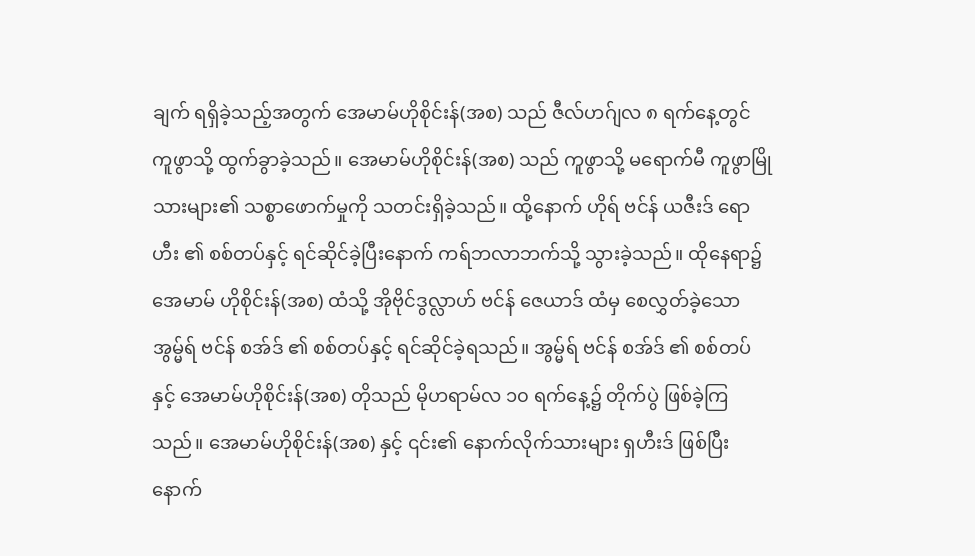ချက် ရရှိခဲ့သည့်အတွက် အေမာမ်ဟိုစိုင်းန်(အစ) သည် ဇီလ်ဟဂ်ျလ ၈ ရက်နေ့တွင် ကူဖွာသို့ ထွက်ခွာခဲ့သည်။ အေမာမ်ဟိုစိုင်းန်(အစ) သည် ကူဖွာသို့ မရောက်မီ ကူဖွာမြိုသားများ၏ သစ္စာဖောက်မှုကို သတင်းရှိခဲ့သည်။ ထို့နောက် ဟိုရ် ဗင်န် ယဇီးဒ် ရောဟီး ၏ စစ်တပ်နှင့် ရင်ဆိုင်ခဲ့ပြီးနောက် ကရ်ဘလာဘက်သို့ သွားခဲ့သည်။ ထိုနေရာ၌ အေမာမ် ဟိုစိုင်းန်(အစ) ထံသို့ အိုဗိုင်ဒွလ္လာဟ် ဗင်န် ဇေယာဒ် ထံမှ စေလွှတ်ခဲ့သော အွမ္မ်ရ် ဗင်န် စအ်ဒ် ၏ စစ်တပ်နှင့် ရင်ဆိုင်ခဲ့ရသည်။ အွမ္မ်ရ် ဗင်န် စအ်ဒ် ၏ စစ်တပ် နှင့် အေမာမ်ဟိုစိုင်းန်(အစ) တိုသည် မိုဟရာမ်လ ၁၀ ရက်နေ့၌ တိုက်ပွဲ ဖြစ်ခဲ့ကြသည်။ အေမာမ်ဟိုစိုင်းန်(အစ) နှင့် ၎င်း၏ နောက်လိုက်သားများ ရှဟီးဒ် ဖြစ်ပြီးနောက်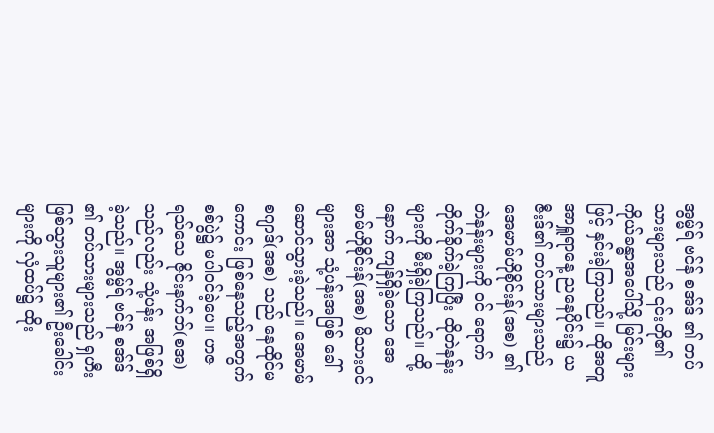အွမ္မ်ရ် ဗင်န် စအ်ဒ် ၏ တပ်သားများသည် ၎င်းတို၏ ကိုယ်ခန္ဓာအပေါ်သို့ မြင်းများဖြင့် နှင်းခဲ့ကြသည်။ ထိုအတူ အာရှူရာနေ့ ညနေပိုင်း၌ ယဇီးဒ်၏ တပ်သားများသည် အေမာမ်ဟိုစိုင်းန်(အစ) ၏ တဲနန်းများကို ၀င် ရောက်တိုက်ခိုက်ခဲ့ကြပြီး ထိုတဲနန်းများကို မီးရှိခဲ့ကြသည်။ ထို့နောက် ကျန်ရှိခဲ့သော အေမာမ်ဟိုစိုင်းန်(အစ) မိသား၀င်များအာ သုံ့ပန်းအဖြစ် ခေါ်ဆောင်သွားခဲ့သည်။ အေမာမ်စဂျာဒ်(အစ) သည် နေထိုင်မကောင်း ဖြစ်နေသည့်အတွက် စစ်ပွဲ၌ မပါ၀င်ခဲ့ပေ။ ဟဇရသ်သေ ဇိုင်းနက်ဘ်(စအ) သည်လည်း သုံ့ပန်း အဖြစ်ရှိခဲ့သည်။ အွမ္မ်ရ် ဗင်န် စအ်ဒ် ၏ တပ်သားများသည် ရှဟီးဖြစ်သွားသူများ၏ ဦးခေါင်းများကို လှံထပ်၌ ထိုး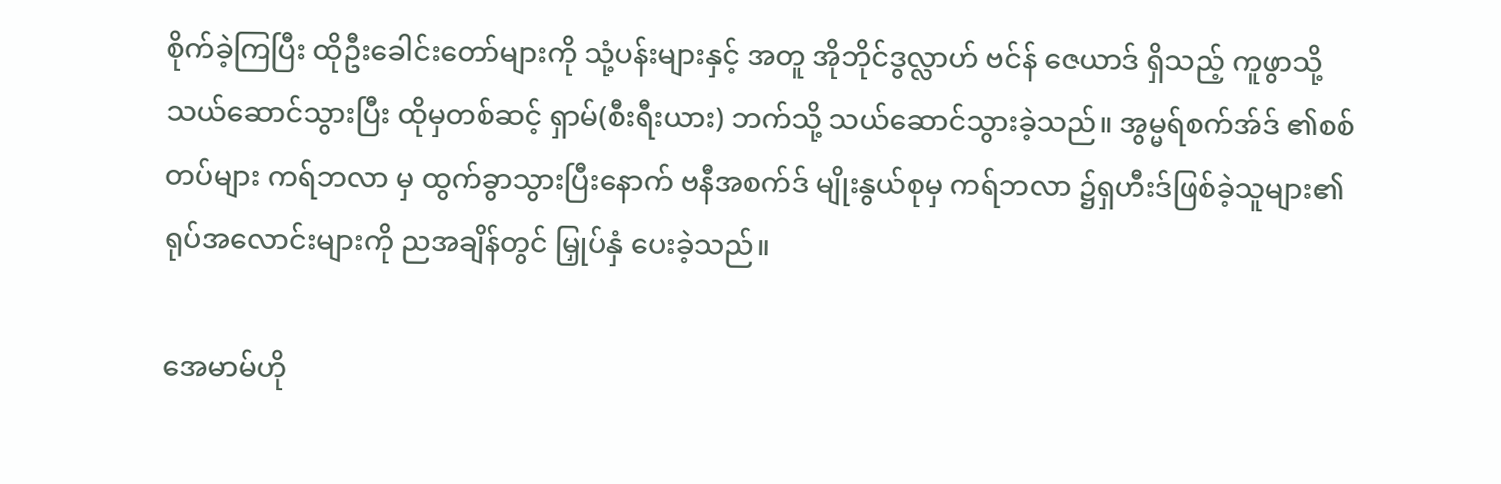စိုက်ခဲ့ကြပြီး ထိုဦးခေါင်းတော်များကို သုံ့ပန်းများနှင့် အတူ အိုဘိုင်ဒွလ္လာဟ် ဗင်န် ဇေယာဒ် ရှိသည့် ကူဖွာသို့ သယ်ဆောင်သွားပြီး ထိုမှတစ်ဆင့် ရှာမ်(စီးရီးယား) ဘက်သို့ သယ်ဆောင်သွားခဲ့သည်။ အွမ္မရ်စက်အ်ဒ် ၏စစ်တပ်များ ကရ်ဘလာ မှ ထွက်ခွာသွားပြီးနောက် ဗနီအစက်ဒ် မျိုးနွယ်စုမှ ကရ်ဘလာ ၌ရှဟီးဒ်ဖြစ်ခဲ့သူများ၏ ရုပ်အလောင်းများကို ညအချိန်တွင် မြှုပ်နှံ ပေးခဲ့သည်။

အေမာမ်ဟို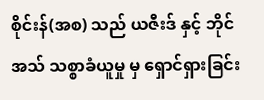စိုင်းန်(အစ) သည် ယဇီးဒ် နှင့် ဘိုင်အသ် သစ္စာခံယူမှု မှ ရှောင်ရှားခြင်း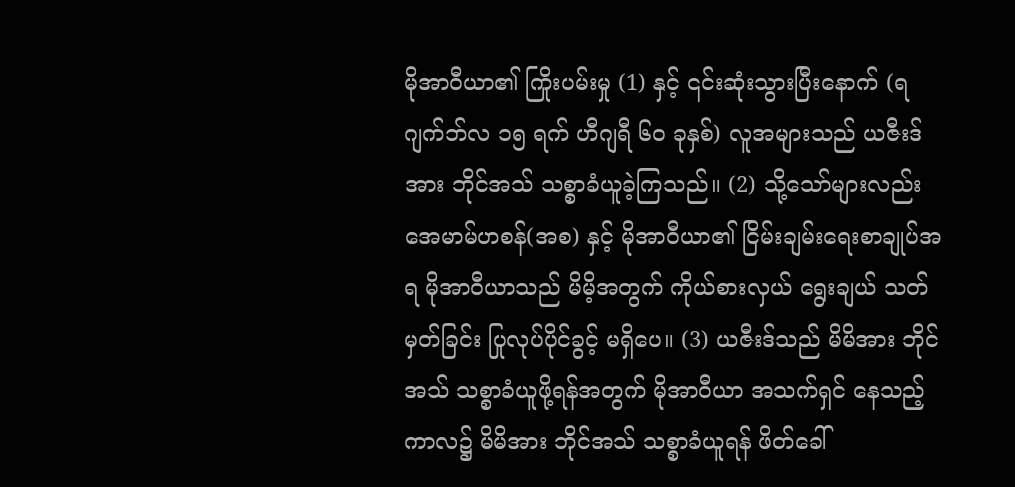မိုအာဝီယာ၏ ကြိုးပမ်းမှု (1) နှင့် ၎င်းဆုံးသွားပြီးနောက် (ရဂျက်ဘ်လ ၁၅ ရက် ဟီဂျရီ ၆၀ ခုနှစ်) လူအများသည် ယဇီးဒ်အား ဘိုင်အသ် သစ္စာခံယူခဲ့ကြသည်။ (2) သို့သော်များလည်း အေမာမ်ဟစန်(အစ) နှင့် မိုအာဝီယာ၏ ငြိမ်းချမ်းရေးစာချုပ်အရ မိုအာဝီယာသည် မိမိ့အတွက် ကိုယ်စားလှယ် ရွေးချယ် သတ်မှတ်ခြင်း ပြုလုပ်ပိုင်ခွင့် မရှိပေ။ (3) ယဇီးဒ်သည် မိမိအား ဘိုင်အသ် သစ္စာခံယူဖို့ရန်အတွက် မိုအာဝီယာ အသက်ရှင်‌ နေသည့်ကာလ၌ မိမိအား ဘိုင်အသ် သစ္စာခံယူရန် ဖိတ်ခေါ်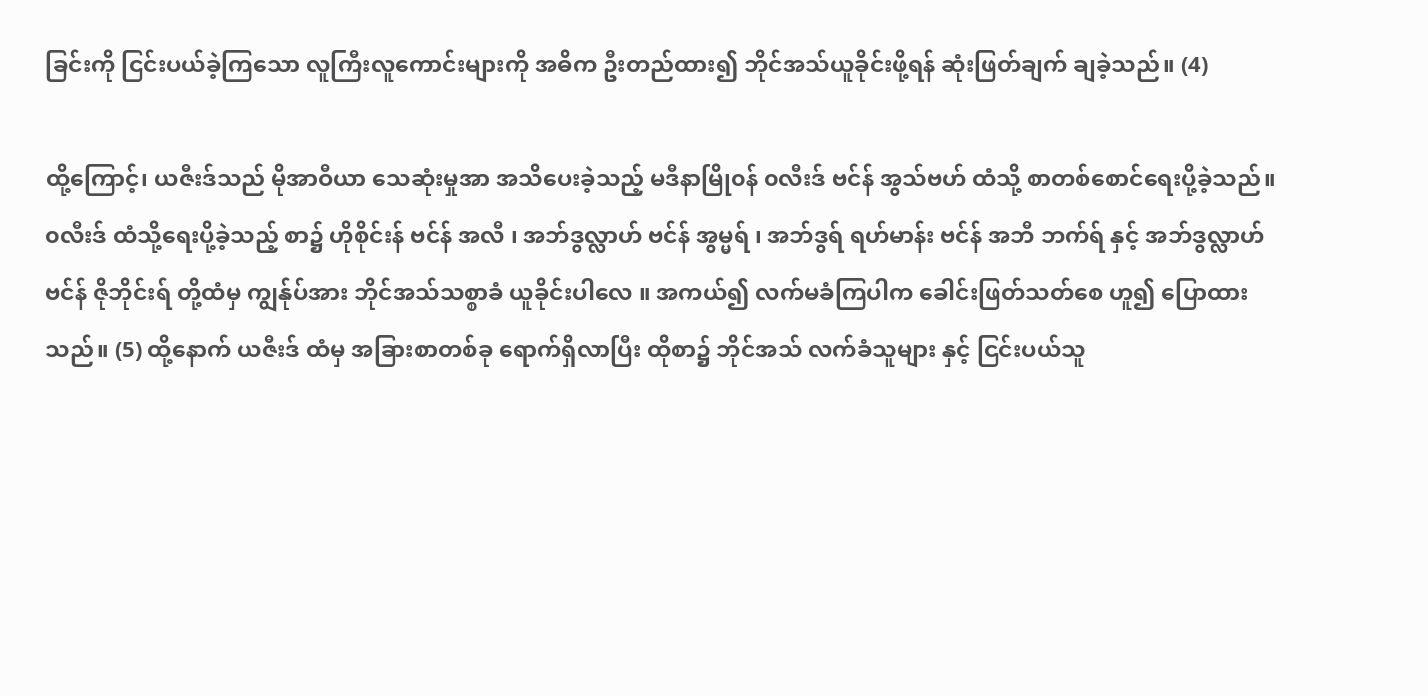ခြင်းကို ငြင်းပယ်ခဲ့ကြသော လူကြီးလူကောင်းများကို အဓိက ဦးတည်ထား၍ ဘိုင်အသ်ယူခိုင်းဖို့ရန် ဆုံးဖြတ်ချက် ချခဲ့သည်။ (4)

ထို့ကြောင့်၊ ယဇီးဒ်သည် မိုအာဝီယာ သေဆုံးမှုအာ အသိပေးခဲ့သည့် မဒီနာမြို၀န် ၀လီးဒ် ဗင်န် အွသ်ဗဟ် ထံသို့ စာတစ်စောင်ရေးပို့ခဲ့သည်။ ၀လီးဒ် ထံသို့ရေးပို့ခဲ့သည့် စာ၌ ဟိုစိုင်းန် ဗင်န် အလီ ၊ အဘ်ဒွလ္လာဟ် ဗင်န် အွမ္မရ် ၊ အဘ်ဒွရ် ရဟ်မာန်း ဗင်န် အဘီ ဘက်ရ် နှင့် အဘ်ဒွလ္လာဟ် ဗင်န် ဇိုဘိုင်းရ် တို့ထံမှ ကျွန်ုပ်အား ဘိုင်အသ်သစ္စာခံ ယူခိုင်းပါလေ ။ အကယ်၍ လက်မခံကြပါက ခေါင်းဖြတ်သတ်စေ ဟူ၍ ပြောထားသည်။ (5) ထို့နောက် ယဇီးဒ် ထံမှ အခြားစာတစ်ခု ရောက်ရှိလာပြီး ထိုစာ၌ ဘိုင်အသ် လက်ခံသူများ နှင့် ငြင်းပယ်သူ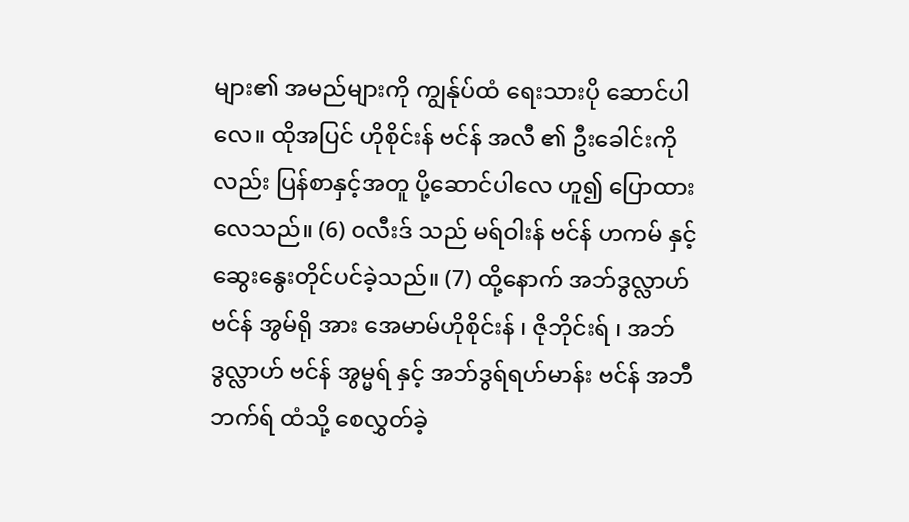များ၏ အမည်များကို ကျွန်ုပ်ထံ ရေးသားပို ဆောင်ပါလေ။ ထိုအပြင် ဟိုစိုင်းန် ဗင်န် အလီ ၏ ဦးခေါင်းကိုလည်း ပြန်စာနှင့်အတူ ပို့ဆောင်ပါလေ ဟူ၍ ပြောထားလေသည်။ (6) ၀လီးဒ် သည် မရ်ဝါးန် ဗင်န် ဟကမ် နှင့် ဆွေးနွေးတိုင်ပင်ခဲ့သည်။ (7) ထို့နောက် အဘ်ဒွလ္လာဟ် ဗင်န် အွမ်ရို အား အေမာမ်ဟိုစိုင်းန် ၊ ဇိုဘိုင်းရ် ၊ အဘ်ဒွလ္လာဟ် ဗင်န် အွမ္မရ် နှင့် အဘ်ဒွရ်ရဟ်မာန်း ဗင်န် အဘီ ဘက်ရ် ထံသို့ စေလွှတ်ခဲ့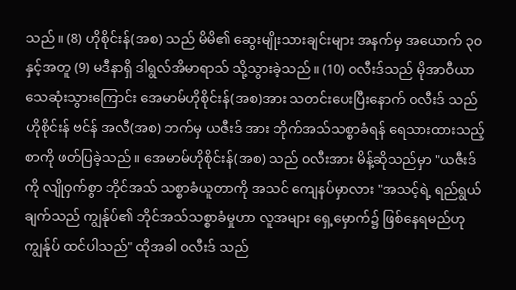သည်။ (8) ဟိုစိုင်းန်(အစ) သည် မိမိ၏ ဆွေးမျိုးသားချင်းများ အနက်မှ အယောက် ၃၀ နှင့်အတူ (9) မဒီနာရှိ ဒါရွလ်အိမာရာသ် သို့သွားခဲ့သည်။ (10) ၀လီးဒ်သည် မိုအာဝီယာ သေဆုံးသွားကြောင်း အေမာမ်ဟိုစိုင်းန်(အစ)အား သတင်းပေးပြီးနောက် ၀လီးဒ် သည် ဟိုစိုင်းန် ဗင်န် အလီ(အစ) ဘက်မှ ယဇီးဒ် အား ဘိုက်အသ်သစ္စာခံရန် ရေသားထားသည့် စာကို ဖတ်ပြခဲ့သည်။ အေမာမ်ဟိုစိုင်းန်(အစ) သည် ၀လီးအား မိန့်ဆိုသည်မှာ "ယဇီးဒ် ကို လျိုဝှက်စွာ ဘိုင်အသ် သစ္စာခံယူတာကို အသင် ကျေနပ်မှာလား "အသင့်ရဲ့ ရည်ရွယ်ချက်သည် ကျွန်ုပ်၏ ဘိုင်အသ်သစ္စာခံမှုဟာ လူအများ ရှေ့မှောက်၌ ဖြစ်နေရမည်ဟု ကျွန်ုပ် ထင်ပါသည်" ထိုအခါ ၀လီးဒ် သည်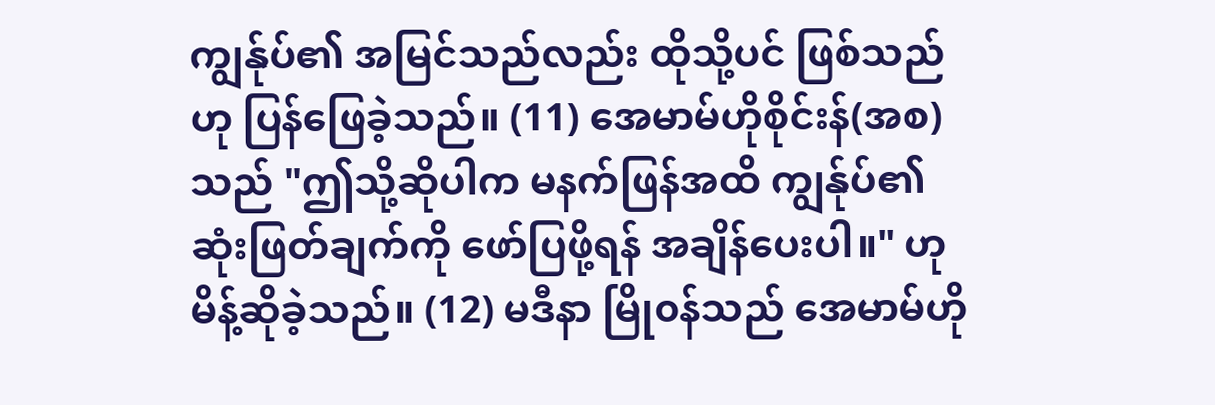ကျွန်ုပ်၏ အမြင်သည်လည်း ထိုသို့ပင် ဖြစ်သည် ဟု ပြန်ဖြေခဲ့သည်။ (11) အေမာမ်ဟိုစိုင်းန်(အစ) သည် "ဤသို့ဆိုပါက မနက်ဖြန်အထိ ကျွန်ုပ်၏ ဆုံးဖြတ်ချက်ကို ဖော်ပြဖို့ရန် အချိန်ပေးပါ။" ဟု မိန့်ဆိုခဲ့သည်။ (12) မဒီနာ မြို၀န်သည် အေမာမ်ဟို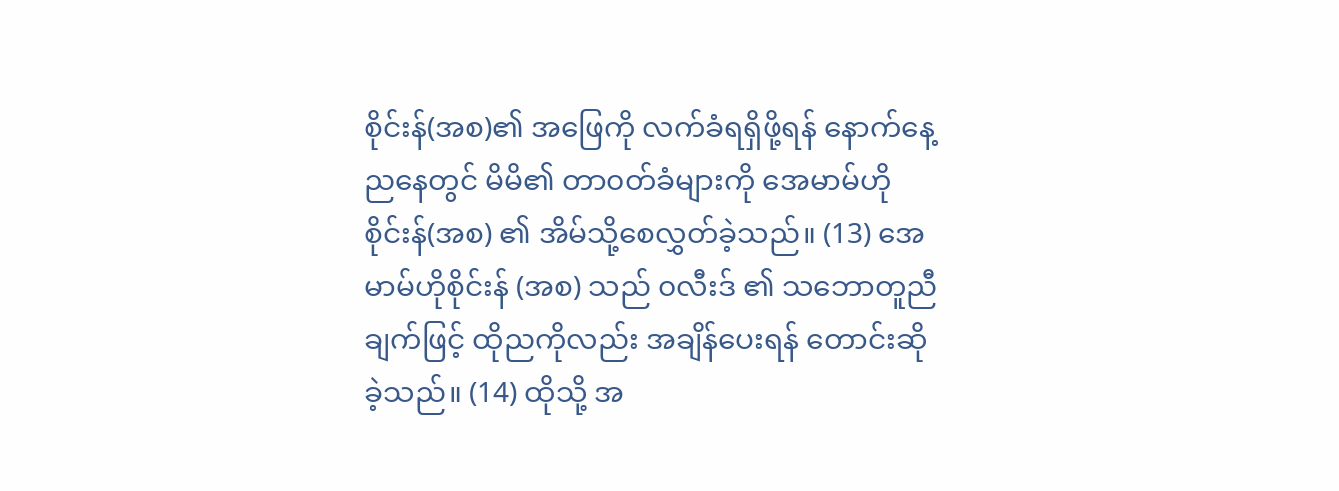စိုင်းန်(အစ)၏ အဖြေကို လက်ခံရရှိဖို့ရန် နောက်နေ့ညနေတွင် မိမိ၏ တာ၀တ်ခံများကို အေမာမ်ဟိုစိုင်းန်(အစ) ၏ အိမ်သို့စေလွှတ်ခဲ့သည်။ (13) အေမာမ်ဟိုစိုင်းန် (အစ) သည် ၀လီးဒ် ၏ သဘောတူညီချက်ဖြင့် ထိုညကိုလည်း အချိန်ပေးရန် တောင်းဆိုခဲ့သည်။ (14) ထိုသို့ အ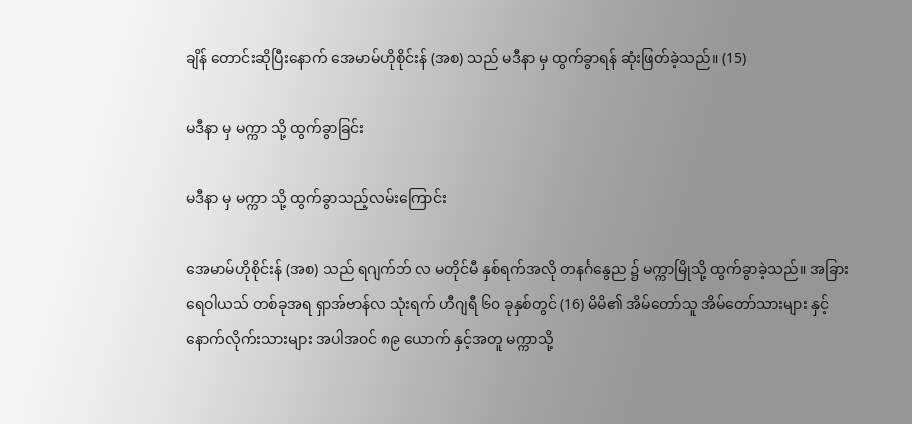ချိန် တောင်းဆိုပြီးနောက် အေမာမ်ဟိုစိုင်းန် (အစ) သည် မဒီနာ မှ ထွက်ခွာရန် ဆုံးဖြတ်ခဲ့သည်။ (15)

မဒီနာ မှ မက္ကာ သို့ ထွက်ခွာခြင်း

မဒီနာ မှ မက္ကာ သို့ ထွက်ခွာသည့်လမ်းကြောင်း

အေမာမ်ဟိုစိုင်းန် (အစ) သည် ရဂျက်ဘ် လ မတိုင်မီ နှစ်ရက်အလို တနင်္ဂနွေည ၌ မက္ကာမြိုသို့ ထွက်ခွာခဲ့သည်။ အခြားရေဝါယသ် တစ်ခုအရ ရှာအ်ဗာန်လ သုံးရက် ဟီဂျရီ ၆၀ ခုနှစ်တွင် (16) မိမိ၏ အိမ်တော်သူ အိမ်တော်သားများ နှင့် နောက်လိုက်းသားများ အပါအ၀င် ၈၉ ယောက် နှင့်အတူ မက္ကာသို့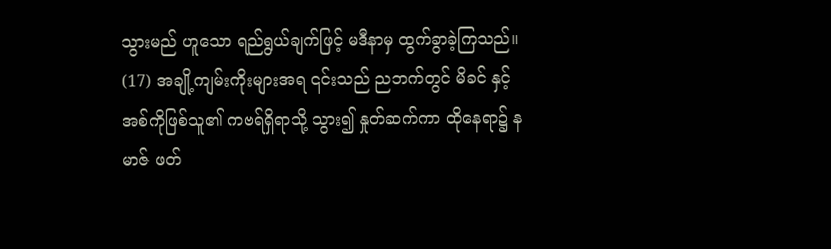သွားမည် ဟူသော ရည်ရွယ်ချက်ဖြင့် မဒီနာမှ ထွက်ခွာခဲ့ကြသည်။ (17) အချို့ကျမ်းကိုးများအရ ၎င်းသည် ညဘက်တွင် မိခင် နှင့် အစ်ကိုဖြစ်သူ၏ ကဗရ်ရှိရာသို့ သွား၍ နှုတ်ဆက်ကာ ထိုနေရာ၌ နမာဇ် ဖတ်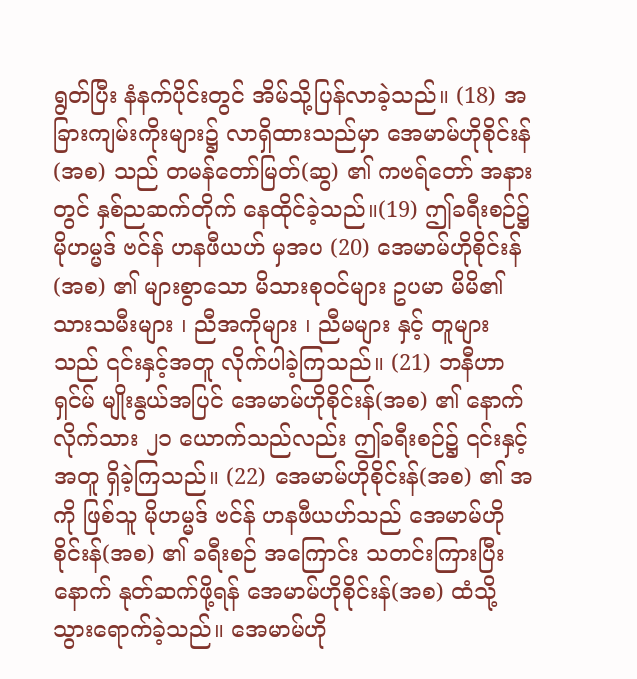ရွတ်ပြီး နံနက်ပိုင်းတွင် အိမ်သို့ပြန်လာခဲ့သည်။ (18) အခြားကျမ်းကိုးများ၌ လာရှိထားသည်မှာ အေမာမ်ဟိုစိုင်းန်(အစ) သည် တမန်တော်မြတ်(ဆွ) ၏ ကဗရ်တော် အနားတွင် နှစ်ညဆက်တိုက် နေထိုင်ခဲ့သည်။(19) ဤခရီးစဉ်၌ မိုဟမ္မဒ် ဗင်န် ဟနဖီယဟ် မှအပ (20) အေမာမ်ဟိုစိုင်းန်(အစ) ၏ များစွာသော မိသားစု၀င်များ ဥပမာ မိမိ၏ သားသမီးများ ၊ ညီအကိုများ ၊ ညီမများ နှင့် တူများ သည် ၎င်းနှင့်အတူ လိုက်ပါခဲ့ကြသည်။ (21) ဘနီဟာရှင်မ် မျိုးနွယ်အပြင် အေမာမ်ဟိုစိုင်းန်(အစ) ၏ နောက်လိုက်သား ၂၁ ယောက်သည်လည်း ဤခရီးစဉ်၌ ၎င်းနှင့်အတူ ရှိခဲ့ကြသည်။ (22) အေမာမ်ဟိုစိုင်းန်(အစ) ၏ အကို ဖြစ်သူ မိုဟမ္မဒ် ဗင်န် ဟနဖီယဟ်သည် အေမာမ်ဟိုစိုင်းန်(အစ) ၏ ခရီးစဉ် အကြောင်း သတင်းကြားပြီးနောက် နုတ်ဆက်ဖို့ရန် အေမာမ်ဟိုစိုင်းန်(အစ) ထံသို့ သွားရောက်ခဲ့သည်။ အေမာမ်ဟို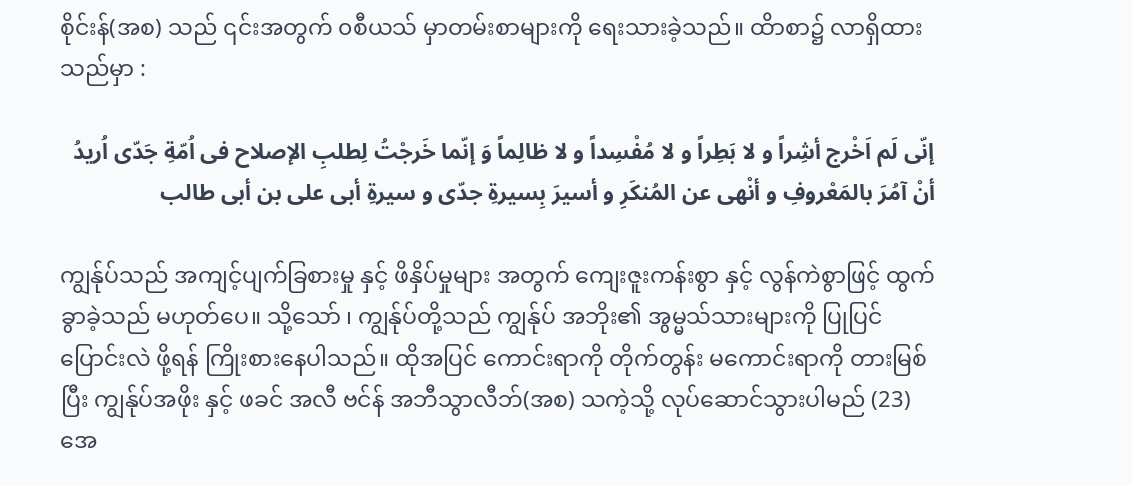စိုင်းန်(အစ) သည် ၎င်းအတွက် ၀စီယသ် မှာတမ်းစာများကို ရေးသားခဲ့သည်။ ထိာစာ၌ လာရှိထားသည်မှာ :

إنّی لَم اَخْرج أشِراً و لا بَطِراً و لا مُفْسِداً و لا ظالِماً وَ إنّما خَرجْتُ لِطلبِ الإصلاح فی اُمّةِ جَدّی اُریدُ أنْ آمُرَ بالمَعْروفِ و أنْهی عن المُنکَرِ و أسیرَ بِسیرةِ جدّی و سیرةِ أبی علی بن أبی طالب

ကျွန်ုပ်သည် အကျင့်ပျက်ခြစားမှု နှင့် ဖိနှိပ်မှုများ အတွက် ကျေးဇူးကန်းစွာ နှင့် လွန်ကဲစွာဖြင့် ထွက်ခွာခဲ့သည် မဟုတ်ပေ။ သို့သော် ၊ ကျွန်ုပ်တို့သည် ကျွန်ုပ် အဘိုး၏ အွမ္မသ်သားများကို ပြုပြင်ပြောင်းလဲ ဖို့ရန် ကြိုးစားနေပါသည်။ ထိုအပြင် ကောင်းရာကို တိုက်တွန်း မကောင်းရာကို တားမြစ်ပြီး ကျွန်ုပ်အဖိုး နှင့် ဖခင် အလီ ဗင်န် အဘီသွာလီဘ်(အစ) သကဲ့သို့ လုပ်ဆောင်သွားပါမည် (23) အေ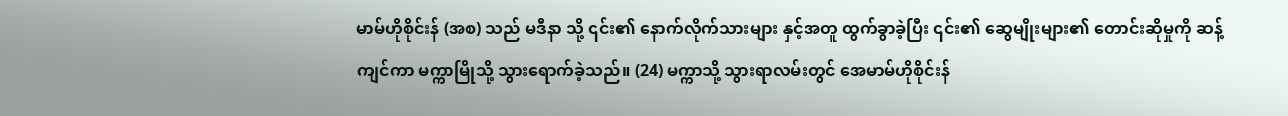မာမ်ဟိုစိုင်းန် (အစ) သည် မဒီနာ သို့ ၎င်း၏ နောက်လိုက်သားများ နှင့်အတူ ထွက်ခွာခဲ့ပြီး ၎င်း၏ ဆွေမျိုးများ၏ တောင်းဆိုမှုကို ဆန့်ကျင်ကာ မက္ကာမြိုသို့ သွားရောက်ခဲ့သည်။ (24) မက္ကာသို့ သွားရာလမ်းတွင် အေမာမ်ဟိုစိုင်းန်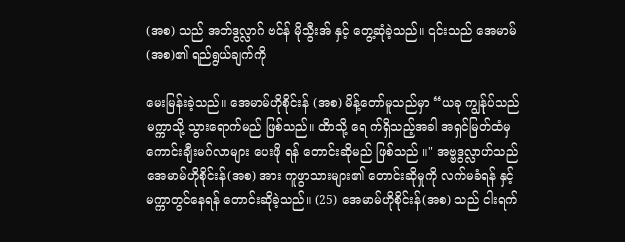(အစ) သည် အဘ်ဒွလ္လာဂ် ဗင်န် မိုသွီးအ် နှင့် တွေ့ဆုံခဲ့သည်။ ၎င်းသည် အေမာမ်(အစ)၏ ရည်ရွယ်ချက်ကို

မေးမြန်းခဲ့သည်။ ‌အေမာမ်ဟိုစိုင်းန် (အစ) မိန့်တော်မူသည်မှာ “ယခု ကျွန်ုပ်သည် မက္ကာသို့ သွားရောက်မည် ဖြစ်သည်။ ထိာသို့ ရေ က်ရှိသည့်အခါ အရှင်မြတ်ထံမှ ကောင်းချီးမဂ်လာများ ပေးဖို ရန် တောင်းဆိုမည် ဖြစ်သည် ။" အဗ္ဗဒွလ္လာဟ်သည် အေမာမ်ဟိုစိုင်းန်(အစ) အား ကူဖွာသားများ၏ တောင်းဆိုမှုကို လက်မခံရန် နှင့် မက္ကာတွင်နေရန် တောင်းဆိုခဲ့သည်။ (25) အေမာမ်ဟိုစိုင်းန်(အစ) သည် ငါးရက်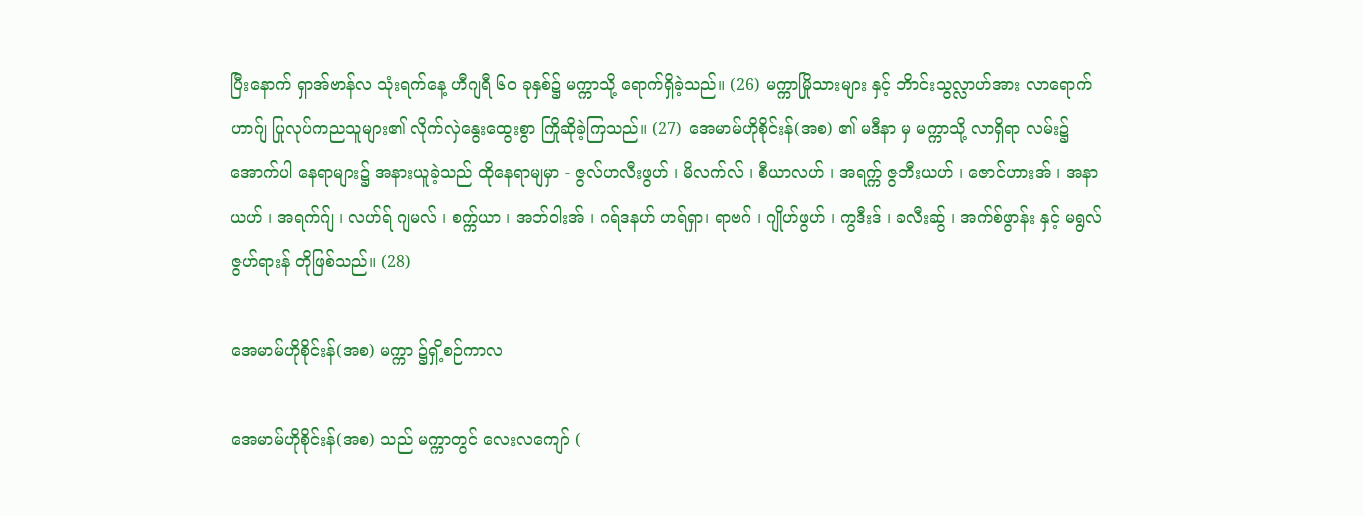ပြီးနောက် ရှာအ်ဗာန်လ သုံးရက်နေ့ ဟီဂျရီ ၆၀ ခုနှစ်၌ မက္ကာသို့ ရောက်ရှိခဲ့သည်။ (26) မက္ကာမြိုသားများ နှင့် ဘိာင်းသွလ္လာဟ်အား လာရောက် ဟာဂ်ျ ပြုလုပ်ကညသူများ၏ လိုက်လှဲနွေးထွေးစွာ ကြိုဆိုခဲ့ကြသည်။ (27) အေမာမ်ဟိုစိုင်းန်(အစ) ၏ မဒီနာ မှ မက္ကာသို့ လာရှိရာ လမ်း၌ အောက်ပါ နေရာများ၌ အနားယူခဲ့သည် ထိုနေရာမျမှာ - ဇွလ်ဟလီးဖွဟ် ၊ မိလက်လ် ၊ စီယာလဟ် ၊ အရက္က် ဇွဘီးယဟ် ၊ ဇောင်ဟားအ် ၊ အနာယဟ် ၊ အရက်ဂ်ျ ၊ လဟ်ရ် ဂျမလ် ၊ စက္က်ယာ ၊ အဘ်ဝါးအ် ၊ ဂရ်ဒနဟ် ဟရ်ရှာ၊ ရာဗဂ် ၊ ဂျိုဟ်ဖွဟ် ၊ ကွဒီးဒ် ၊ ခလီးဆ်ွ ၊ အက်စ်ဖွာန်း နှင့် မရွလ်ဇွဟ်ရားန် တိုဖြစ်သည်။ (28)

အေမာမ်ဟိုစိုင်းန်(အစ) မက္ကာ ၌ရှိ့စဉ်ကာလ

အေမာမ်ဟိုစိုင်းန်(အစ) သည် မက္ကာတွင် လေးလကျော် (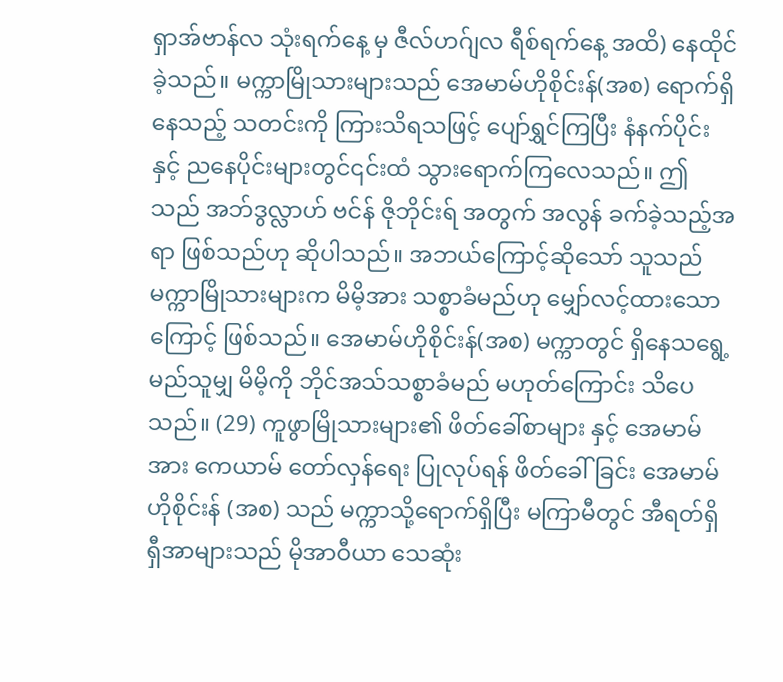ရှာအ်ဗာန်လ သုံးရက်နေ့ မှ ဇီလ်ဟဂ်ျလ ရီစ်ရက်နေ့ အထိ) နေထိုင်ခဲ့သည်။ မက္ကာမြိုသားများသည် အေမာမ်ဟိုစိုင်းန်(အစ) ရောက်ရှိနေသည့် သတင်းကို ကြားသိရသဖြင့် ပျော်ရွှင်ကြပြီး နံနက်ပိုင်း နှင့် ညနေပိုင်းများတွင်၎င်းထံ သွားရောက်ကြလေသည်။ ဤသည် အဘ်ဒွလ္လာဟ် ဗင်န် ဇိုဘိုင်းရ် အတွက် အလွန် ခက်ခဲ့သည့်အရာ ဖြစ်သည်ဟု ဆိုပါသည်။ အဘယ်ကြောင့်ဆိုသော် သူသည် မက္ကာမြိုသားများက မိမိ့အား သစ္စာခံမည်ဟု မျှော်လင့်ထားသောကြောင့် ဖြစ်သည်။ အေမာမ်ဟိုစိုင်းန်(အစ) မက္ကာတွင် ရှိနေသရွေ့ မည်သူမျှ မိမိ့ကို ဘိုင်အသ်သစ္စာခံမည် မဟုတ်ကြောင်း သိပေသည်။ (29) ကူဖွာမြိုသားများ၏ ဖိတ်ခေါ်စာများ နှင့် အေမာမ်အား ကေယာမ် တော်လှန်ရေး ပြုလုပ်ရန် ဖိတ်ခေါ်ခြင်း အေမာမ်ဟိုစိုင်းန် (အစ) သည် မက္ကာသို့ရောက်ရှိပြီး မကြာမီတွင် အီရတ်ရှိ ရှီအာများသည် မိုအာဝီယာ သေဆုံး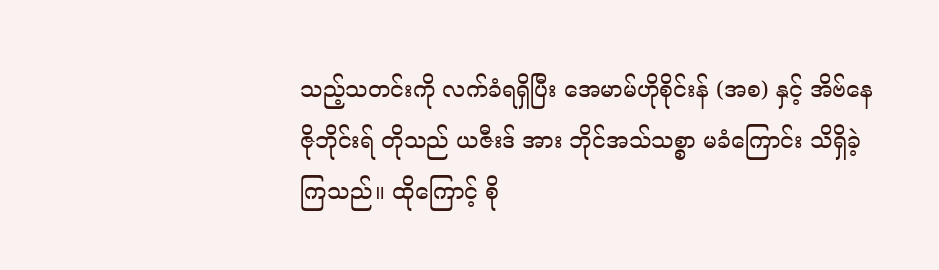သည့်သတင်းကို လက်ခံရရှိပြီး အေမာမ်ဟိုစိုင်းန် (အစ) နှင့် အိဗ်နေ ဇိုဘိုင်းရ် တိုသည် ယဇီးဒ် အား ဘိုင်အသ်သစ္စာ မခံကြောင်း သိရှိခဲ့ကြသည်။ ထိုကြောင့် စို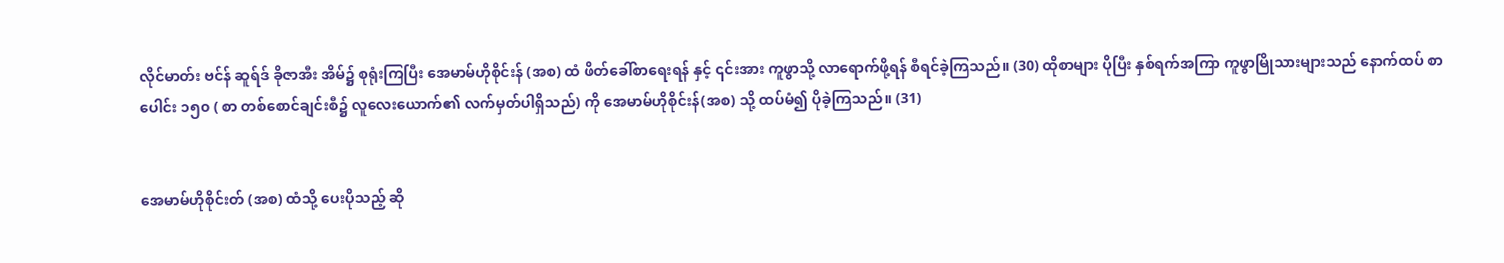လိုင်မာတ်း ဗင်န် ဆူရ်ဒ် ခိုဇာအီး အိမ်၌ စုရုံးကြပြီး အေမာမ်ဟိုစိုင်းန် (အစ) ထံ ဖိတ်ခေါ်စာရေးရန် နှင့် ၎င်းအား ကူဖွာသို့ လာရောက်ဖို့ရန် စီရင်ခဲ့ကြသည်။ (30) ထိုစာများ ပိုပြီး နှစ်ရက်အကြာ ကူဖွာမြိုသားများသည် နောက်ထပ် စာပေါင်း ၁၅၀ ( စာ တစ်‌စောင်ချင်းစီ၌ လူလေးယောက်၏ လက်မှတ်ပါရှိသည်) ကို အေမာမ်ဟိုစိုင်းန်(အစ) သို့ ထပ်မံ၍ ပိုခဲ့ကြသည်။ (31)


အေမာမ်ဟိုစိုင်းတ် (အစ) ထံသို့ ပေးပိုသည့် ဆို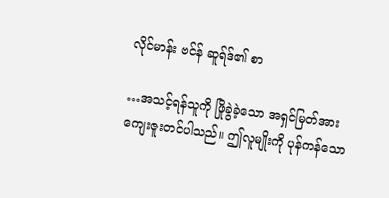လိုင်မာန်း ဗင်န် ဆူရ်ဒ်၏ စာ

…အသင့်ရန်သူကို ဖြိုခွဲခဲ့သော အရှင်မြတ်အား ကျေးဇူးတင်ပါသည်။ ဤလူမျိုးကို ပုန်ကန်သော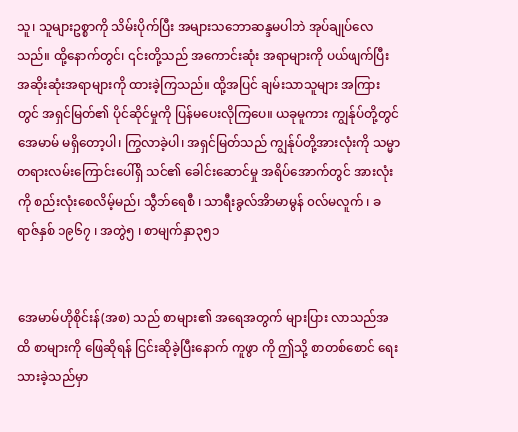သူ၊ သူများဥစ္စာကို သိမ်းပိုက်ပြီး အများသဘောဆန္ဒမပါဘဲ အုပ်ချုပ်‌လေသည်။ ထို့နောက်တွင်၊ ၎င်းတို့သည် အကောင်းဆုံး အရာများကို ပယ်ဖျက်ပြီး အဆိုးဆုံးအရာများကို ထားခဲ့ကြသည်။ ထို့အပြင် ချမ်းသာသူများ အကြားတွင် အရှင်မြတ်၏ ပိုင်ဆိုင်မှုကို ပြန်မပေးလိုကြပေ။ ယခုမူကား ကျွန်ုပ်တို့တွင် အေမာမ် မရှိတော့ပါ၊ ကြွလာခဲ့ပါ၊ အရှင်မြတ်သည် ကျွန်ုပ်တို့အားလုံးကို သမ္မာတရားလမ်းကြောင်းပေါ်ရှိ သင်၏ ခေါင်းဆောင်မှု အရိပ်အောက်တွင် အားလုံးကို စည်းလုံးစေလိမ့်မည်၊ သွီဘ်ရေစီ ၊ သာရီးခွလ်အိာမာမွန် ၀လ်မလူက် ၊ ခရာဇ်နှစ် ၁၉၆၇ ၊ အတွဲ၅ ၊ စာမျက်နှာ၃၅၁


အေမာမ်ဟိုစိုင်းန်(အစ) သည် စာများ၏ အရေအတွက် များပြား လာသည်အထိ စာများကို ဖြေဆိုရန် ငြင်းဆိုခဲ့ပြီးနောက် ကူဖွာ ကို ဤသို့ စာတစ်စောင် ရေးသားခဲ့သည်မှာ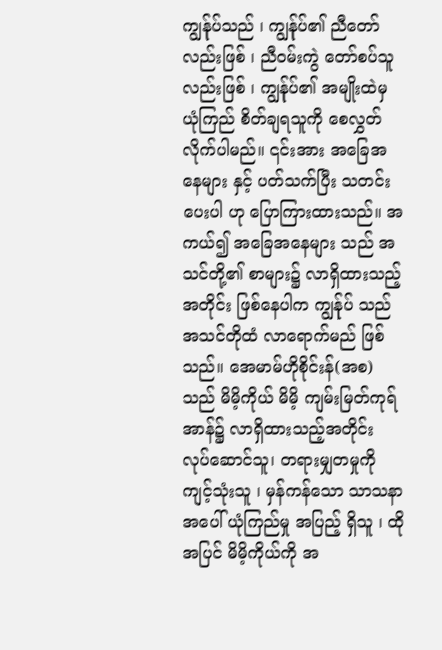ကျွန်ုပ်သည် ၊ ကျွန်ုပ်၏ ညီတော်လည်းဖြစ် ၊ ညီ၀မ်းကွဲ တော်စပ်သူလည်းဖြစ် ၊ ကျွန်ုပ်၏ အမျိုးထဲမှ ယုံကြည် စိတ်ချရသူကို စေလွှတ်လိုက်ပါမည်။ ၎င်းအား ‌အခြေအနေများ နှင့် ပတ်သက်ပြီး သတင်းပေးပါ ဟု ပြောကြားထားသည်။ အကယ်၍ ‌အခြေအနေများ သည် အသင်တို့၏ စာများ၌ လာရှိထားသည့်အတိုင်း ဖြစ်နေပါက ကျွန်ုပ် သည် အသင်တိုထံ လာရောက်မည် ဖြစ်သည်။ အေမာမ်ဟိုစိုင်းန်(အစ) သည် မိမိ့ကိုယ် မိမိ့ ကျမ်းမြတ်ကုရ်အာန်၌ လာရှိထားသည့်အတိုင်း လုပ်ဆောင်သူ၊ တရားမျှတမှုကို ကျင့်သုံးသူ ၊ မှန်ကန်သော သာသနာအပေါ် ယုံကြည်မှု အပြည့် ရှိသူ ၊ ထိုအပြင် မိမိ့ကိုယ်ကို အ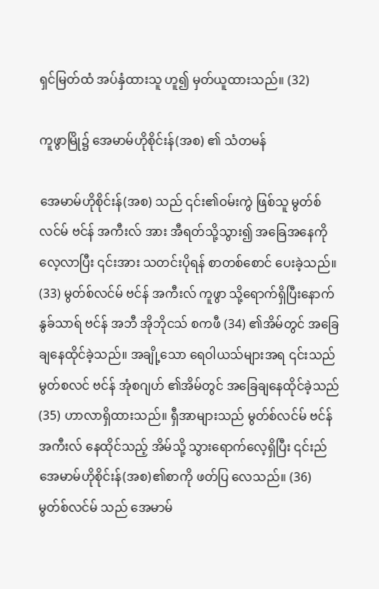ရှင်မြတ်ထံ အပ်နှံထားသူ ဟူ၍ မှတ်ယူထားသည်။ (32)

ကူဖွာမြို၌ အေမာမ်ဟိုစိုင်းန်(အစ) ၏ သံတမန်

အေမာမ်ဟိုစိုင်းန်(အစ) သည် ၎င်း၏ဝမ်းကွဲ ဖြစ်သူ မွတ်စ်လင်မ် ဗင်န် အကီးလ် အား အီရတ်သို့သွား၍ အခြေအနေကို လေ့လာပြီး ၎င်းအား သတင်းပိုရန် စာတစ်စောင် ပေးခဲ့သည်။ (33) မွတ်စ်လင်မ် ဗင်န် အကီးလ် ကူဖွာ သို့ရောက်ရှိပြီးနောက် နွခ်သာရ် ဗင်န် အဘီ အိုဘိုငသ် စကဖီ (34) ၏အိမ်တွင် အခြေချနေထိုင်ခဲ့သည်။ အချို့သော ရေဝါယသ်များအရ ၎င်းသည် မွတ်စလင် ဗင်န် အုံစဂျဟ် ၏အိမ်တွင် အခြေချနေထိုင်ခဲ့သည် (35) ဟာလာရှိထားသည်။ ရှီအာများသည် မွတ်စ်လင်မ် ဗင်န် အကီးလ် နေထိုင်သည့် အိမ်သို့ သွား‌ရောက်လေ့ရှိပြီး ၎င်းည် အေမာမ်ဟိုစိုင်းန်(အစ)၏စာကို ဖတ်ပြ‌ လေသည်။ (36) မွတ်စ်လင်မ် သည် အေမာမ်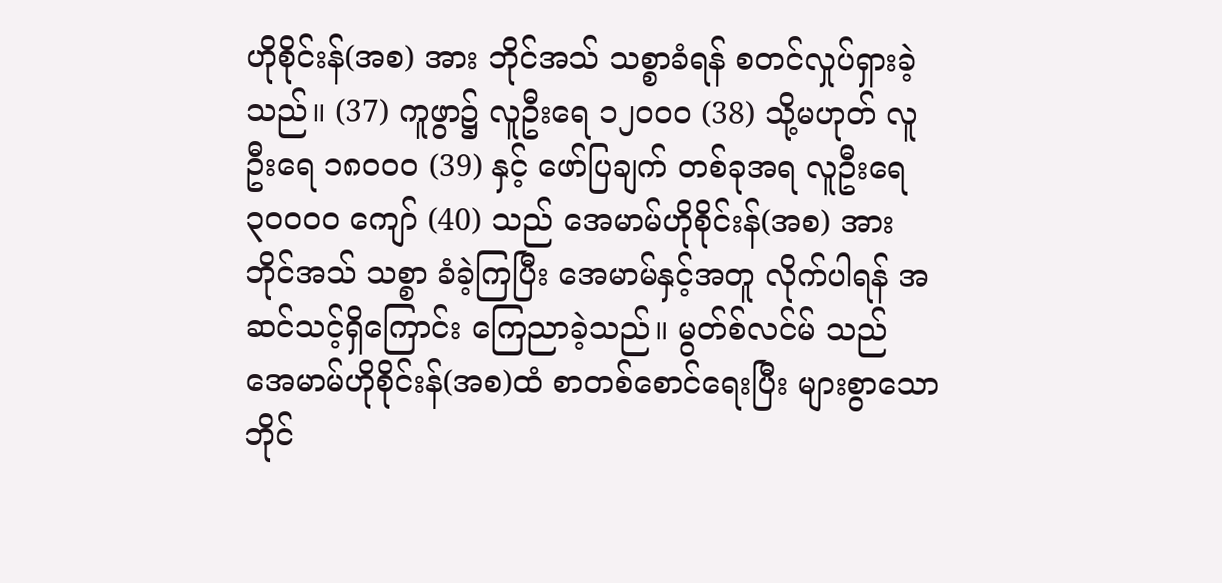ဟိုစိုင်းန်(အစ) အား ဘိုင်အသ် သစ္စာခံရန် စတင်လှုပ်ရှားခဲ့သည်။ (37) ကူဖွာ၌ လူဦးရေ ၁၂၀၀၀ (38) သို့မဟုတ် လူဦးရေ ၁၈၀၀၀ (39) နှင့် ဖော်ပြချက် တစ်ခုအရ လူဦးရေ ၃၀၀၀၀ ကျော် (40) သည် အေမာမ်ဟိုစိုင်းန်(အစ) အား ဘိုင်အသ် သစ္စာ ခံခဲ့ကြပြီး အေမာမ်နှင့်အတူ လိုက်ပါရန် အဆင်သင့်ရှိကြောင်း ကြေညာခဲ့သည်။ မွတ်စ်လင်မ် သည် အေမာမ်ဟိုစိုင်းန်(အစ)ထံ စာတစ်စောင်ရေးပြီး များစွာသော ဘိုင်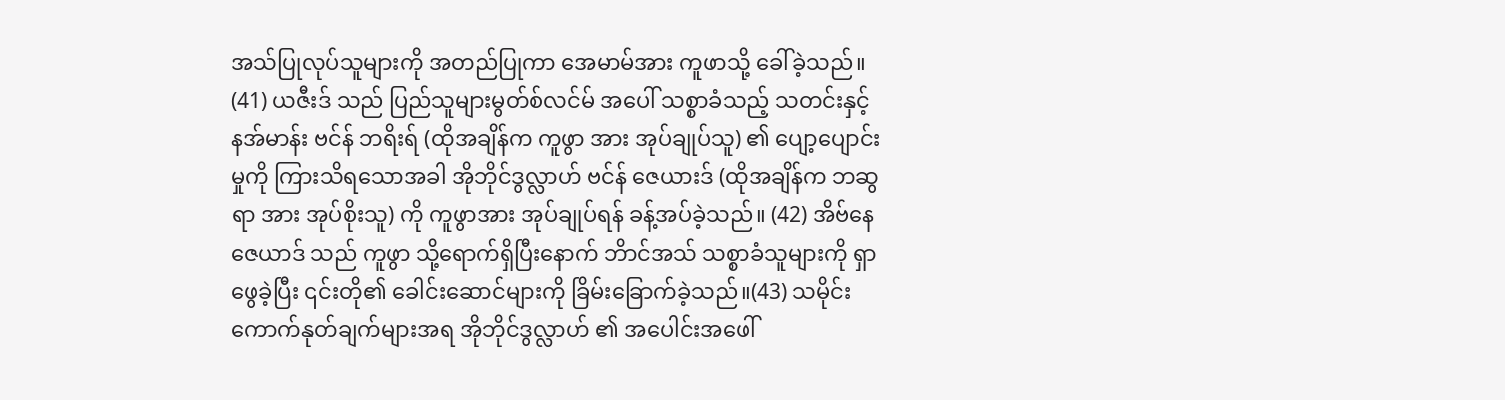အသ်ပြုလုပ်သူများကို အတည်ပြုကာ အေမာမ်အား ကူဖာသို့ ခေါ်ခဲ့သည်။ (41) ယဇီးဒ် သည် ပြည်သူများမွတ်စ်လင်မ် အပေါ် သစ္စာခံသည့် သတင်းနှင့် နအ်မာန်း ဗင်န် ဘရိးရ် (ထိုအချိန်က ကူဖွာ အား အုပ်ချုပ်သူ) ၏ ပျော့ပျောင်းမှုကို ကြားသိရသောအခါ အိုဘိုင်ဒွလ္လာဟ် ဗင်န် ဇေယားဒ် (ထိုအချိန်က ဘဆွရာ အား အုပ်စိုးသူ) ကို ကူဖွာအား အုပ်ချုပ်ရန် ခန့်အပ်ခဲ့သည်။ (42) အိဗ်နေဇေယာဒ် သည် ကူဖွာ သို့ရောက်ရှိပြီးနောက် ဘိာင်အသ် သစ္စာခံသူများကို ရှာဖွေခဲ့ပြီး ၎င်းတို၏ ခေါင်းဆောင်များကို ခြိမ်းခြောက်ခဲ့သည်။(43) သမိုင်းကောက်နုတ်ချက်များအရ အိုဘိုင်ဒွလ္လာဟ် ၏ အပေါင်းအဖေါ်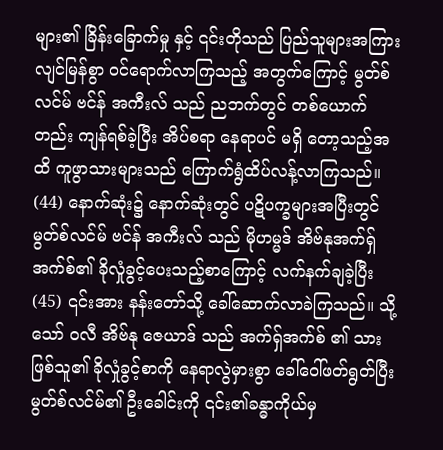များ၏ ခြိန်းခြောက်မှု နှင့် ၎င်းတိုသည် ပြည်သူများအကြား လျင်မြန်စွာ ၀င်ရောက်လာကြသည့် အတွက်ကြောင့် မွတ်စ်လင်မ် ဗင်န် အကီးလ် သည် ညဘက်တွင် တစ်ယောက်တည်း ကျန်ရစ်ခဲ့ပြီး အိပ်စရာ နေရာပင် မရှိ တော့သည့်အထိ ကူဖွာသားများသည် ကြောက်ရွံထိပ်လန့်လာကြသည်။ (44) နောက်ဆုံး၌ နောက်ဆုံးတွင် ပဋိပက္ခများအပြီးတွင် မွတ်စ်လင်မ် ဗင်န် အကီးလ် သည် မိုဟမ္မဒ် အိဗ်နုအက်ရှ်အက်စ်၏ ခိုလှုံခွင့်ပေးသည့်စာကြောင့် လက်နက်ချခဲ့ပြီး (45) ၎င်းအား နန်းတော်သို့ ခေါ်ဆောက်လာခဲကြသည်။ သို့သော် ၀လီ အိဗ်နု ဇေယာဒ် သည် အက်ရှ်အက်စ် ၏ သား ဖြစ်သူ၏ ခိုလှုံခွင့်စာကို နေရာလွဲမှားစွာ ခေါ်ဝေါ်ဖတ်ရွတ်ပြီး မွတ်စ်လင်မ်၏ ဦးခေါင်းကို ၎င်း၏ခန္ဓာကိုယ်မှ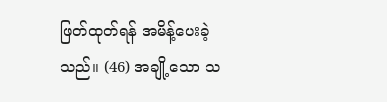ဖြတ်ထုတ်ရန် အမိန့်ပေးခဲ့သည်။ (46) အချို့သော သ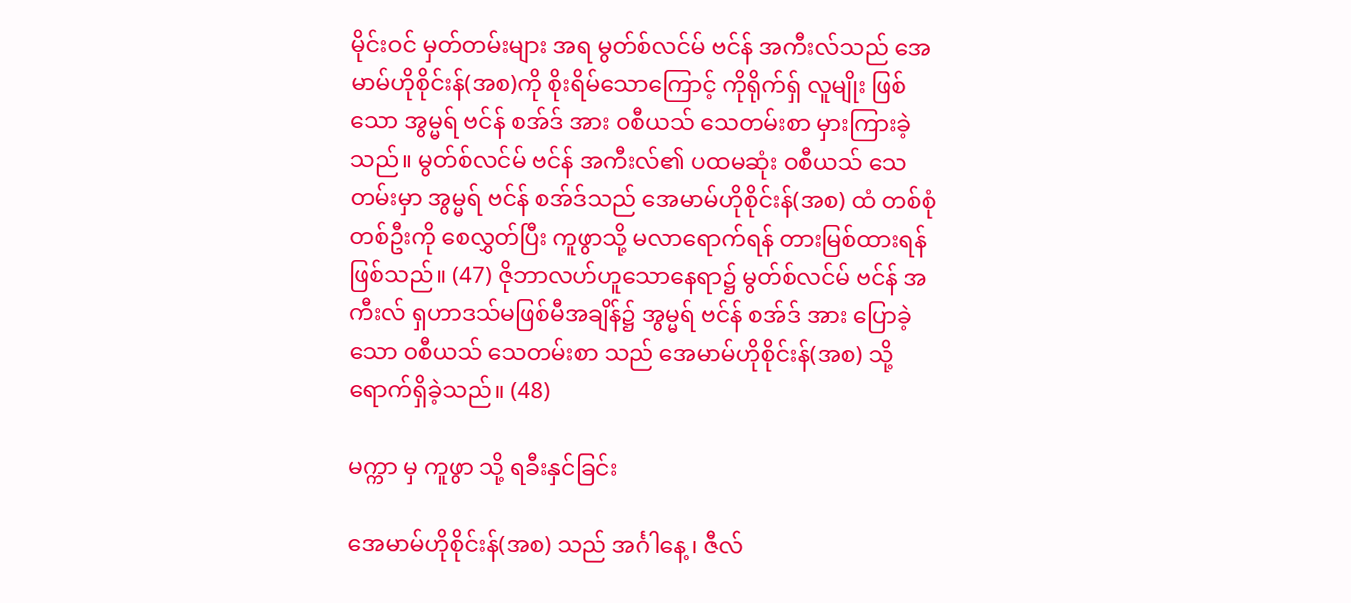မိုင်းဝင် မှတ်တမ်းများ အရ မွတ်စ်လင်မ် ဗင်န် အကီးလ်သည် အေမာမ်ဟိုစိုင်းန်(အစ)ကို စိုးရိမ်သောကြောင့် ကိုရိုက်ရှ် လူမျိုး ဖြစ်သော အွမ္မရ် ဗင်န် စအ်ဒ် အား ၀စီယသ် သေတမ်းစာ မှားကြားခဲ့သည်။ မွတ်စ်လင်မ် ဗင်န် အကီးလ်၏ ပထမဆုံး ဝစီယသ် သေတမ်းမှာ အွမ္မရ် ဗင်န် စအ်ဒ်သည် အေမာမ်ဟိုစိုင်းန်(အစ) ထံ တစ်စုံတစ်ဦးကို စေလွှတ်ပြီး ကူဖွာသို့ မလာရောက်ရန် တားမြစ်ထားရန်ဖြစ်သည်။ (47) ဇိုဘာလဟ်ဟူသောနေရာ၌ မွတ်စ်လင်မ် ဗင်န် အကီးလ် ရှဟာဒသ်မဖြစ်မီအချိန်၌ အွမ္မရ် ဗင်န် စအ်ဒ် အား ပြောခဲ့သော ၀စီယသ် သေတမ်းစာ သည် အေမာမ်ဟိုစိုင်းန်(အစ) သို့ရောက်ရှိခဲ့သည်။ (48)

မက္ကာ မှ ကူဖွာ သို့ ရခီးနှင်ခြင်း

အေမာမ်ဟိုစိုင်းန်(အစ) သည် အင်္ဂါနေ့ ၊ ဇီလ်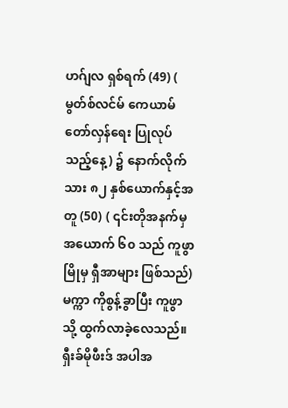ဟဂ်ျလ ရှစ်ရက် (49) ( မွတ်စ်လင်မ် ကေယာမ်တော်လှန်ရေး ပြုလုပ်သည့်နေ့) ၌ နောက်လိုက်သား ၈၂ နှစ်ယောက်နှင့်အတူ (50) ( ၎င်းတိုအနက်မှ အယောက် ၆၀ သည် ကူဖွာ မြိုမှ ရှီအာများ ဖြစ်သည်) မက္ကာ ကိုစွန့်ခွာပြီး ကူဖွာသို့ ထွက်လာခဲ့လေသည်။ ရှီးခ်မိုဖီးဒ် အပါအ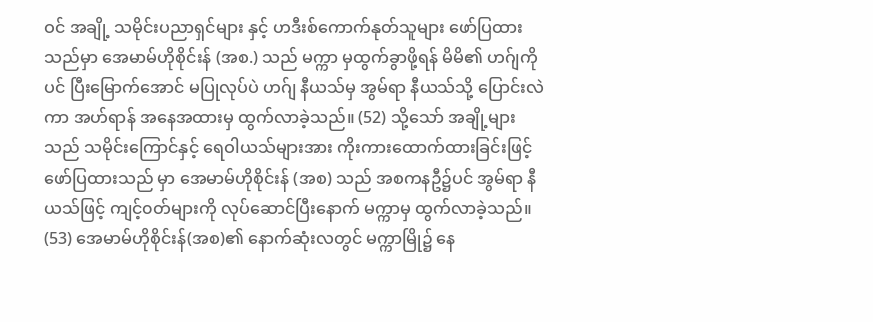ဝင် အချို့ သမိုင်းပညာရှင်များ နှင့် ဟဒီးစ်ကောက်နုတ်သူများ ဖော်ပြထားသည်မှာ အေမာမ်ဟိုစိုင်းန် (အစ.) သည် မက္ကာ မှထွက်ခွာဖို့ရန် မိမိ၏ ဟဂ်ျကိုပင် ပြီးမြောက်အောင် မပြုလုပ်ပဲ ဟဂ်ျ နီယသ်မှ အွမ်ရာ နီယသ်သို့ ပြောင်းလဲကာ အဟ်ရာန် အနေအထားမှ ထွက်လာခဲ့သည်။ (52) သို့သော် အချို့များသည် သမိုင်းကြောင်နှင့် ရေဝါယသ်များအား ကိုးကားထောက်ထားခြင်းဖြင့် ဖော်ပြထားသည် မှာ အေမာမ်ဟိုစိုင်းန် (အစ) သည် အစကနဦ၌ပင် အွမ်ရာ နီယသ်ဖြင့် ကျင့်၀တ်များကို လုပ်ဆောင်ပြီးနောက် မက္ကာမှ ထွက်လာခဲ့သည်။ (53) အေမာမ်ဟိုစိုင်းန်(အစ)၏ နောက်ဆုံးလတွင် မက္ကာမြို၌ နေ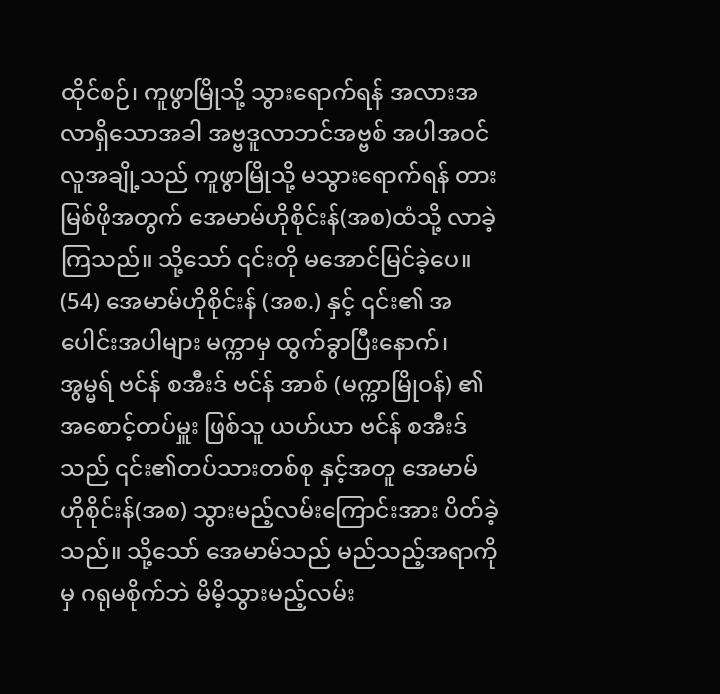ထိုင်စဉ်၊ ကူဖွာမြိုသို့ သွားရောက်ရန် အလားအလာရှိသောအခါ အဗ္ဗဒူလာဘင်အဗ္ဗစ် အပါအဝင် လူအချို့သည် ကူဖွာမြိုသို့ မသွားရောက်ရန် တားမြစ်ဖိုအတွက် အေမာမ်ဟိုစိုင်းန်(အစ)ထံသို့ လာခဲ့ကြသည်။ သို့သော် ၎င်းတို မအောင်မြင်ခဲ့ပေ။ (54) အေမာမ်ဟိုစိုင်းန် (အစ.) နှင့် ၎င်း၏ အပေါင်းအပါများ မက္ကာမှ ထွက်ခွာပြီးနောက်၊ အွမ္မရ် ဗင်န် စအီးဒ် ဗင်န် အာစ် (မက္ကာမြိုဝန်) ၏ အစောင့်တပ်မှူး ဖြစ်သူ ယဟ်ယာ ဗင်န် စအီးဒ် သည် ၎င်း၏တပ်သားတစ်စု နှင့်အတူ အေမာမ်ဟိုစိုင်းန်(အစ) သွားမည့်လမ်းကြောင်းအား ပိတ်ခဲ့သည်။ သို့သော် အေမာမ်သည် မည်သည့်အရာကိုမှ ဂရုမစိုက်ဘဲ မိမိ့သွားမည့်လမ်း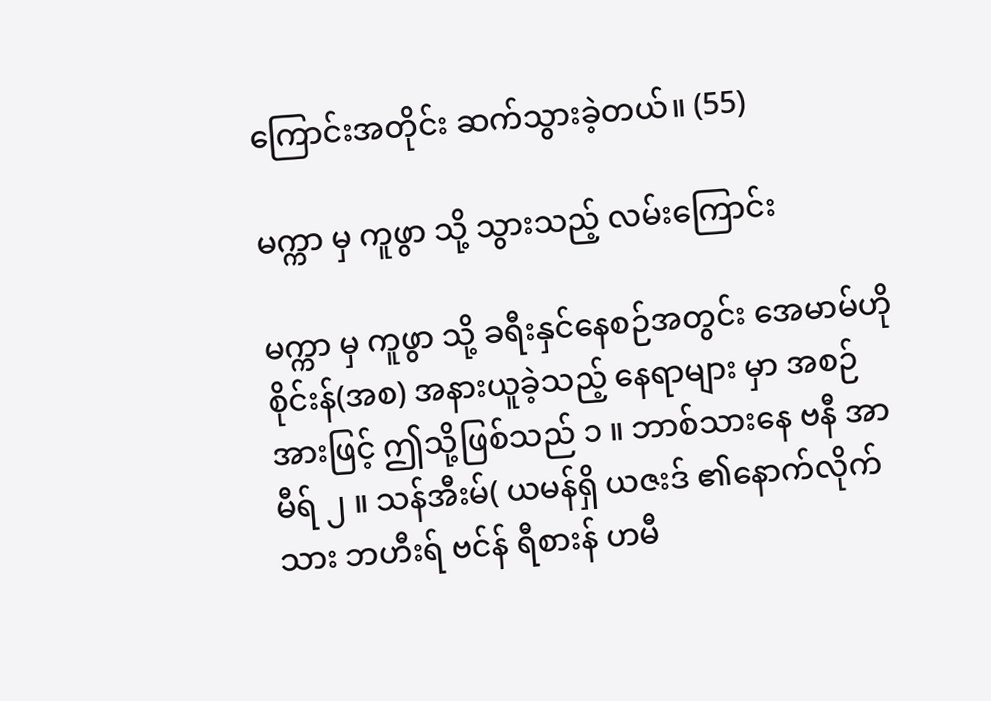ကြောင်းအတိုင်း ဆက်သွားခဲ့တယ်။ (55)

မက္ကာ မှ ကူဖွာ သို့ သွားသည့် လမ်းကြောင်း

မက္ကာ မှ ကူဖွာ သို့ ခရီးနှင်နေစဉ်အတွင်း အေမာမ်ဟိုစိုင်းန်(အစ) အနားယူခဲ့သည့် နေရာများ မှာ အစဉ်အားဖြင့် ဤသို့ဖြစ်သည် ၁ ။ ဘာစ်သားနေ ဗနီ အာမီရ် ၂ ။ သန်အီးမ်( ယမန်ရှိ ယဇးဒ် ၏‌နောက်လိုက်သား ဘဟီးရ် ဗင်န် ရီစားန် ဟမီ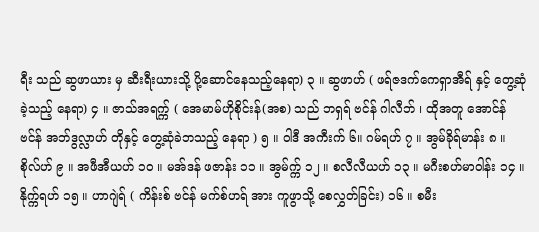ရီး သည် ဆွဖာယား မှ ဆီးရီးယားသို့ ပို့ဆောင်နေသည့်နေရာ) ၃ ။ ဆွဖာဟ် ( ဖရ်ဇဒက်ကေရှာအီရ် နှင့် တွေ့ဆုံခဲ့သည့် နေရာ) ၄ ။ ဇာသ်အရက္က် ( အေမာမ်ဟိုစိုင်းန်(အစ) သည် ဘရှရ် ဗင်န် ဂါလီဘ် ၊ ထိုအတူ အောင်န် ဗင်န် အဘ်ဒွလ္လာဟ် တိုနှင့် တွေ့ဆုံခဲဘသည့် နေရာ ) ၅ ။ ဝါဒီ အကီးက် ၆။ ဂမ်ရဟ် ၇ ။ အွမ်ခိုရ်မာန်း ၈ ။ စိုလ်ဟ် ၉ ။ အဖီအီယဟ် ၁၀ ။ မအ်ဒန် ဖဇာန်း ၁၁ ။ အွမ်က္က် ၁၂ ။ စလီလီယဟ် ၁၃ ။ မဂီးစဟ်မာဝါန်း ၁၄ ။ နိုက္က်ရဟ် ၁၅ ။ ဟာဂျဲရ် ( ကိန်းစ် ဗင်န် မက်စ်ဟရ် အား ကူဖွာသို့ စေလွှတ်ခြင်း) ၁၆ ။ စမီး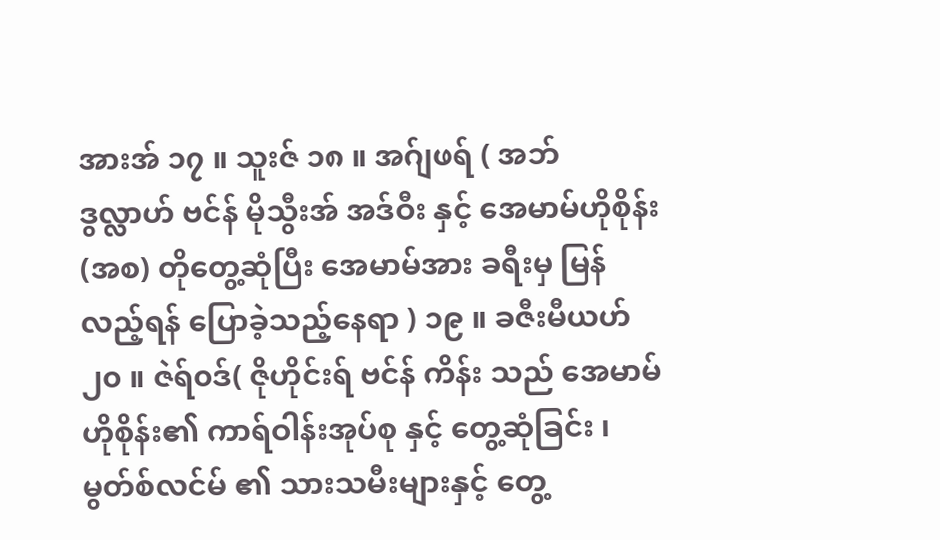အားအ် ၁၇ ။ သူးဇ် ၁၈ ။ အဂ်ျဖရ် ( အဘ်ဒွလ္လာဟ် ‌ဗင်န် မိုသွီးအ် အဒ်ဝီး နှင့် အေမာမ်ဟိုစိုန်း(အစ) တိုတွေ့ဆုံပြီး အေမာမ်အား ခရီးမှ မြန်လည့်ရန် ပြောခဲ့သည့်နေရာ ) ၁၉ ။ ခဇီးမီယဟ် ၂၀ ။ ဇဲရ်၀ဒ်( ဇိုဟိုင်းရ် ဗင်န် ကိန်း သည် အေမာမ်ဟိုစိုန်း၏ ကာရ်ဝါန်းအုပ်စု နှင့် တွေ့ဆုံခြင်း ၊ မွတ်စ်လင်မ် ၏ သားသမီးများနှင့် တွေ့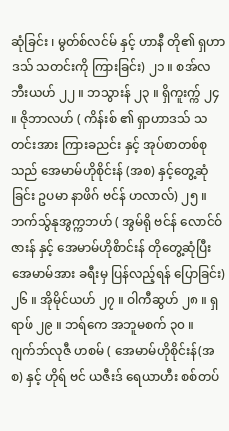ဆုံခြင်း ၊ မွတ်စ်လင်မ် နှင့် ဟာနီ တို၏ ရှဟာဒသ် သတင်းကို ကြားခြင်း) ၂၁ ။ စအ်လဘီးယဟ် ၂၂ ။ ဘသွားန် ၂၃ ။ ရှိကူးက္က် ၂၄ ။ ဇိုဘာလဟ် ( ကိန်းစ် ၏ ရှာဟာဒသ် သတင်းအား ကြားခညင်း နှင့် အုပ်စာတစ်စုသည် အေမာမ်ဟိုစိုင်းန် (အစ) နှင့်တွေ့ဆုံခြင်း ဥပမာ နာဖိဂ် ဗင်န် ဟလာလ်) ၂၅ ။ ဘက်သ်ွနုအွက္ကဘဟ် ( အွမ်ရို ဗင်န် လောင်ဝ်ဇားန် နှင့် အေမာမ်ဟိုစိာင်းန် တိုတွေ့ဆုံပြီး အေမာမ်အား ခရီးမှ ပြန်လည့်ရန် ပြောခြင်း) ၂၆ ။ အိုမိုင်ယဟ် ၂၇ ။ ဝါကီဆွဟ် ၂၈ ။ ရှရာဖ် ၂၉ ။ ဘရ်ကေ အဘူမစက် ၃၀ ။ ဂျက်ဘ်လုဇီ ဟစမ် ( အေမာမ်ဟိုစိုင်းန်(အစ) နှင့် ဟိုရ် ဗင် ယဇီးဒ် ရေယာဟီး စစ်တပ်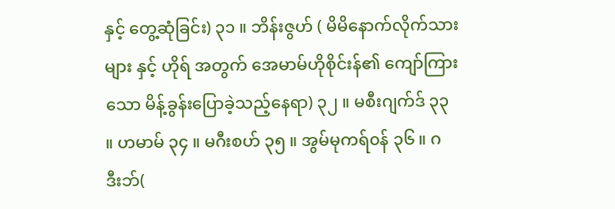နှင့် တွေ့ဆုံခြင်း) ၃၁ ။ ဘိန်းဇွဟ် ( မိမိနောက်လိုက်သားများ နှင့် ဟိုရ် အတွက် အေမာမ်ဟိုစိုင်းန်၏ ကျော်ကြားသော မိန့်ခွန်းပြောခဲ့သည့်နေရာ) ၃၂ ။ မစီးဂျက်ဒ် ၃၃ ။ ဟမာမ် ၃၄ ။ မဂီးစဟ် ၃၅ ။ အွမ်မုကရ်၀န် ၃၆ ။ ဂဒီးဘ်(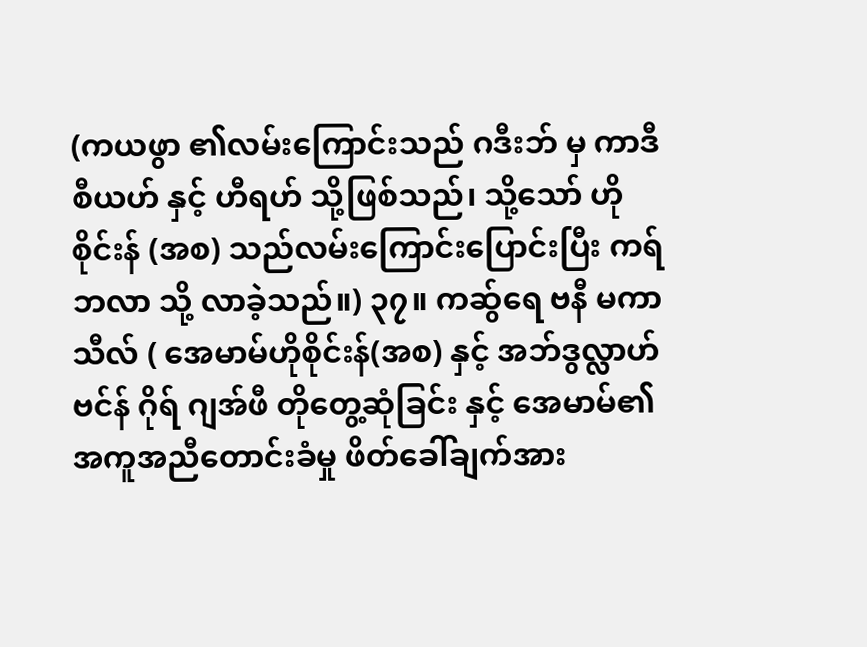(ကယဖွာ ၏လမ်းကြောင်းသည် ဂဒီးဘ် မှ ကာဒီစီယဟ် နှင့် ဟီရဟ် သို့ဖြစ်သည်၊ သို့သော် ဟိုစိုင်းန် (အစ) သည်လမ်းကြောင်းပြောင်းပြီး ကရ်ဘလာ သို့ လာခဲ့သည်။) ၃၇။ ကဆ်ွရေ ဗနီ မကာသီလ် ( အေမာမ်ဟိုစိုင်းန်(အစ) နှင့် အဘ်ဒွလ္လာဟ် ဗင်န် ဂိုရ် ဂျအ်ဖီ တိုတွေ့ဆုံခြင်း နှင့် အေမာမ်၏ အကူအညီတောင်းခံမှု ဖိတ်ခေါ်ချက်အား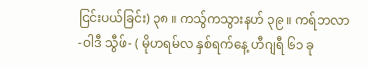ငြင်းပယ်ခြင်း) ၃၈ ။ ကသ်ွကသွားနဟ် ၃၉ ။ ကရ်ဘလာ -ဝါဒီ သွီဖ်- ( မိုဟရမ်လ နှစ်ရက်နေ့ ဟီဂျရီ ၆၁ ခု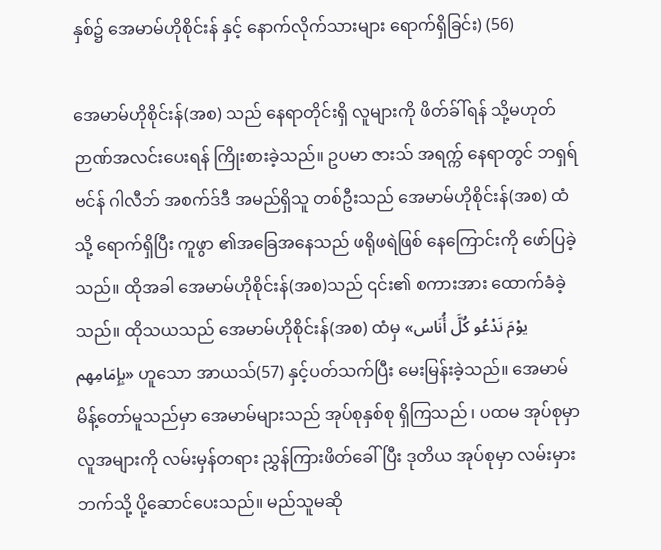နှစ်၌ အေမာမ်ဟိုစိုင်းန် နှင့် နောက်လိုက်သားများ ရောက်ရှိ‌ခြင်း) (56)

အေမာမ်ဟိုစိုင်းန်(အစ) သည် နေရာတိုင်းရှိ လူများကို ဖိတ်ခ်ါ်ရန် သို့မဟုတ် ဉာဏ်အလင်းပေးရန် ကြိုးစားခဲ့သည်။ ဥပမာ ဇားသ် အရက္က် နေရာတွင် ဘရှရ် ဗင်န် ဂါလီဘ် အစက်ဒ်ဒီ အမည်ရှိသူ တစ်ဦးသည် အေမာမ်ဟိုစိုင်းန်(အစ) ထံသို့ ရောက်ရှိပြီး ကူဖွာ ၏အခြေအနေသည် ဖရိုဖရဲဖြစ် နေကြောင်းကို ဖော်ပြခဲ့သည်။ ထိုအခါ အေမာမ်ဟိုစိုင်းန်(အစ)သည် ၎င်း၏ စကားအား ထောက်ခံခဲ့သည်။ ထိုသယသည် အေမာမ်ဟိုစိုင်းန်(အစ) ထံမှ «یوْمَ نَدْعُو کُلَّ أُنَاس بِإِمَامِهِم» ဟူသော အာယသ်(57) နှင့်ပတ်သက်ပြီး မေးမြန်းခဲ့သည်။ အေမာမ် မိန့်တော်မူသည်မှာ အေမာမ်များသည် အုပ်စုနှစ်စု ရှိကြသည် ၊ ပထမ အုပ်စုမှာ လူအများကို လမ်းမှန်တရား ညွှန်ကြားဖိတ်ခေါ်ပြီး ဒုတိယ အုပ်စုမှာ လမ်းမှား ဘက်သို့ ပို့ဆောင်ပေးသည်။ မည်သူမဆို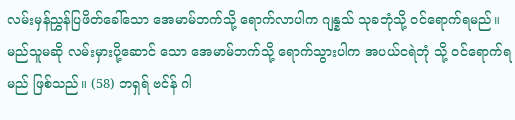လမ်းမှန်ညွှန်ပြဖိတ်ခေါ်သော အေမာမ်ဘက်သို့ ရောက်လာပါက ဂျန္နသ် သုခဘုံသို့ ၀င်ရောက်ရမည်။ မည်သူမဆို လမ်းမှားပို့ဆောင် သော အေမာမ်ဘက်သို့ ရောက်သွားပါက အပယ်ငရဲဘုံ သို့ ၀င်ရောက်ရမည် ဖြစ်သည်။ (58) ဘရှရ် ဗင်န် ဂါ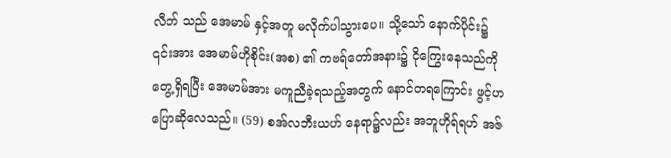လီဘ် သည် အေမာမ် နှင့်အတူ မလိုက်ပါသွားပေ။ သို့သော် နောက်ပိုင်း၌ ၎င်းအား အေမာမ်ဟိုစိုင်း(အစ) ၏ ကဗရ်တော်အနား၌ ငိုကြွေးနေသည်ကို တွေ့ရှိရပြီး အေမာမ်အား မကူညီခဲ့ရသည့်အတွက် နောင်တရကြောင်း ဖွင့်ဟပြောဆိုလေသည်။ (59) စအ်လဘီးယဟ် နေရာ၌လည်း အဘူဟိုရ်ရဟ် အဇ်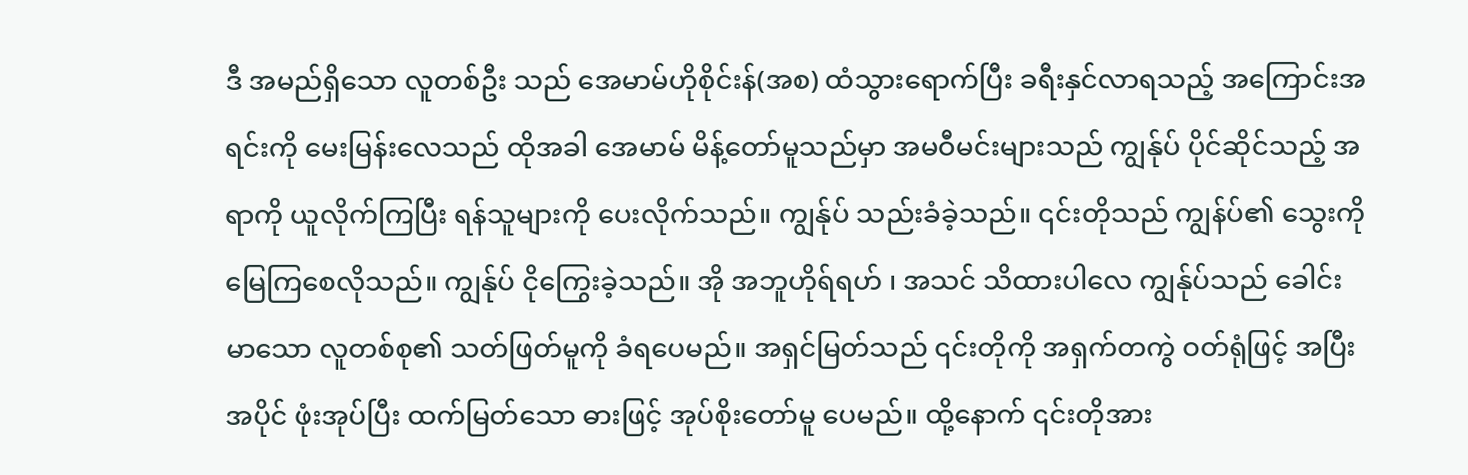ဒီ အမည်ရှိသော လူတစ်ဦး သည် အေမာမ်ဟိုစိုင်းန်(အစ) ထံသွားရောက်ပြီး ခရီးနှင်လာရသည့် အကြောင်းအရင်းကို မေးမြန်းလေသည် ထိုအခါ အေမာမ် မိန့်တော်မူသည်မှာ အမဝီမင်းများသည် ကျွန်ုပ် ပိုင်ဆိုင်သည့် အရာကို ယူလိုက်ကြပြီး ရန်သူများကို ပေးလိုက်သည်။ ကျွန်ုပ် သည်းခံခဲ့သည်။ ၎င်းတိုသည် ကျွန်ပ်၏ သွေးကို မြေကြစေလိုသည်။ ကျွန်ုပ် ငိုကြွေးခဲ့သည်။ အို အဘူဟိုရ်ရဟ် ၊ အသင် သိထားပါလေ ကျွန်ုပ်သည် ခေါင်းမာသော လူတစ်စု၏ သတ်ဖြတ်မူကို ခံရပေမည်။ အရှင်မြတ်သည် ၎င်းတိုကို အရှက်တကွဲ ဝတ်ရုံဖြင့် အပြီးအပိုင် ဖုံးအုပ်ပြီး ထက်မြတ်သော ဓားဖြင့် အုပ်စိုးတော်မူ‌ ပေမည်။ ထို့နောက် ၎င်းတိုအား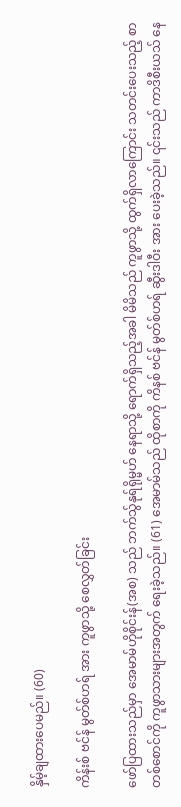နှိမ့်ချထားပေမည်။ (60)

ကိန်းစ် ဗင်န် မွတ်စ်ဟရ် အား ကူဖွာသို့ စေလွှတ်ခြင်း

ဖော်ပြထားသည်မှာ အေမာမ်ဟိုစိုင်းန်(အစ) သည် ဘက်သ်ွနုရ်ရိုမ္မဟ် နေရာသို့ ရောက်ရှိသည့်အခါ မိမိသည် ကူဖွာသို့ ထွက်ရှိလာကြောင်း သတင်းပေးသည့် စာတစ်စောင်ကို ကူဖွာသားများအတွက် ရေးခဲ့သည်။ (61) အေမာမ်သည် ထိုစာကို ကိနစ် ဗင်န် မွတ်စ်ဟရ် ဆွီးဒါဝီး အား ပေးခဲ့သည်။ ၎င်းသည် ကာဒိစီးယသ် နေ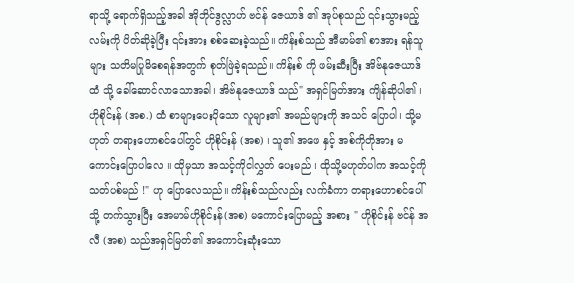ရာသို့ ရောက်ရှိသည့်အခါ အိုဘိုင်ဒွလ္လာဟ် ဗင်န် ဇေယာဒ် ၏ အုပ်စုသည် ၎င်းသွားမည့် လမ်းကို ပိတ်ဆိုခဲ့ပြီး ၎င်းအား စစ်ဆေးခဲ့သည်။ ကိန်းစ်သည် အီမာမ်၏ စာအား ရန်သူများ သတိမပြုမိစေရန်အတွက် စုတ်ဖြဲခဲ့ရသည်။ ကိန်းစ် ကို ဖမ်းဆီးပြီး အိဗ်နုဇေယာဒ် ထံ သို့ ခေါ်ဆောင်လာသောအခါ၊ အိဗ်နုဇေယာဒ် သည်" အရှင်မြတ်အား ကျိန်ဆိုပါ၏ ၊ ဟိုစိုင်းန် (အစ.) ထံ စာများပေးပိုသော လူများ၏ အမည်များကို အသင် ပြောပါ၊ သို့မဟုတ် တရားဟောစင်ပေါ်တွင် ဟိုစိုင်းန် (အစ) ၊ သူ၏ အဖေ နှင့် အစ်ကိုတိုအား မကောင်းပြောပါလေ ။ ထိုမှသာ အသင့်ကိုငါလွှတ် ပေးမည် ၊ ထိုသို့မဟုတ်ပါက အသင့်ကိုသတ်ပစ်မည် !" ဟု ပြောလေသည်။ ကိန်းစ်သည်လည်း လက်ခံကာ တရားဟောစင်ပေါ်သို့ တက်သွားပြီး အေမာမ်ဟိုစိုင်းန်(အစ) မကောင်းပြောမည့် အစား " ဟိုစိုင်းန် ဗင်န် အလီ (အစ) သည်အရှင်မြတ်၏ အကောင်းဆုံးသော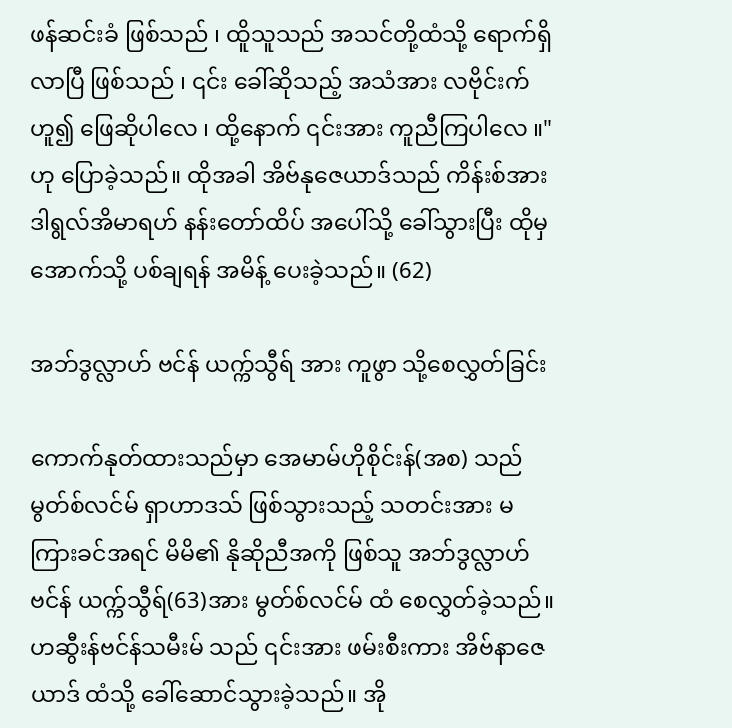ဖန်ဆင်းခံ ဖြစ်သည် ၊ ထိူသူသည် အသင်တို့ထံသို့ ရောက်ရှိလာပြီ ဖြစ်သည် ၊ ၎င်း ခေါ်ဆိုသည့် အသံအား လဗိုင်းက် ဟူ၍ ဖြေဆိုပါလေ ၊ ထို့နောက် ၎င်းအား ကူညီကြပါလေ ။" ဟု ပြောခဲ့သည်။ ထိုအခါ အိ‌ဗ်နုဇေယာဒ်သည် ကိန်းစ်အား ဒါရွလ်အိမာရဟ် နန်းတော်ထိပ် အပေါ်သို့ ခေါ်သွားပြီး ထိုမှ အောက်သို့ ပစ်ချရန် အမိန့် ပေးခဲ့သည်။ (62)

အဘ်ဒွလ္လာဟ် ဗင်န် ယက္က်သွီရ် အား ကူဖွာ သို့စေလွှတ်ခြင်း

ကောက်နုတ်ထားသည်မှာ အေမာမ်ဟိုစိုင်းန်(အစ) သည် မွတ်စ်လင်မ် ရှာဟာဒသ် ဖြစ်သွားသည့် သတင်းအား မကြားခင်အရင် မိမိ၏ နိုဆိုညီအကို ဖြစ်သူ အဘ်ဒွလ္လာဟ် ဗင်န် ယက္က်သွီရ်(63)အား မွတ်စ်လင်မ် ထံ စေလွှတ်ခဲ့သည်။ ဟဆွီးန်ဗင်န်သမီးမ် သည် ၎င်းအား ဖမ်းစီးကား အိဗ်နာဇေယာဒ် ထံသို့ ခေါ်ဆောင်သွားခဲ့သည်။ အို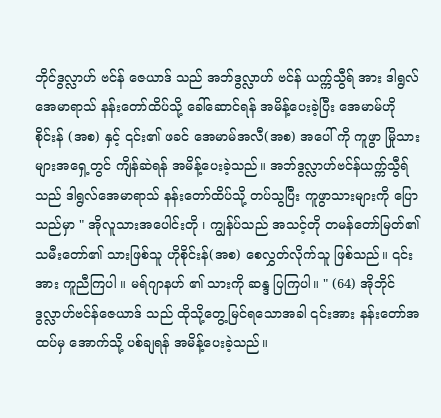ဘိုင်ဒွလ္လာဟ် ဗင်န် ဇေယာဒ် သည် အဘ်ဒွလ္လာဟ် ဗင်န် ယက္က်သွီရ် အား ဒါရွလ်အေမာရာသ် နန်းတော်ထိပ်သို့ ခေါ်ဆောင်ရန် အမိန့်ပေးခဲ့ပြီး အေမာမ်ဟိုစိုင်းန် (အစ) နှင့် ၎င်း၏ ဖခင် အေမာမ်အလီ(အစ) အပေါ် ကို ကူဖွာ မြိုသားများအရှေ့တွင် ကျိန်ဆဲရန် အမိန့်ပေးခဲ့သည်။ အဘ်ဒွလ္လာဟ်ဗင်န်ယက္က်သွီရ် သည် ဒါရွလ်အေမာရာသ် နန်းတော်ထိပ်သို့ တပ်သွပြီး ကူဖွာသားများကို ပြောသည်မှာ " အိုလူသားအပေါင်းတို ၊ ကျွန်ပ်သည် အသင့်တို တမန်တော်မြတ်၏ သမီးတော်၏ သားဖြစ်သူ ဟိုစိုင်းန်(အစ) စေလွှတ်လိုက်သူ ဖြစ်သည်။ ၎င်းအား ကူညီကြပါ ။ မရ်ဂျာနဟ် ၏ သားကို ဆန္ဒ ပြကြပါ။ " (64) အိုဘိုင်ဒွလ္လာဟ်ဗင်န်ဇေယာဒ် သည် ထိုသို့တွေ့မြင်ရသောအခါ ၎င်းအား နန်းတော်အထပ်မှ အောက်သို့ ပစ်ချရန် အမိန့်ပေးခဲ့သည်။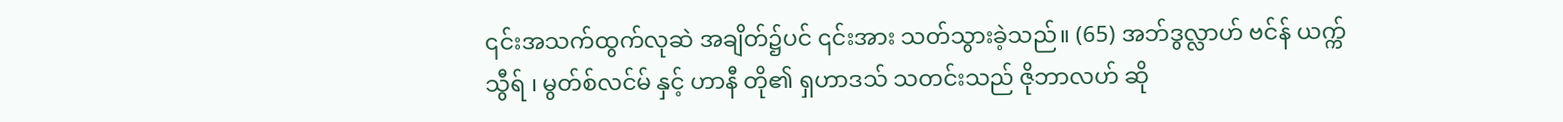၎င်းအသက်ထွက်လုဆဲ အချိတ်၌ပင် ၎င်းအား သတ်သွားခဲ့သည်။ (65) အဘ်ဒွလ္လာဟ် ဗင်န် ယက္က်သွီရ် ၊ မွတ်စ်လင်မ် နှင့် ဟာနီ တို၏ ရှဟာဒသ် သတင်းသည် ဇိုဘာလဟ် ဆို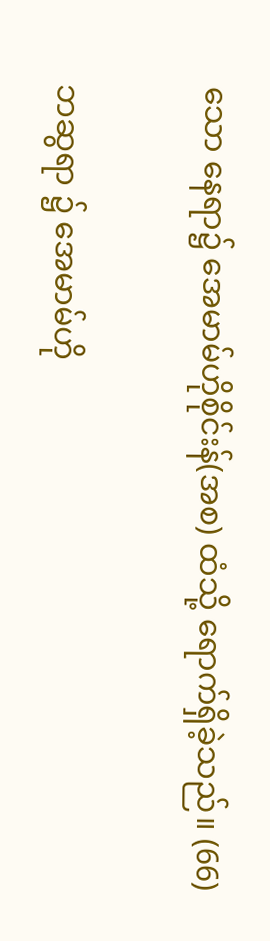သော နေရာ၌ အေမာမ်ဟိုစိုင်းန်(အစ) ထံသို့ ရောက်ရှိခဲ့သည်။ (66)

ဘဆွရာ ၌ အေမာမ်ဟို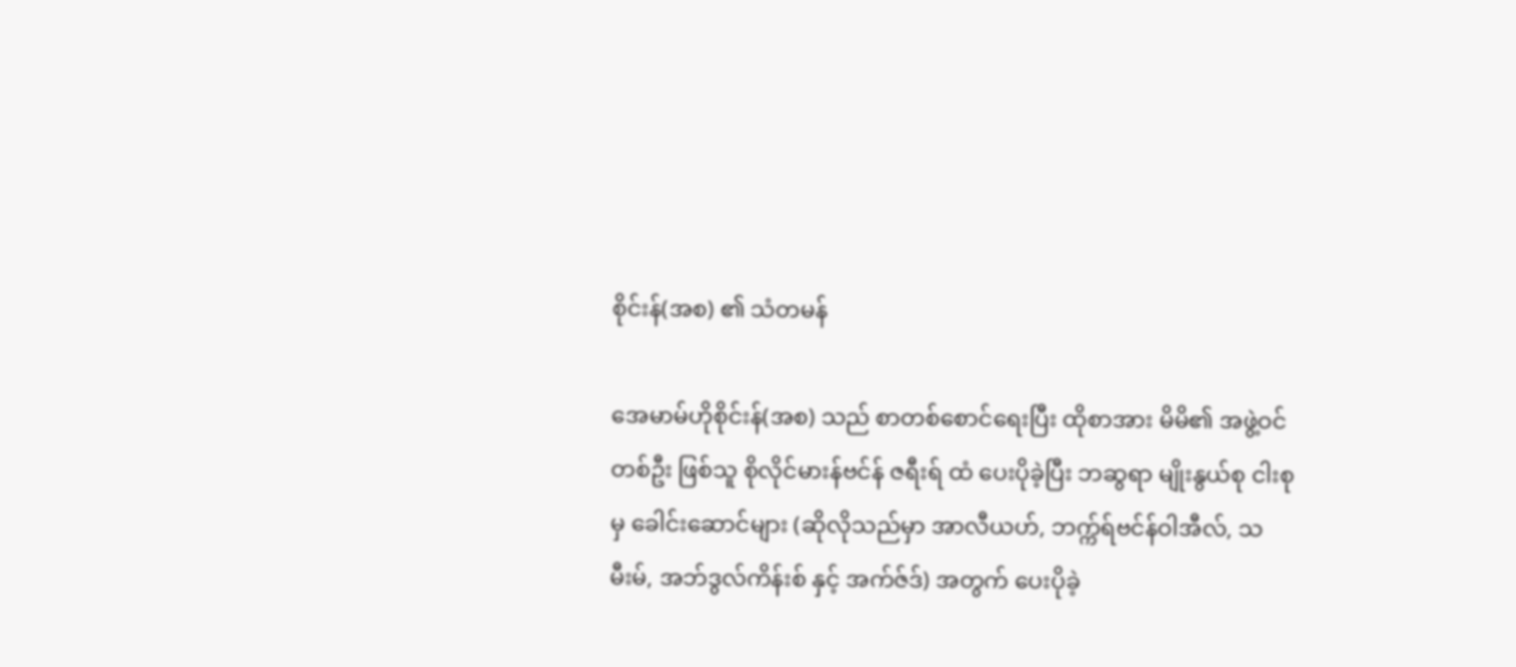စိုင်းန်(အစ) ၏ သံတမန်

အေမာမ်ဟိုစိုင်းန်(အစ) သည် စာတစ်စောင်ရေးပြီး ထိုစာအား မိမိ၏ အဖွဲ့ဝင် တစ်ဦး ဖြစ်သူ စိုလိုင်မားန်ဗင်န် ဇရီးရ် ထံ ပေးပိုခဲ့ပြီး ဘဆွရာ မျိုးနွယ်စု ငါးစုမှ ခေါင်းဆောင်များ (ဆိုလိုသည်မှာ အာလီယဟ်, ဘက္က်ရ်ဗင်န်ဝါအီလ်, သမီးမ်, အဘ်ဒွလ်ကိန်းစ် နှင့် အက်ဇ်ဒ်) အတွက် ပေးပိုခဲ့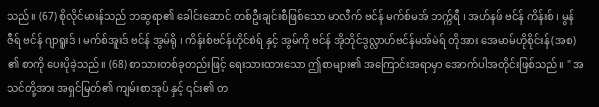သည်။ (67) စိုလိုင်မားန်သည် ဘဆွရာ၏ ခေါင်းဆောင် တစ်ဦးချင်းစီဖြစ်သော မာလီက် ဗင်န် မက်စ်မအ် ဘက္က်ရီ ၊ အဟ်နဖ် ဗင်န် ကိန်းစ် ၊ မွန်ဇီရ် ဗင်န် ဂျာရူးဒ် ၊ မက်စ်အူးဒ် ဗင်န် အွမ်ရို ၊ ကိန်းစ်ဗင်န်ဟိုင်စဲရ် နှင့် အွမ်ကို ဗင်န် အိုဘိုင်ဒွလ္လာဟ်ဗင်န်မအ်မဲရ် တိုအား အေမာမ်ဟိုစိုင်းန်(အစ) ၏ စာကို ပေးပိုခဲ့သည်။ (68) စာသားတစ်ခုတည်းဖြင့် ရေးသားထားသော ဤစာများ၏ အကြောင်းအရာမှာ အောက်ပါအတိုင်းဖြစ်သည်။ " အသင်တို့အား အရှင်မြတ်၏ ကျမ်းစာအုပ် နှင့် ၎င်း၏ တ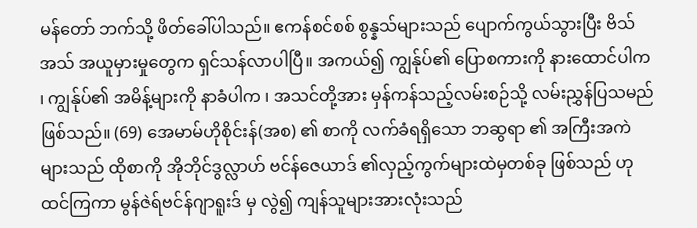မန်တော် ဘက်သို့ ဖိတ်ခေါ်ပါသည်။ ဧကန်စင်စစ် စွန္နသ်များသည် ပျောက်ကွယ်သွားပြီး ဗိသ်အသ် အယူမှားမှုတွေက ရှင်သန်လာပါပြီ။ အကယ်၍ ကျွန်ုပ်၏ ပြောစကားကို နားထောင်ပါက ၊ ကျွန်ုပ်၏ အမိန့်များကို နာခံပါက ၊ အသင်တို့အား မှန်ကန်သည့်လမ်းစဉ်သို့ လမ်းညွှန်ပြသမည် ဖြစ်သည်။ (69) အေမာမ်ဟိုစိုင်းန်(အစ) ၏ စာကို လက်ခံရရှိသော ဘဆွရာ ၏ အကြီးအကဲများသည် ထိုစာကို အိုဘိုင်ဒွလ္လာဟ် ဗင်န်ဇေယာဒ် ၏လှည့်ကွက်များထဲမှတစ်ခု ဖြစ်သည် ဟု ထင်ကြကာ မွန်ဇဲရ်ဗင်န်ဂျာရူးဒ် မှ လွဲ၍ ကျန်သူများအားလုံးသည်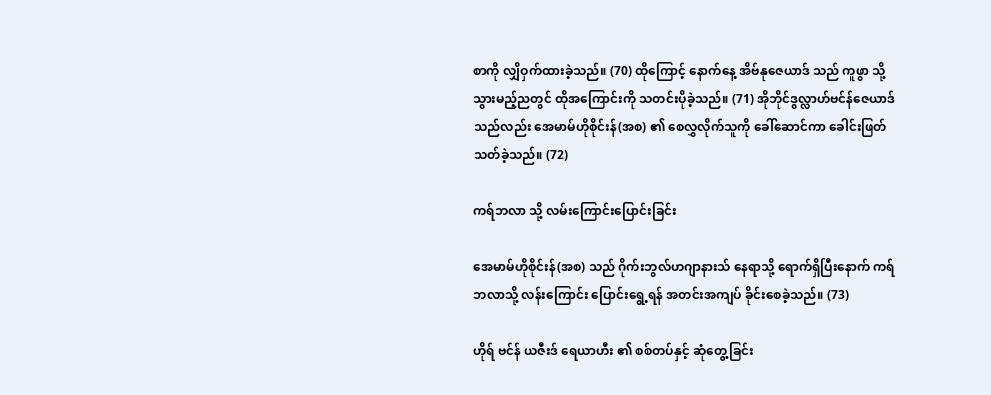စာကို လျှိဝှက်ထားခဲ့သည်။ (70) ထိုကြောင့် နောက်နေ့ အိဗ်နုဇေယာဒ် သည် ကူဖွာ သို့သွားမည့်ညတွင် ထိုအကြောင်းကို သတင်းပိုခဲ့သည်။ (71) အိုဘိုင်ဒွလ္လာဟ်ဗင်န်ဇေယာဒ် သည်လည်း အေမာမ်ဟိုစိုင်းန်(အစ) ၏ စေလွှလိုက်သူကို ခေါ်ဆောင်ကာ ခေါင်းဖြတ်သတ်ခဲ့သည်။ (72)

ကရ်ဘလာ သို့ လမ်းကြောင်းပြောင်းခြင်း

အေမာမ်ဟိုစိုင်းန်(အစ) သည် ဂိုက်းဘွလ်ဟဂျာနားသ် နေရာသို့ ရောက်ရှိပြီးနောက် ကရ်ဘလာသို့ လန်းကြောင်း ပြောင်းရွေ့ရန် အတင်းအကျပ် ခိုင်းစေခဲ့သည်။ (73)

ဟိုရ် ဗင်န် ယဇီးဒ် ရေယာဟီး ၏ စစ်တပ်နှင့် ဆုံတွေ့ခြင်း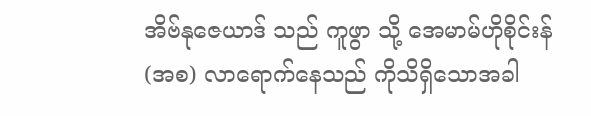အိဗ်နုဇေယာဒ် သည် ကူဖွာ သို့ အေမာမ်ဟိုစိုင်းန် (အစ) လာရောက်နေသည် ကိုသိရှိသောအခါ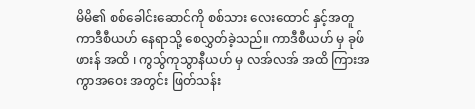မိမိ၏ စစ်ခေါင်းဆောင်ကို စစ်သား လေးထောင် နှင့်အတူ ကာဒီစီယဟ် နေရာသို့ စေလွှတ်ခဲ့သည်။ ကာဒီစီယဟ် မှ ခုဖ်ဖားန် အထိ ၊ ကွသ်ွကုသွာနီယဟ် မှ လအ်လအ် အထိ ကြားအကွာအဝေး အတွင်း ဖြတ်သန်း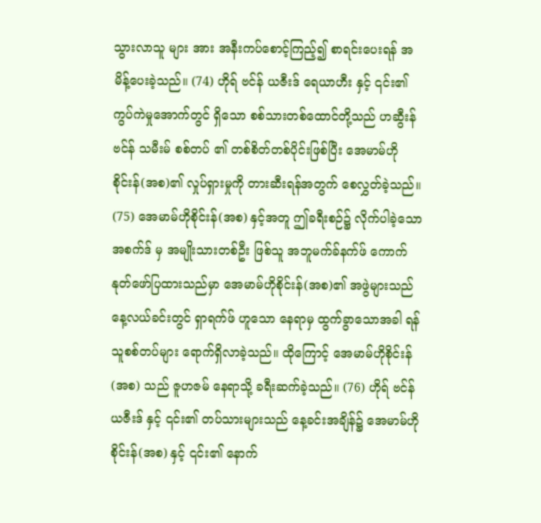သွားလာသူ များ အား အနီးကပ်စောင့်ကြည့်၍ စာရင်းပေးရန် အမိန့်ပေးခဲ့သည်။ (74) ဟိုရ် ဗင်န် ယဇီးဒ် ရေယာဟီး နှင့် ၎င်း၏ ကွပ်ကဲမှုအောက်တွင် ရှိသော စစ်သားတစ်ထောင်တို့သည် ဟဆွီးန် ဗင်န် သမီးမ် စစ်တပ် ၏ တစ်စိတ်တစ်ပိုင်းဖြစ်ပြီး အေမာမ်ဟိုစိုင်းန်(အစ)၏ လှုပ်ရှားမှုကို တားဆီးရန်အတွက် စေလွှတ်ခဲ့သည်။ (75) အေမာမ်ဟိုစိုင်းန်(အစ) နှင့်အတူ ဤခရီးစဉ်၌ လိုက်ပါခဲ့သော အစက်ဒ် မှ အမျိုးသားတစ်ဦး ဖြစ်သူ အဘူမက်ခ်နက်ဖ် ကောက်နုတ်ဖော်ပြထားသည်မှာ အေမာမ်ဟိုစိုင်းန်(အစ)၏ အဖွဲများသည် နေ့လယ်ခင်းတွင် ရှာရက်ဖ် ဟူသော နေရာမှ ထွက်ခွာသောအခါ ရန်သူစစ်တပ်များ ရောက်ရှိလာခဲ့သည်။ ထိုကြောင့် အေမာမ်ဟိုစိုင်းန်(အစ) သည် ဇူဟဇမ် နေရာသို့ ခရီးဆက်ခဲ့သည်။ (76) ဟိုရ် ဗင်န် ယဇီးဒ် နှင့် ၎င်း၏ တပ်သားများသည် နေ့ခင်းအချိန်၌ အေမာမ်ဟိုစိုင်းန်(အစ) နှင့် ၎င်း၏ နောက်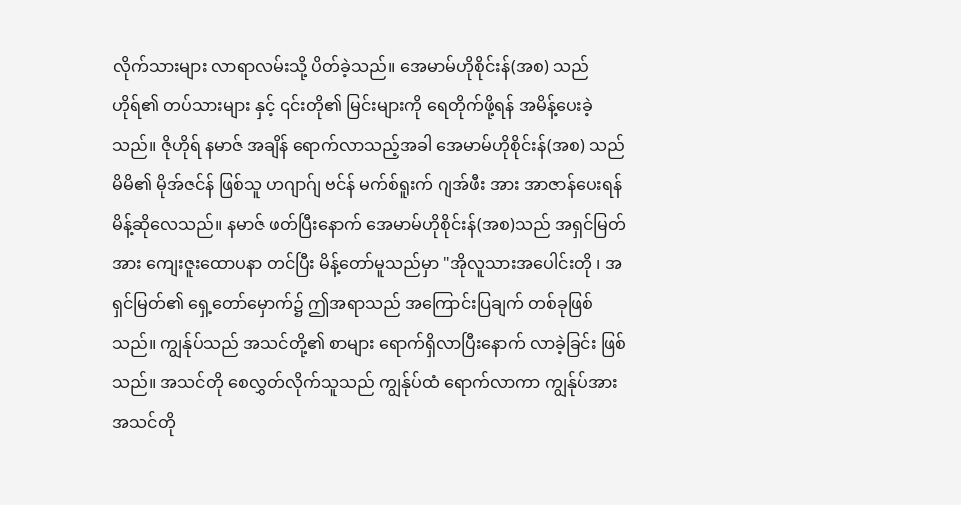လိုက်သားများ လာရာလမ်းသို့ ပိတ်ခဲ့သည်။ အေမာမ်ဟိုစိုင်းန်(အစ) သည် ဟိုရ်၏ တပ်သားများ နှင့် ၎င်းတို၏ မြင်းများကို ရေတိုက်ဖို့ရန် အမိန့်ပေးခဲ့သည်။ ဇိုဟိုရ် နမာဇ် အချိန် ရောက်လာသည့်အခါ အေမာမ်ဟိုစိုင်းန်(အစ) သည် မိမိ၏ မိုအ်ဇင်န် ဖြစ်သူ ဟဂျာဂ်ျ ဗင်န် မက်စ်ရူးက် ဂျအ်ဖီး အား အာဇာန်ပေးရန် မိန့်ဆိုလေသည်။ နမာဇ် ဖတ်ပြီးနောက် အေမာမ်ဟိုစိုင်းန်(အစ)သည် အရှင်မြတ်အား ကျေးဇူးထောပနာ တင်ပြီး မိန့်တော်မူသည်မှာ "အိုလူသားအပေါင်းတို ၊ အရှင်မြတ်၏ ရှေ့တော်မှောက်၌ ဤအရာသည် အကြောင်းပြချက် တစ်ခုဖြစ်သည်။ ကျွန်ုပ်သည် အသင်တို့၏ စာများ ရောက်ရှိလာပြီးနောက် လာခဲ့ခြင်း ဖြစ်သည်။ အသင်တို စေလွှတ်လိုက်သူသည် ကျွန်ုပ်ထံ ရောက်လာကာ ကျွန်ုပ်အား အသင်တို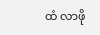ထံ လာဖို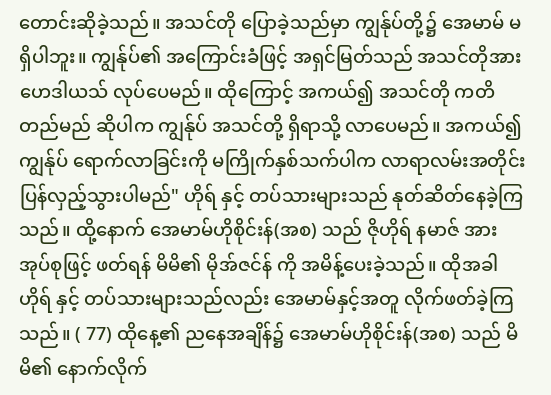တောင်းဆိုခဲ့သည်။ အသင်တို ပြောခဲ့သည်မှာ ကျွန်ုပ်တို့၌ အေမာမ် မရှိပါဘူး။ ကျွန်ုပ်၏ အကြောင်းခံဖြင့် အရှင်မြတ်သည် အသင်တိုအား ဟေဒါယသ် လုပ်ပေမည်။ ထိုကြောင့် အကယ်၍ အသင်တို ကတိတည်မည် ဆိုပါက ကျွန်ုပ် အသင်တို့ ရှိရာသို့ လာပေမည်။ အကယ်၍ ကျွန်ုပ် ရောက်လာခြင်းကို မကြိုက်နှစ်သက်ပါက လာရာလမ်းအတိုင်း ပြန်လှည့်သွားပါမည်" ဟိုရ် နှင့် တပ်သားများသည် နုတ်ဆိတ်နေခဲ့ကြသည်။ ထို့နောက် အေမာမ်ဟိုစိုင်းန်(အစ) သည် ဇိုဟိုရ် နမာဇ် အား အုပ်စုဖြင့် ဖတ်ရန် မိမိ၏ မိုအ်ဇင်န် ကို အမိန့်ပေးခဲ့သည်။ ထိုအခါ ဟိုရ် နှင့် တပ်သားများသည်လည်း အေမာမ်နှင့်အတူ လိုက်ဖတ်ခဲ့ကြသည်။ ( 77) ထိုနေ့၏ ညနေအချိန်၌ အေမာမ်ဟိုစိုင်းန်(အစ) သည် မိမိ၏ နောက်လိုက်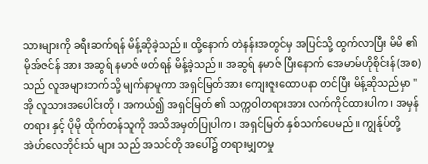သားများကို ခရီးဆက်ရန် မိန့်ဆိုခဲ့သည်။ ထို့နောက် တဲနန်းအတွင်မှ အပြင်သို့ ထွက်လာပြီး မိမိ ၏ မိုအ်ဇင်န် အား အဆွရ် နမာဇ် ဖတ်ရန် မိန့်ခဲ့သည်။ အဆွရ် နမာဇ် ပြီးနောက် အေမာမ်ဟိုစိုင်းန်(အစ) သည် လူအများဘက်သို့ မျက်နာမူကာ အရှင်မြတ်အား ကျေးဇူးထောပနာ တင်ပြီး မိန့်ဆိုသည်မှာ "အို လူသားအပေါင်းတို ၊ အကယ်၍ အရှင်မြတ် ၏ သက္ကဝါတရားအား လက်ကိုင်ထားပါက၊ အမှန်တရား နှင့် ပိုမို ထိုက်တန်သူကို အသိအမှတ်ပြုပါက၊ အရှင်မြတ် နှစ်သက်ပေမည်။ ကျွန်ုပ်တို့ အဲဟ်လေဘိုင်းသ် များ သည် အသင်တို အပေါ်၌ တရားမျှတမှု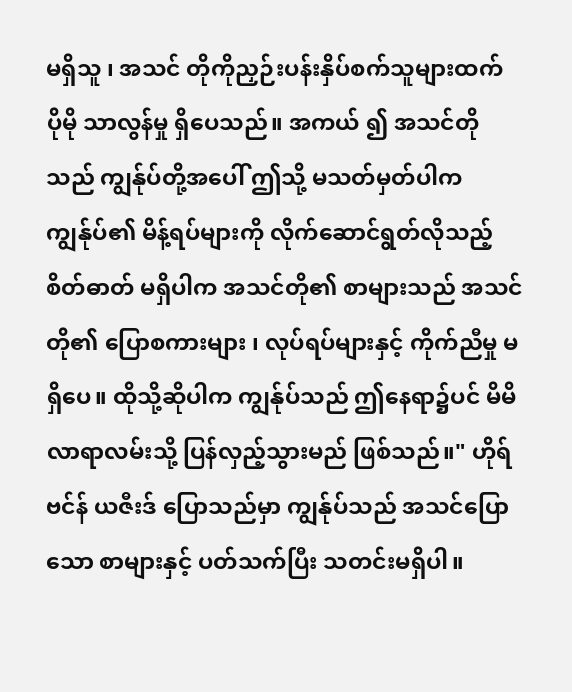မရှိသူ ၊ အသင် တိုကိုညှဉ်းပန်းနှိပ်စက်သူများထက် ပိုမို သာလွန်မှု ရှိပေသည်။ အကယ် ၍ အသင်တိုသည် ကျွန်ုပ်တို့အပေါ် ဤသို့ မသတ်မှတ်ပါက ကျွန်ုပ်၏ မိန့်ရပ်များကို လိုက်ဆောင်ရွတ်လိုသည့် စိတ်ဓာတ် မရှိပါက အသင်တို၏ စာများသည် အသင်တို၏ ပြောစကားများ ၊ လုပ်ရပ်များနှင့် ကိုက်ညီမှု မရှိပေ။ ထိုသို့ဆိုပါက ကျွန်ုပ်သည် ဤနေရာ၌ပင် မိမိလာရာလမ်းသို့ ပြန်လှည့်သွားမည် ဖြစ်သည်။" ဟိုရ် ဗင်န် ယဇီးဒ် ပြောသည်မှာ ကျွန်ုပ်သည် အသင်ပြောသော စာများနှင့် ပတ်သက်ပြီး သတင်းမရှိပါ။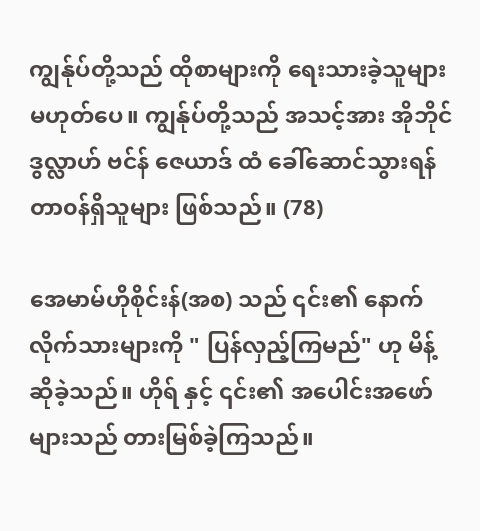ကျွန်ုပ်တို့သည် ထိုစာများကို ရေးသားခဲ့သူများ မဟုတ်ပေ။ ကျွန်ုပ်တို့သည် အသင့်အား အိုဘိုင်ဒွလ္လာဟ် ဗင်န် ဇေယာဒ် ထံ ခေါ်ဆောင်သွားရန် တာ၀န်ရှိသူများ ဖြစ်သည်။ (78)

အေမာမ်ဟိုစိုင်းန်(အစ) သည် ၎င်း၏ နောက်လိုက်သားများကို " ပြန်လှည့်ကြမည်" ဟု မိန့်ဆိုခဲ့သည်။ ဟိုရ် နှင့် ၎င်း၏ အပေါင်းအဖော်များသည် တားမြစ်ခဲ့ကြသည်။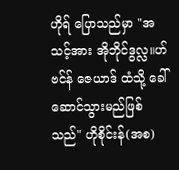ဟိုရ် ပြောသည်မှာ "အသင့်အား အိုဘိုင်ဒွလ္လ။ဟ် ဗင်န် ဇေယာဒ် ထံသို့ ခေါ်ဆောင်သွားမည်ဖြစ်သည်" ဟိုစိုင်းန်(အစ)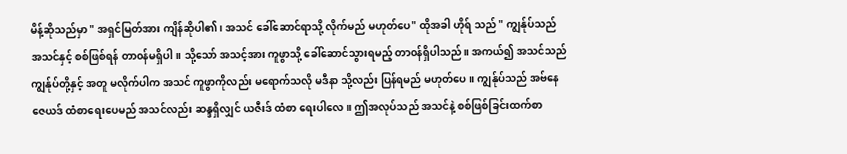မိန့်ဆိုသည်မှာ " အရှင်မြတ်အား ကျိန်ဆိုပါ၏ ၊ အသင် ခေါ်ဆောင်ရာသို့ လိုက်မည် မဟုတ်ပေ" ထိုအခါ ဟိုရ် သည် " ကျွန်ုပ်သည် အသင်နှင့် စစ်ဖြစ်ရန် တာ၀န်မရှိပါ။ သို့သော် အသင့်အား ကူဖွာသို့ ခေါ်ဆောင်သွားရမည့် တာ၀န်ရှိပါသည်။ အကယ်၍ အသင်သည် ကျွန်ုပ်တို့နှင့် အတူ မလိုက်ပါက အသင် ကူဖွာကိုလည်း မရောက်သလို မဒီနာ သို့လည်း ပြန်ရမည် မဟုတ်ပေ။ ကျွန်ုပ်သည် အဗ်နေဇေယဒ် ထံစာရေးပေမည် အသင်လည်း ဆန္ဒရှိလျှင် ယဇီးဒ် ထံစာ‌ ရေးပါလေ။ ဤအလုပ်သည် အသင်နဲ့ စစ်ဖြစ်ခြင်းထက်စာ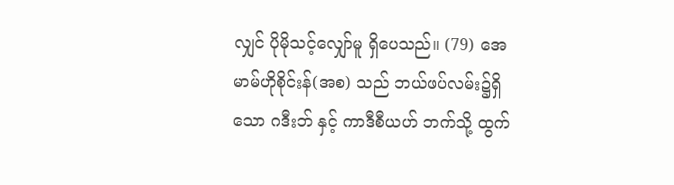လျှင် ပိုမိုသင့်လျှော်မူ ရှိပေသည်။ (79) အေမာမ်ဟိုစိုင်းန်(အစ) သည် ဘယ်ဖပ်လမ်း၌ရှိသော ဂဒီးဘ် နှင့် ကာဒီစီယဟ် ဘက်သို့ ထွက်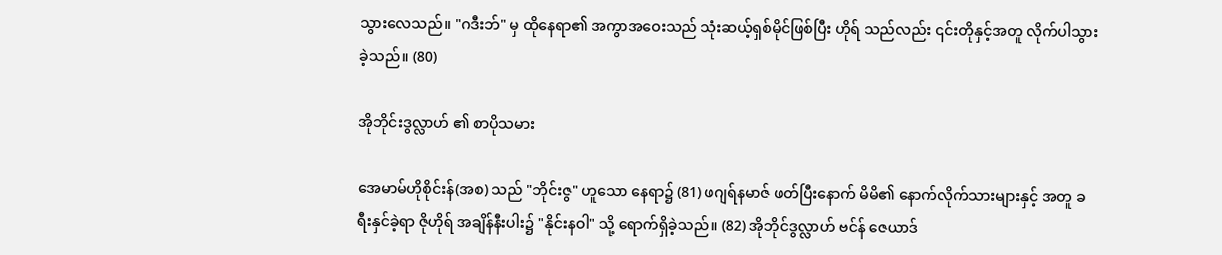သွားလေသည်။ "ဂဒီးဘ်" မှ ထိုနေရာ၏ အကွာအဝေးသည် သုံးဆယ့်ရှစ်မိုင်ဖြစ်ပြီး ဟိုရ် သည်လည်း ၎င်းတိုနှင့်အတူ လိုက်ပါသွားခဲ့သည်။ (80)

အိုဘိုင်းဒွလ္လာဟ် ၏ စာပိုသမား

အေမာမ်ဟိုစိုင်းန်(အစ) သည် "ဘိုင်းဇွ" ဟူသော နေရာ၌ (81) ဖဂျရ်နမာဇ် ဖတ်ပြီးနောက် မိမိ၏ နောက်လိုက်သားများနှင့် အတူ ခရီးနှင်ခဲ့ရာ ဇိုဟိုရ် အချိန်နီးပါး၌ "နိုင်းနဝါ" သို့ ရောက်ရှိခဲ့သည်။ (82) အိုဘိုင်ဒွလ္လာဟ် ဗင်န် ဇေယာဒ်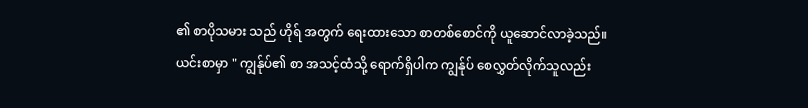၏ စာပိုသမား သည် ဟိုရ် အတွက် ရေးထားသော စာတစ်စောင်ကို ယူဆောင်လာခဲ့သည်။ ယင်းစာမှာ " ကျွန်ုပ်၏ စာ အသင့်ထံသို့ ရောက်ရှိပါက ကျွန်ုပ် စေလွှတ်လိုက်သူလည်း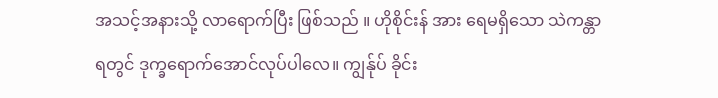အသင့်အနားသို့ လာရောက်ပြီး ဖြစ်သည် ။ ဟိုစိုင်းန် အား ရေမရှိသော သဲကန္တာရတွင် ဒုက္ခရောက်အောင်လုပ်ပါလေ။ ကျွန်ုပ် ခိုင်း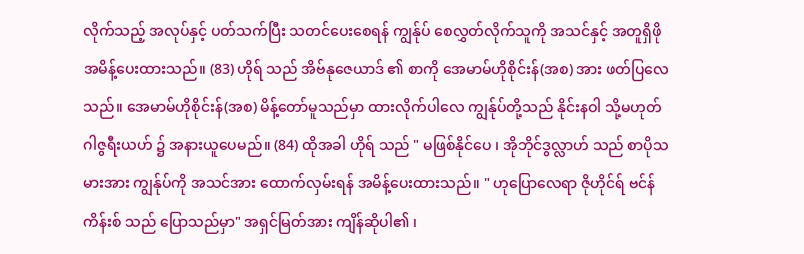လိုက်သည့် အလုပ်နှင့် ပတ်သက်ပြီး သတင်ပေးစေရန် ကျွန်ုပ် စေလွှတ်လိုက်သူကို အသင်နှင့် အတူရှိဖို အမိန့်ပေးထားသည်။ (83) ဟိုရ် သည် အိဗ်နုဇေယာဒ် ၏ စာကို အေမာမ်ဟိုစိုင်းန်(အစ) အား ဖတ်ပြလေသည်။ အေမာမ်ဟိုစိုင်းန်(အစ) မိန့်တော်မူသည်မှာ ထားလိုက်ပါလေ ကျွန်ုပ်တို့သည် နိုင်းနဝါ သို့မဟုတ် ဂါဇွရီးယဟ် ၌ အနားယူပေမည်။ (84) ထိုအခါ ဟိုရ် သည် " မဖြစ်နိုင်ပေ ၊ အိုဘိုင်ဒွလ္လာဟ် သည် စာပိုသမားအား ကျွန်ုပ်ကို အသင်အား ထောက်လှမ်းရန် အမိန့်ပေးထားသည်။ " ဟုပြောလေရာ ဇိုဟိုင်ရ် ဗင်န် ကိန်းစ် သည် ပြောသည်မှာ" အရှင်မြတ်အား ကျိန်ဆိုပါ၏ ၊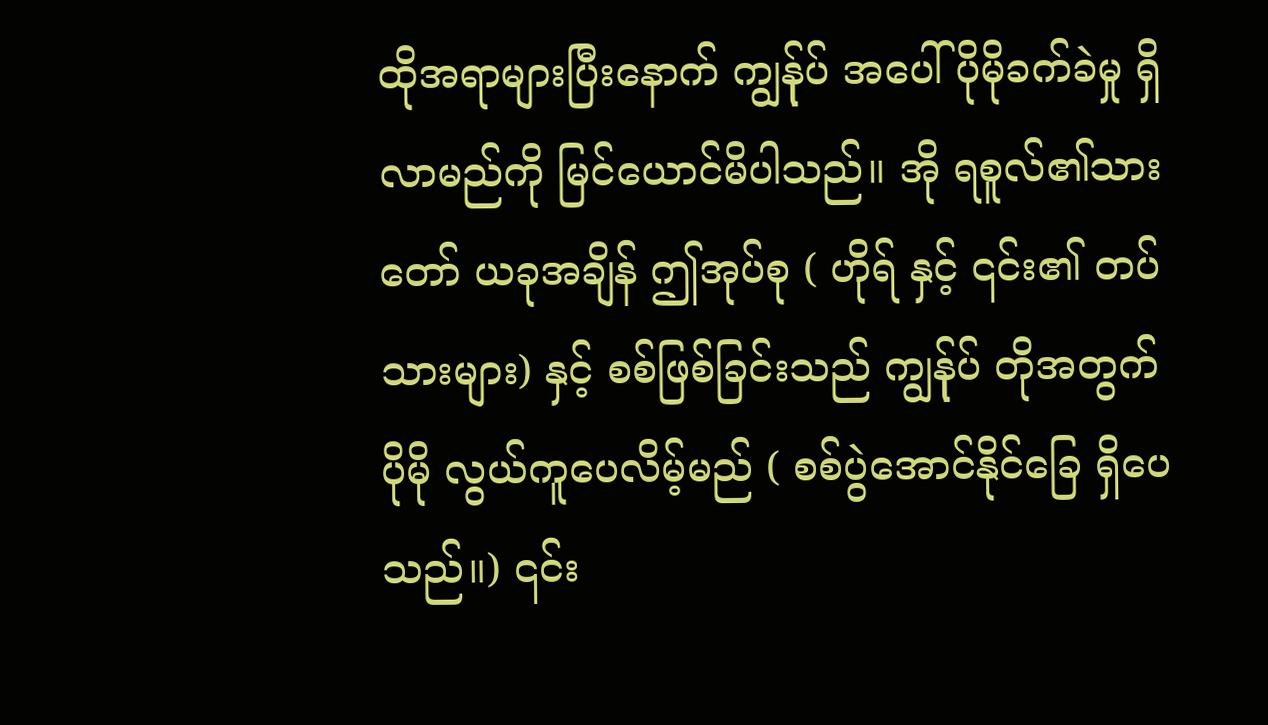ထိုအရာများပြီးနောက် ကျွန်ုပ် အပေါ် ပိုမိုခက်ခဲမှု ရှိလာမည်ကို မြင်ယောင်မိပါသည်။ အို ရစူလ်၏သားတော် ယခုအချိန် ဤအုပ်စု ( ဟိုရ် နှင့် ၎င်း၏ တပ်သားများ) နှင့် စစ်ဖြစ်ခြင်းသည် ကျွန်ုပ် တိုအတွက် ပိုမို လွယ်ကူပေလိမ့်မည် ( စစ်ပွဲအောင်နိုင်ခြေ ရှိပေသည်။) ၎င်း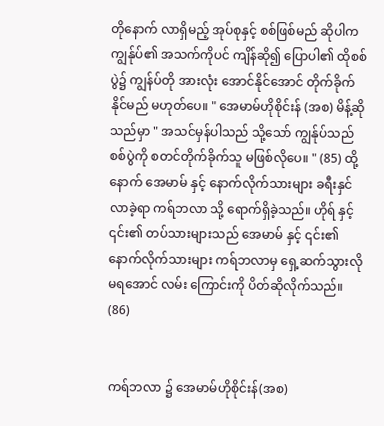တိုနောက် လာရှိမည့် အုပ်စုနှင့် စစ်ဖြစ်မည် ဆိုပါက ကျွန်ုပ်၏ အသက်ကိုပင် ကျိန်ဆို၍ ပြောပါ၏ ထိုစစ်ပွဲ၌ ကျွန်ပ်တို အားလုံး အောင်နိုင်အောင် တိုက်ခိုက်နိုင်မည် မဟုတ်ပေ။ " အေမာမ်ဟိုစိုင်းန် (အစ) မိန့်ဆိုသည်မှာ " အသင်မှန်ပါသည် သို့သော် ကျွန်ုပ်သည် စစ်ပွဲကို စတင်တိုက်ခိုက်သူ မဖြစ်လိုပေ။ " (85) ထို့နောက် အေမာမ် နှင့် နောက်လိုက်သားများ ခရီးနှင်လာခဲ့ရာ ကရ်ဘလာ သို့ ရောက်ရှိခဲ့သည်။ ဟိုရ် နှင့် ၎င်း၏ တပ်သားများသည် အေမာမ် နှင့် ၎င်း၏ နောက်လိုက်သားများ ကရ်ဘလာမှ ရှေ့ဆက်သွားလို မရအောင် လမ်း ကြောင်းကို ပိတ်ဆိုလိုက်သည်။ (86)


ကရ်ဘလာ ၌ အေမာမ်ဟိုစိုင်းန်(အစ)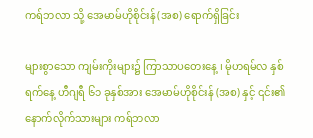ကရ်ဘလာ သို့ အေမာမ်ဟိုစိုင်းန်(အစ) ရောက်ရှိခြင်း

များစွာသော ကျမ်းကိုးများ၌ ကြာသာပတေးနေ့ ၊ မိုဟရမ်လ နှစ်ရက်နေ့ ဟီဂျရီ ၆၁ ခုနှစ်အား အေမာမ်ဟိုစိုင်းန် (အစ) နှင့် ၎င်း၏ နောက်လိုက်သားများ ကရ်ဘလာ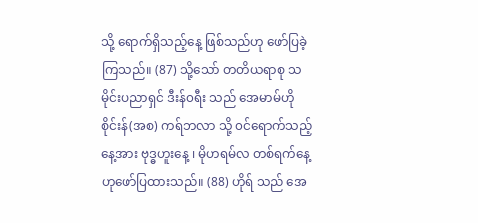သို့ ရောက်ရှိသည့်နေ့ ဖြစ်သည်ဟု ဖော်ပြခဲ့ကြသည်။ (87) သို့သော် တတိယရာစု သမိုင်းပညာရှင် ဒီးန်၀ရီး သည် အေမာမ်ဟိုစိုင်းန်(အစ) ကရ်ဘလာ သို့ ၀င်ရောက်သည့် နေ့အား ဗုဒ္ဓဟူးနေ့ ၊ မိုဟရမ်လ တစ်ရက်နေ့ ဟုဖော်ပြထားသည်။ (88) ဟိုရ် သည် အေ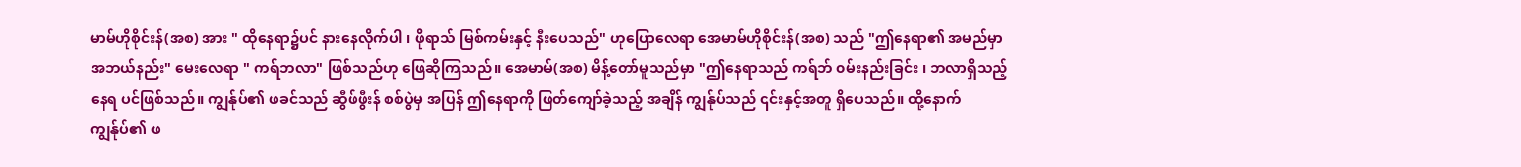မာမ်ဟိုစိုင်းန်(အစ) အား " ထိုနေရာ၌ပင် နားနေလိုက်ပါ ၊ ဖိုရာသ် မြစ်ကမ်းနှင့် နီးပေသည်" ဟုပြောလေရာ အေမာမ်ဟိုစိုင်းန်(အစ) သည် "ဤနေရာ၏ အမည်မှာ အဘယ်နည်း" မေးလေရာ " ကရ်ဘလာ" ဖြစ်သည်ဟု ဖြေဆိုကြသည်။ အေမာမ်(အစ) မိန့်တော်မူသည်မှာ "ဤနေရာသည် ကရ်ဘ် ၀မ်းနည်းခြင်း ၊ ဘလာရှိသည့် နေရ ပင်ဖြစ်သည်။ ကျွန်ုပ်၏ ဖခင်သည် ဆွီဖ်ဖွီးန် စစ်ပွဲမှ အပြန် ဤနေရာကို ဖြတ်ကျော်ခဲ့သည့် အချိန် ကျွန်ုပ်သည် ၎င်းနှင့်အတူ ရှိပေသည်။ ထို့နောက် ကျွန်ုပ်၏ ဖ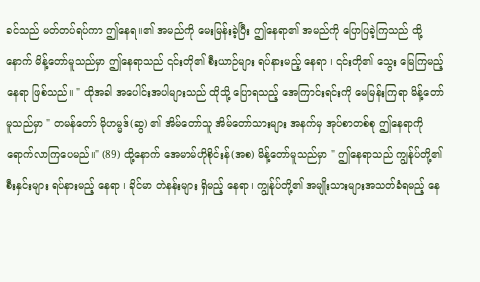ခင်သည် မတ်တပ်ရပ်ကာ ဤနေရ။၏ အမည်ကို မေးမြန်းခဲ့ပြီး ဤနေရာ၏ အမည်ကို ပြောပြခဲ့ကြသည် ထို့နောက် မိန့်တော်မူသည်မှာ ဤနေရာသည် ၎င်းတို၏ စီးယာဉ်များ ရပ်နားမည့် နေရာ ၊ ၎င်းတို၏ သွေး မြေကြမည့် နေရာ ဖြစ်သည်။ " ထိုအခါ အပေါင်းအပါများသည် ထိုသို့ ပြောရသည့် အေကြာင်းရင်းကို မေမြန်းကြရာ မိန့်တော်မူသည်မှာ " တမန်တော် မိုဟမ္မဒ်(ဆွ) ၏ အိမ်တော်သူ အိမ်တော်သားများ အနက်မှ အုပ်စာတစ်စု ဤနေရာကို ရောက်လာကြပေမည်။" (89) ထို့နောက် အေမာမ်ဟိုစိုင်းန်(အစ) မိန့်တော်မူသည်မှာ " ဤနေရာသည် ကျွန်ုပ်တို့၏ စီးနှင်းများ ရပ်နားမည့် နေရာ ၊ ခိုင်မာ တဲနန်းများ ရှိမည့် နေရာ၊ ကျွန်ုပ်တို့၏ အမျိုးသားများအသတ်ခံရမည့် နေ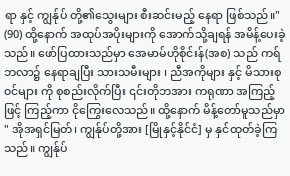ရာ နှင့် ကျွန်ုပ် တို့၏သွေးများ စီးဆင်းမည့် နေရာ ဖြစ်သည်။" (90) ထို့နောက် အထုပ်အပိုးများကို အောက်သို့ချရန် အမိန့်ပေးခဲ့သည်။ ဖော်ပြထားသည်မှာ အေမာမ်ဟိုစိုင်းန်(အစ) သည် ကရ်ဘလာ၌ နေရာချပြီး သားသမီးများ ၊ ညီအကိုများ နှင့် မိသားစု၀င်များ ကို စုစည်းလိုက်ပြီး ၎င်းတိုဘအား ကရုဏာ အကြည့်ဖြင့် ကြည့်ကာ ငိုကြွေးလေသည်။ ထို့နောက် မိန့်တော်မူသည်မှာ " အိုအရှင်မြတ်၊ ကျွန်ုပ်တို့အား [မြိုနှင့်နိုင်ငံ] မှ နှင်ထုတ်ခဲ့ကြသည်။ ကျွန်ုပ်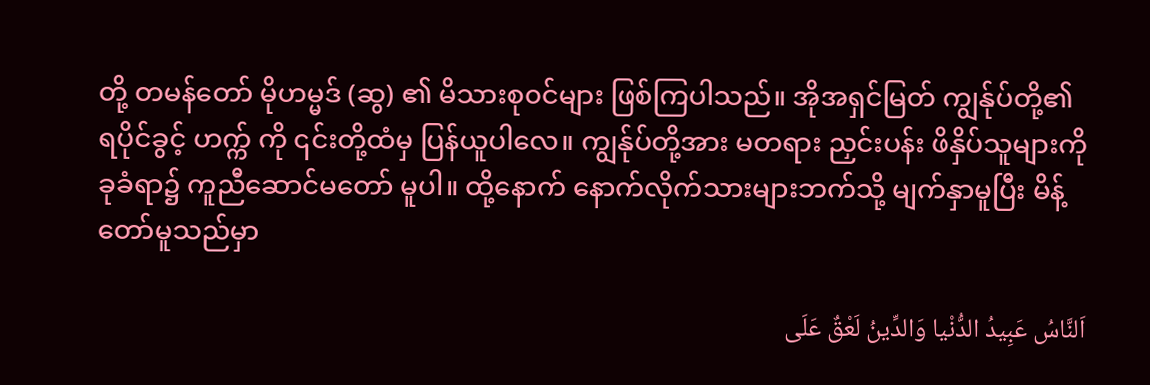တို့ တမန်တော် မိုဟမ္မဒ် (ဆွ) ၏ မိသားစု၀င်များ ဖြစ်ကြပါသည်။ အိုအရှင်မြတ် ကျွန်ုပ်တို့၏ ရပိုင်ခွင့် ဟက္က် ကို ၎င်းတို့ထံမှ ပြန်ယူပါလေ။ ကျွန်ုပ်တို့အား မတရား ညှင်းပန်း ဖိနှိပ်သူများကို ခုခံရာ၌ ကူညီဆောင်မတော် မူပါ။ ထို့နောက် နောက်လိုက်သားများဘက်သို့ မျက်နှာမူပြီး မိန့်တော်မူသည်မှာ

اَلنَّاسُ عَبِیدُ الدُّنْیا وَالدِّینُ لَعْقٌ عَلَی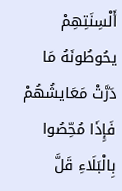أَلْسِنَتِهِمْ یحُوطُونَهُ مَا دَرَّتْ مَعَایشُهُمْ فَإِذَا مُحِّصُوا بِالْبَلَاءِ قَلَّ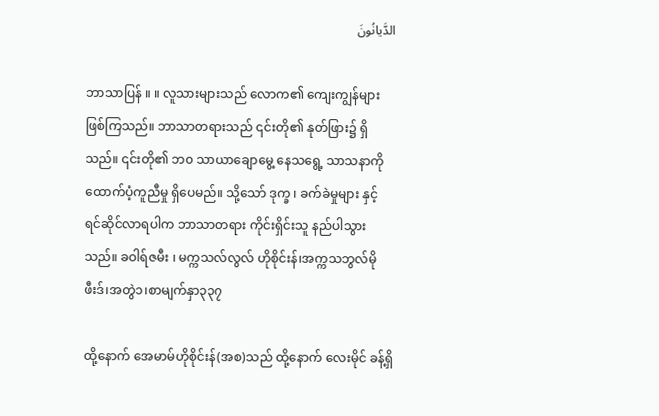الدَّیانُونَ

ဘာသာပြန် ။ ။ လူသားများသည် လောက၏ ကျေးကျွန်များ ဖြစ်ကြသည်။ ဘာသာတရားသည် ၎င်းတို၏ နုတ်ဖြား၌ ရှိသည်။ ၎င်းတို၏ ဘ၀ သာယာချောမွေ့ နေသရွေ့ သာသနာကို ထောက်ပံ့ကူညီမှု ရှိပေမည်။ သို့သော် ဒုက္ခ ၊ ခက်ခဲမှုများ နှင့် ရင်ဆိုင်လာရပါက ဘာသာတရား ကိုင်းရှိင်းသူ နည်ပါသွားသည်။ ခဝါရ်ဇမီး ၊ မက္ကသလ်လွလ် ဟိုစိုင်းန်၊အက္ကသဘွလ်မိုဖီးဒ်၊အတွဲ၁၊စာမျက်နှာ၃၃၇

ထို့နောက် အေမာမ်ဟိုစိုင်းန်(အစ)သည် ထို့နောက် လေးမိုင် ခန့်ရှိ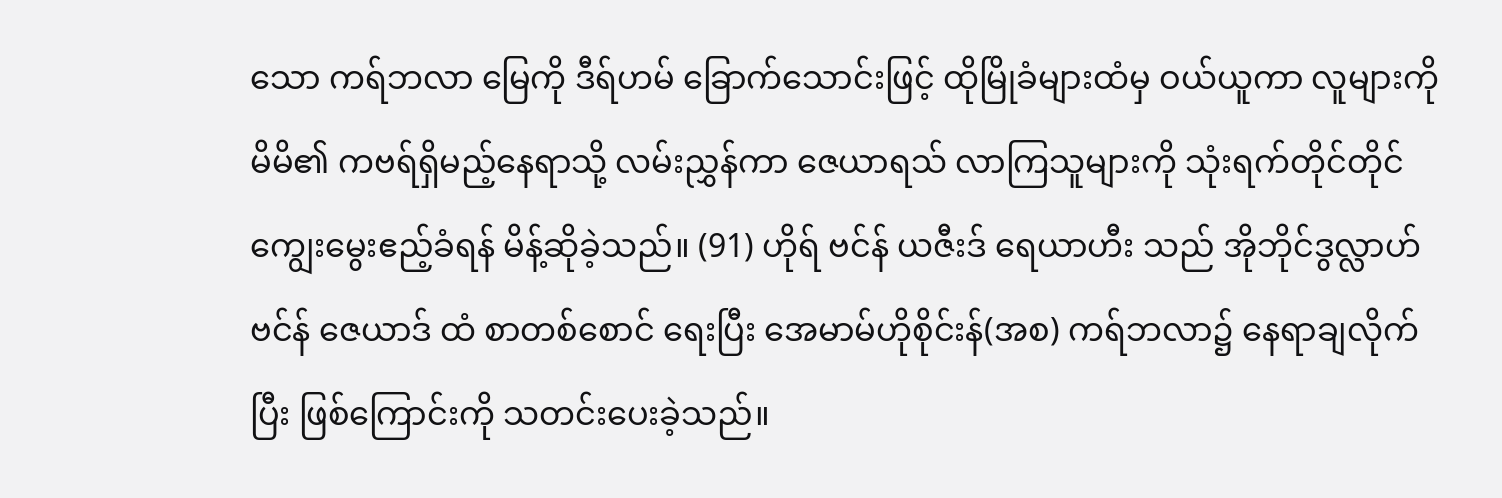သော ကရ်ဘလာ မြေကို ဒီရ်ဟမ် ခြောက်သောင်းဖြင့် ထိုမြိုခံများထံမှ ဝယ်ယူကာ လူများကို မိမိ၏ ကဗရ်ရှိမည့်နေရာသို့ လမ်းညွှန်ကာ ဇေယာရသ် လာကြသူများကို သုံးရက်တိုင်တိုင် ကျွေးမွေးဧည့်ခံရန် မိန့်ဆိုခဲ့သည်။ (91) ဟိုရ် ဗင်န် ယဇီးဒ် ရေယာဟီး သည် အိုဘိုင်ဒွလ္လာဟ် ဗင်န် ဇေယာဒ် ထံ စာတစ်စောင် ရေးပြီး အေမာမ်ဟိုစိုင်းန်(အစ) ကရ်ဘလာ၌ နေရာချလိုက်ပြီး ဖြစ်ကြောင်းကို သတင်းပေးခဲ့သည်။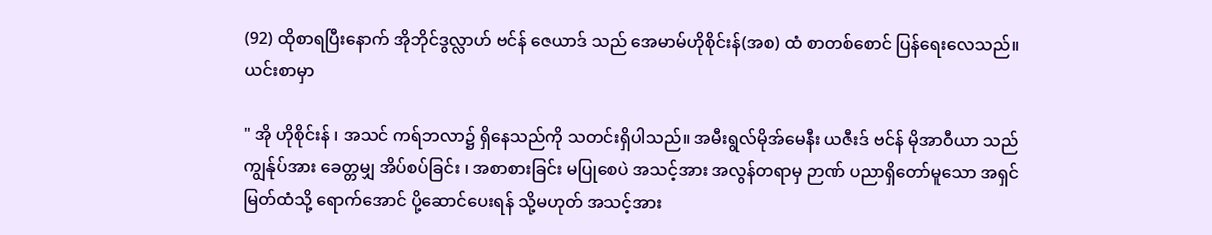(92) ထိုစာရပြီးနောက် အိုဘိုင်ဒွလ္လာဟ် ဗင်န် ဇေယာဒ် သည် အေမာမ်ဟိုစိုင်းန်(အစ) ထံ စာတစ်စောင် ပြန်ရေးလေသည်။ ယင်းစာမှာ

" အို ဟိုစိုင်းန် ၊ အသင် ကရ်ဘလာ၌ ရှိနေသည်ကို သတင်းရှိပါသည်။ အမီးရွလ်မိုအ်မေနီး ယဇီးဒ် ဗင်န် မိုအာဝီယာ သည် ကျွန်ုပ်အား ခေတ္တမျှ အိပ်စပ်ခြင်း ၊ အစာစားခြင်း မပြုစေပဲ အသင့်အား အလွန်တရာမှ ဉာဏ် ပညာရှိတော်မူသော အရှင်မြတ်ထံသို့ ရောက်အောင် ပို့ဆောင်ပေးရန် သို့မဟုတ် အသင့်အား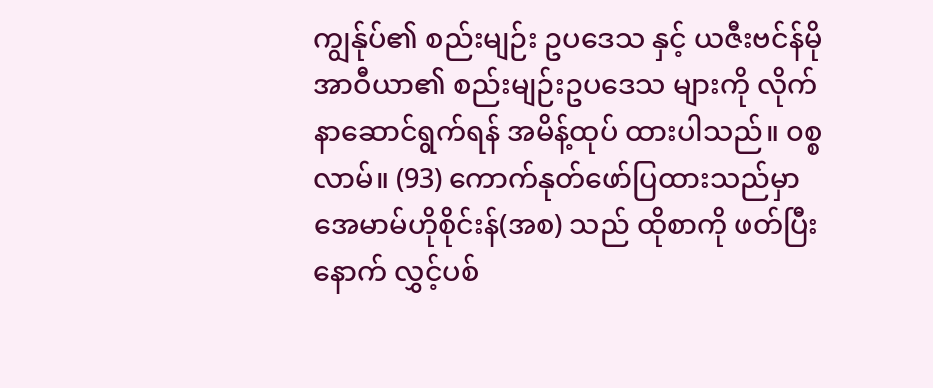ကျွန်ုပ်၏ စည်းမျဉ်း ဥပဒေသ နှင့် ယဇီးဗင်န်မိုအာဝီယာ၏ စည်းမျဉ်းဥပဒေသ များကို လိုက်နာဆောင်ရွက်ရန် အမိန့်ထုပ် ထားပါသည်။ ၀စ္စလာမ်။ (93) ကောက်နုတ်ဖော်ပြထားသည်မှာ အေမာမ်ဟိုစိုင်းန်(အစ) သည် ထိုစာကို ဖတ်ပြီးနောက် လွှင့်ပစ်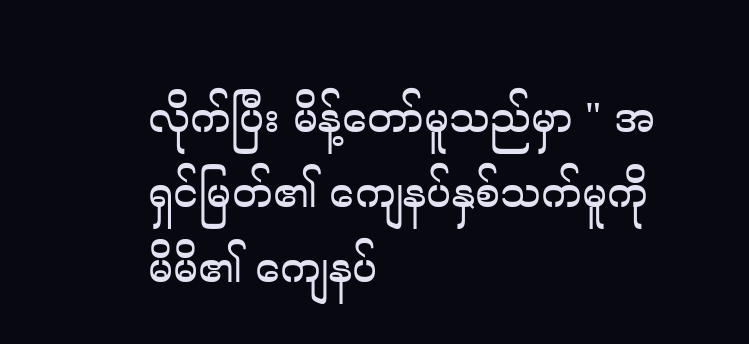လိုက်ပြီး မိန့်တော်မူသည်မှာ " အရှင်မြတ်၏ ကျေနပ်နှစ်သက်မူကို မိမိ၏ ကျေနပ်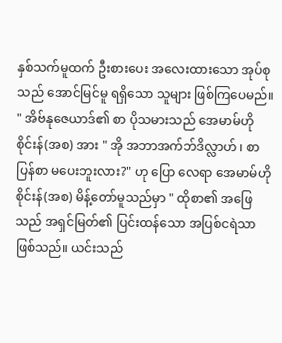နှစ်သက်မူထက် ဦးစားပေး အလေးထားသော အုပ်စုသည် အောင်မြင်မူ ရရှိသော သူများ ဖြစ်ကြပေမည်။ " အိဗ်နုဇေယာဒ်၏ စာ ပိုသမားသည် အေမာမ်ဟိုစိုင်းန်(အစ) အား " အို အဘာအက်ဘ်ဒိလ္လာဟ် ၊ စာပြန်စာ မပေးဘူးလား?" ဟု ပြော လေရာ အေမာမ်ဟိုစိုင်းန်(အစ) မိန့်တော်မူသည်မှာ " ထိုစာ၏ အဖြေသည် အရှင်မြတ်၏ ပြင်းထန်သော အပြစ်ငရဲသာ ဖြစ်သည်။ ယင်းသည်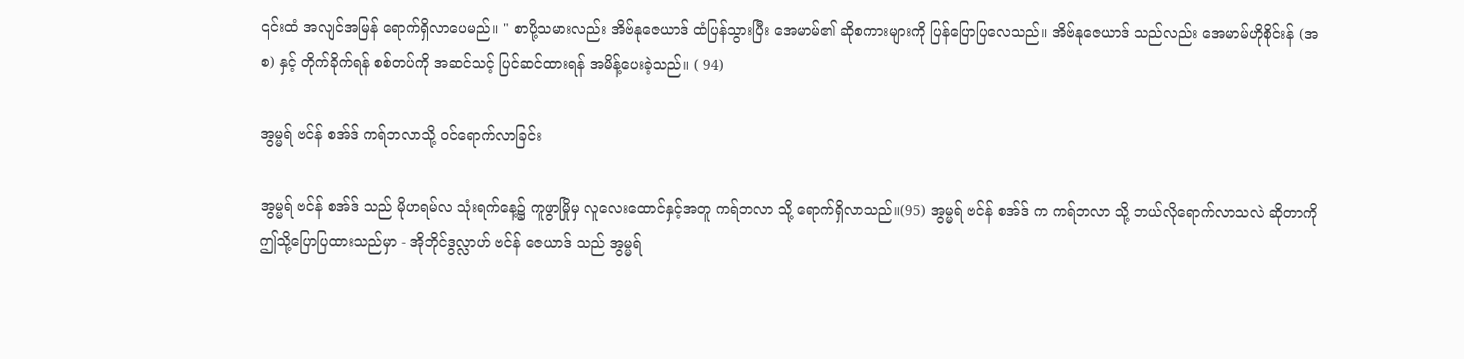၎င်းထံ အလျင်အမြန် ရောက်ရှိလာပေမည်။ " စာပို့သမားလည်း အိဗ်နုဇေယာဒ် ထံပြန်သွားပြီး အေမာမ်၏ ဆိုစကားများကို ပြန်ပြောပြလေသည်။ အိဗ်နုဇေယာဒ် သည်လည်း အေမာမ်ဟိုစိုင်းန် (အစ) နှင့် တိုက်ခိုက်ရန် စစ်တပ်ကို အဆင်သင့် ပြင်ဆင်ထားရန် အမိန့်ပေးခဲ့သည်။ ( 94)

အွမ္မရ် ဗင်န် စအ်ဒ် ကရ်ဘလာသို့ ၀င်ရောက်လာခြင်း

အွမ္မရ် ဗင်န် စအ်ဒ် သည် မိုဟရမ်လ သုံးရက်နေ့၌ ကူဖွာမြိုမှ လူလေးထောင်နှင့်အတူ ကရ်ဘလာ သို့ ရောက်ရှိလာသည်။(95) အွမ္မရ် ဗင်န် စအ်ဒ် က ကရ်ဘလာ သို့ ဘယ်လိုရောက်လာသလဲ ဆိုတာကို ဤသို့ပြောပြထားသည်မှာ - အိုဘိုင်ဒွလ္လာဟ် ဗင်န် ဇေယာဒ် သည် အွမ္မရ်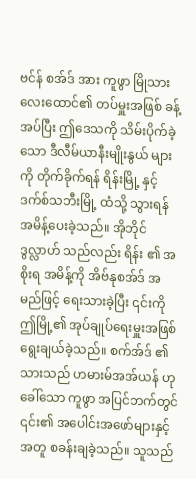ဗင်န် စအ်ဒ် အား ကူဖွာ မြိုသား လေးထောင်၏ တပ်မှူးအဖြစ် ခန့်အပ်ပြီး ဤဒေသကို သိမ်းပိုက်ခဲ့သော ဒီလီမ်ယာနီးမျိုးနွယ် များကို တိုက်ခိုက်ရန် ရိန်းမြို့ နှင့် ဒက်စ်သဘီးမြို့ ထံသို့ သွားရန် အမိန့်ပေးခဲ့သည်။ အိုဘိုင်ဒွလ္လာဟ် သည်လည်း ရိန်း ၏ အစိုးရ အမိန့်ကို အိဗ်နုစအ်ဒ် အမည်ဖြင့် ရေးသားခဲ့ပြီး ၎င်းကို ဤမြို့၏ အုပ်ချုပ်ရေးမှူးအဖြစ် ရွေးချယ်ခဲ့သည်။ စက်အ်ဒ် ၏သားသည် ဟမားမ်အအ်ယန် ဟုခေါ်သော ကူဖွာ အပြင်ဘက်တွင် ၎င်း၏ အပေါင်းအဖော်များနှင့်အတူ စခန်းချခဲ့သည်။ သူသည်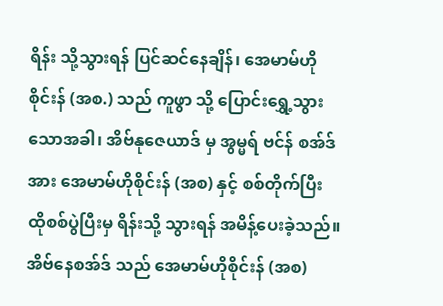ရိန်း သို့သွားရန် ပြင်ဆင်နေချိန်၊ အေမာမ်ဟိုစိုင်းန် (အစ.) သည် ကူဖွာ သို့ ပြောင်းရွှေ့သွားသောအခါ၊ အိဗ်နုဇေယာဒ် မှ အွမ္မရ် ဗင်န် စအ်ဒ် အား အေမာမ်ဟိုစိုင်းန် (အစ) နှင့် စစ်တိုက်ပြီး ထိုစစ်ပွဲပြီးမှ ရိန်းသို့ သွားရန် အမိန့်ပေးခဲ့သည်။ အိဗ်နေစအ်ဒ် သည် အေမာမ်ဟိုစိုင်းန် (အစ)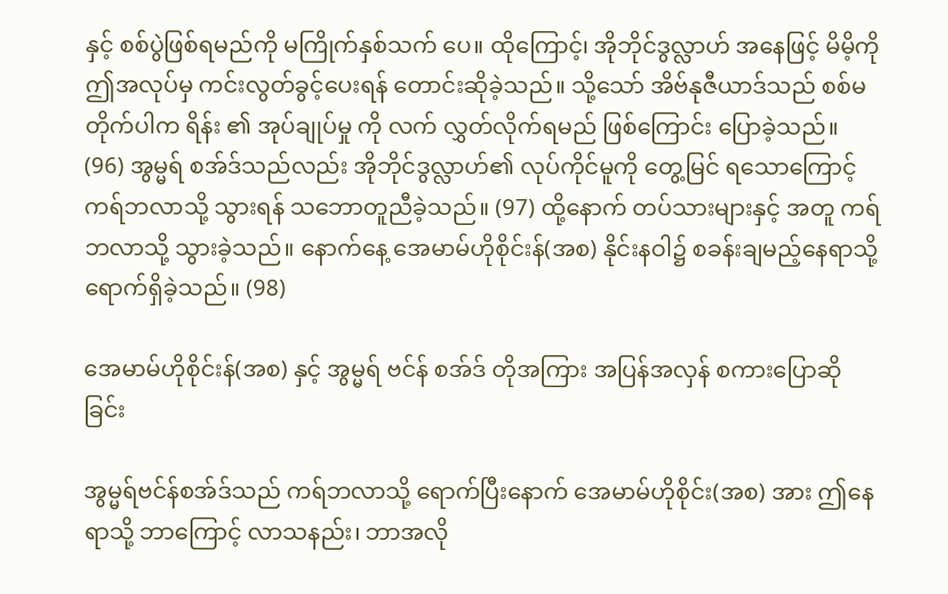နှင့် စစ်ပွဲဖြစ်ရမည်ကို မကြိုက်နှစ်သက် ပေ။ ထိုကြောင့်၊ အိုဘိုင်ဒွလ္လာဟ် အနေဖြင့် မိမိ့ကို ဤအလုပ်မှ ကင်းလွတ်ခွင့်ပေးရန် တောင်းဆိုခဲ့သည်။ သို့သော် အိဗ်နုဇီယာဒ်သည် စစ်မတိုက်ပါက ရိန်း ၏ အုပ်ချုပ်မှု ကို လက် လွှတ်လိုက်ရမည် ဖြစ်ကြောင်း ပြောခဲ့သည်။ (96) အွမ္မရ် စအ်ဒ်သည်လည်း အိုဘိုင်ဒွလ္လာဟ်၏ လုပ်ကိုင်မူကို တွေ့မြင် ရသောကြောင့် ကရ်ဘလာသို့ သွားရန် သဘောတူညီခဲ့သည်။ (97) ထို့နောက် တပ်သားများနှင့် အတူ ကရ်ဘလာသို့ သွားခဲ့သည်။ နောက်နေ့ အေမာမ်ဟိုစိုင်းန်(အစ) နိုင်းနဝါ၌ စခန်းချမည့်နေရာသို့ ရောက်ရှိခဲ့သည်။ (98)

အေမာမ်ဟိုစိုင်းန်(အစ) နှင့် အွမ္မရ် ဗင်န် စအ်ဒ် တိုအကြား အပြန်အလှန် စကားပြောဆိုခြင်း

အွမ္မရ်ဗင်န်စအ်ဒ်သည် ကရ်ဘလာသို့ ရောက်ပြီးနောက် အေမာမ်ဟိုစိုင်း(အစ) အား ဤနေရာသို့ ဘာကြောင့် လာသနည်း၊ ဘာအလို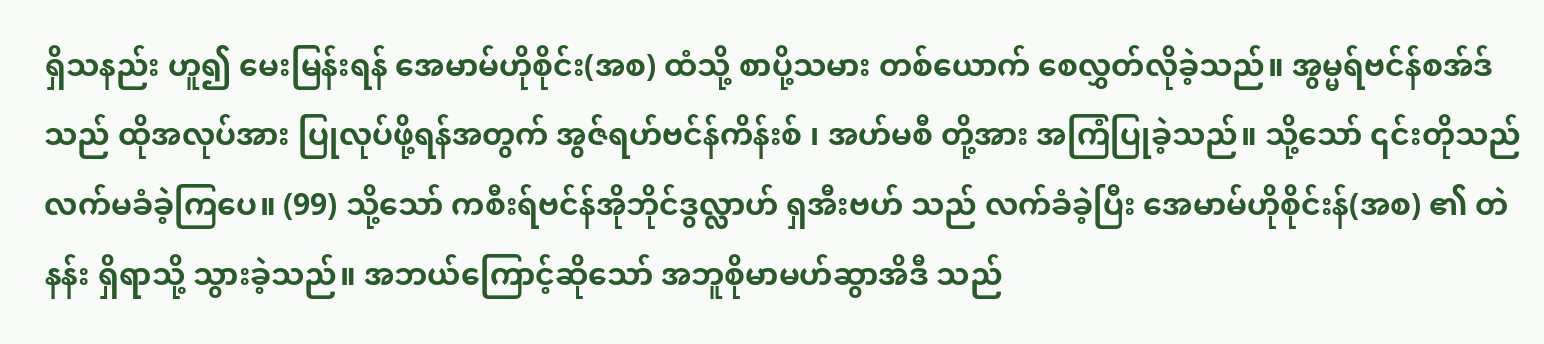ရှိသနည်း ဟူ၍ မေးမြန်းရန် အေမာမ်ဟိုစိုင်း(အစ) ထံသို့ စာပို့သမား တစ်ယောက် စေလွှတ်လိုခဲ့သည်။ အွမ္မရ်ဗင်န်စအ်ဒ်သည် ထိုအလုပ်အား ပြုလုပ်ဖို့ရန်အတွက် အွဇ်ရဟ်ဗင်န်ကိန်းစ် ၊ အဟ်မစီ တို့အား အကြံပြုခဲ့သည်။ သို့သော် ၎င်းတိုသည် လက်မခံခဲ့ကြပေ။ (99) သို့သော် ကစီးရ်ဗင်န်အိုဘိုင်ဒွလ္လာဟ် ရှအီးဗဟ် သည် လက်ခံခဲ့ပြီး အေမာမ်ဟိုစိုင်းန်(အစ) ၏ တဲနန်း ရှိရာသို့ သွားခဲ့သည်။ အဘယ်ကြောင့်ဆိုသော် အဘူစိုမာမဟ်ဆွာအိဒီ သည်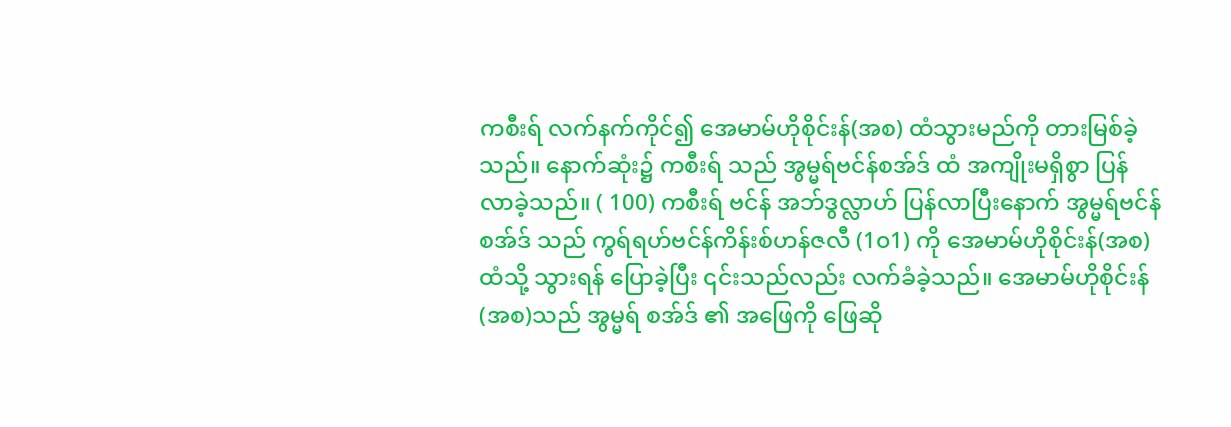ကစီးရ် လက်နက်ကိုင်၍ အေမာမ်ဟိုစိုင်းန်(အစ) ထံသွားမည်ကို တားမြစ်ခဲ့သည်။ နောက်ဆုံး၌ ကစီးရ် သည် အွမ္မရ်ဗင်န်စအ်ဒ် ထံ အကျိုးမရှိစွာ ပြန်လာခဲ့သည်။ ( 100) ကစီးရ် ဗင်န် အဘ်ဒွလ္လာဟ် ပြန်လာပြီးနောက် အွမ္မရ်ဗင်န်စအ်ဒ် သည် ကွရ်ရဟ်ဗင်န်ကိန်းစ်ဟန်ဇလီ (1၀1) ကို အေမာမ်ဟိုစိုင်းန်(အစ) ထံသို့ သွားရန် ပြောခဲ့ပြီး ၎င်းသည်လည်း လက်ခံခဲ့သည်။ အေမာမ်ဟိုစိုင်းန်(အစ)သည် အွမ္မရ် စအ်ဒ် ၏ အဖြေကို ဖြေဆို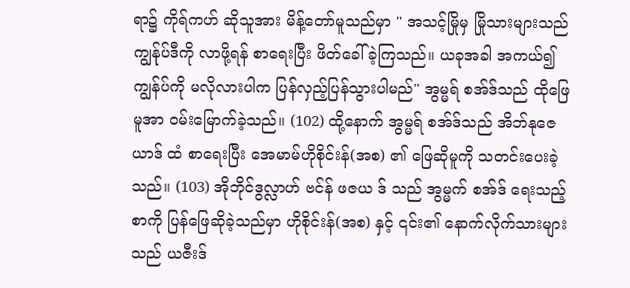ရာ၌ ကိုရ်ကဟ် ဆိုသူအား မိန့်တော်မူသည်မှာ " အသင့်မြိုမှ မြိုသားများသည် ကျွန်ုပ်ဒီကို လာဖို့ရန် စာရေးပြီး ဖိတ်ခေါ်ခဲ့ကြသည်။ ယခုအခါ အကယ်၍ ကျွန်ပ်ကို မလိုလားပါက ပြန်လှည့်ပြန်သွားပါမည်" အွမ္မရ် စအ်ဒ်သည် ထိုဖြေမူအာ ၀မ်းမြောက်ခဲ့သည်။ (102) ထို့နောက် အွမ္မရ် စအ်ဒ်သည် အိဘ်နုဇေယာဒ် ထံ စာရေးပြီး အေမာမ်ဟိုစိုင်းန်(အစ) ၏ ဖြေဆိုမူကို သတင်းပေးခဲ့သည်။ (103) အိုဘိုင်ဒွလ္လာဟ် ဗင်န် ဖဇယ ဒ် သည် အွမ္မက် စအ်ဒ် ရေးသည့်စာကို ‌ပြန်ဖြေဆိုခဲ့သည်မှာ ဟိုစိုင်းန်(အစ) နှင့် ၎င်း၏ နောက်လိုက်သားများ သည် ယဇီးဒ်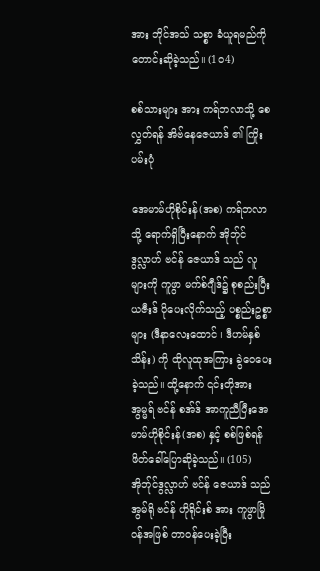အား ဘိုင်အသ် သစ္စာ ခံယူရမည်ကို တောင်းဆိုခဲ့သည်။ (1၀4)

စစ်သားများ အား ကရ်ဘလာသို့ စေလွှတ်ရန် အိဗ်နေဇေယာဒ် ၏ ကြိုးပမ်းပုံ

အေမာမ်ဟိုစိုင်းန်(အစ) ကရ်ဘလာသို့ ရောက်ရှိပြီးနောက် အိုဘ်ုင်ဒွလ္လာဟ် ဗင်န် ဇေယာဒ် သည် လူများကို ကူဖွာ မက်စ်ဂျီဒ်၌ စုစည်းပြီး ယဇီးဒ် ပိုပေးလိုက်သည့် ပစ္စည်းဥစ္စာများ (ဒီနာလေးထောင် ၊ ဒီဟမ်နှစ်သိန်း) ကို ထိုလူထုအကြား ခွဲဝေပေးခဲ့သည်။ ထို့နောက် ၎င်းတိုအား အွမ္မရ် ဗင်န် စအ်ဒ် အာကူညီပြီးအေမာမ်ဟိုစိုင်းန်(အစ) နှင့် စစ်ဖြစ်ရန် ဖိတ်ခေါ်ပြောဆိုခဲ့သည်။ (105) အိုဘ်ုင်ဒွလ္လာဟ် ဗင်န် ဇေယာဒ် သည် အွမ်ရို ဗင်န် ဟိုရိုင်းစ် အား ကူဖွာမြို၀န်အဖြစ် တာ၀န်ပေးခဲ့ပြီး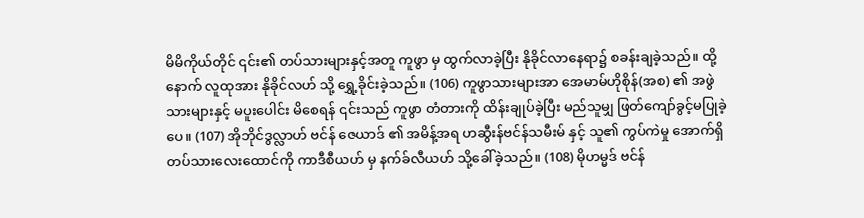မိမိကိုယ်တိုင် ၎င်း၏ တပ်သားများနှင့်အတူ ကူဖွာ မှ ထွက်လာခဲ့ပြီး နိုခိုင်လာနေရာ၌ စခန်းချခဲ့သည်။ ထို့နောက် လူထုအား နိုခိုင်လဟ် သို့ ရွှေ့ခိုင်းခဲ့သည်။ (106) ကူဖွာသားများအာ အေမာမ်ဟိုစိုန်(အစ) ၏ အဖွဲသားများနှင့် မပူးပေါင်း မိစေရန် ၎င်းသည် ကူဖွာ တံတားကို ထိန်းချုပ်ခဲ့ပြီး မည်သူမျှ ဖြတ်ကျော်ခွင့်မပြုခဲ့ပေ။ (107) အိုဘိုင်ဒွလ္လာဟ် ဗင်န် ဇေယာဒ် ၏ အမိန့်အရ ဟဆွီးန်ဗင်န်သမီးမ် နှင့် သူ၏ ကွပ်ကဲမှု အောက်ရှိ တပ်သားလေးထောင်ကို ကာဒီစီယဟ် မှ နက်ခ်လီယဟ် သို့ခေါ်ခဲ့သည်။ (108) မိုဟမ္မဒ် ဗင်န်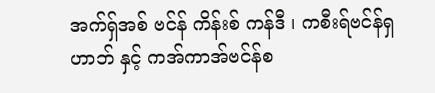အက်ရှ်အစ် ဗင်န် ကိန်းစ် ကန်ဒီ ၊ ကစီးရ်ဗင်န်ရှဟာဘ် နှင့် ကအ်ကာအ်ဗင်န်စ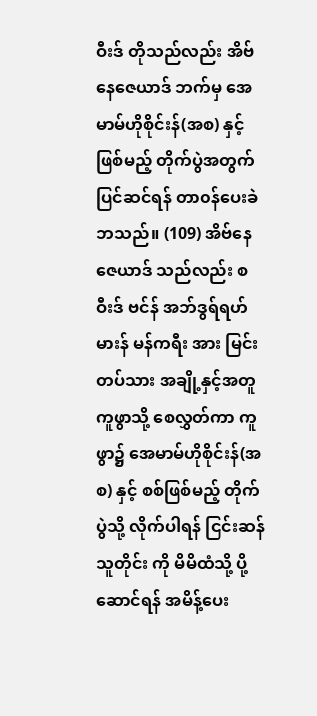ဝီးဒ် တိုသည်လည်း အိဗ်နေဇေယာဒ် ဘက်မှ အေမာမ်ဟိုစိုင်းန်(အစ) နှင့် ဖြစ်မည့် တိုက်ပွဲအတွက် ပြင်ဆင်ရန် တာ၀န်ပေးခဲဘသည်။ (109) အိဗ်နေဇေယာဒ် သည်လည်း စဝီးဒ် ဗင်န် အဘ်ဒွရ်ရဟ်မားန် မန်ကရီး အား မြင်းတပ်သား အချို့နှင့်အတူ ကူဖွာသို့ စေလွှတ်ကာ ကူဖွာ၌ အေမာမ်ဟိုစိုင်းန်(အစ) နှင့် စစ်ဖြစ်မည့် တိုက်ပွဲသို့ လိုက်ပါရန် ငြင်းဆန်သူတိုင်း ကို မိမိထံသို့ ပို့ဆောင်ရန် အမိန့်ပေး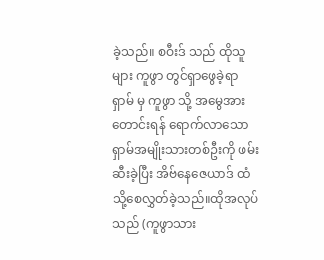ခဲ့သည်။ စဝီးဒ် သည် ထိုသူများ ကူဖွာ တွင်ရှာဖွေခဲ့ရာ ရှာမ် မှ ကူဖွာ သို့ အမွေအား တောင်းရန် ရောက်လာသော ရှာမ်အမျိုးသားတစ်ဦးကို ဖမ်းဆီးခဲ့ပြီး အိဗ်နေဇေယာဒ် ထံ သို့စေလွှတ်ခဲ့သည်။ထိုအလုပ်သည် (ကူဖွာသား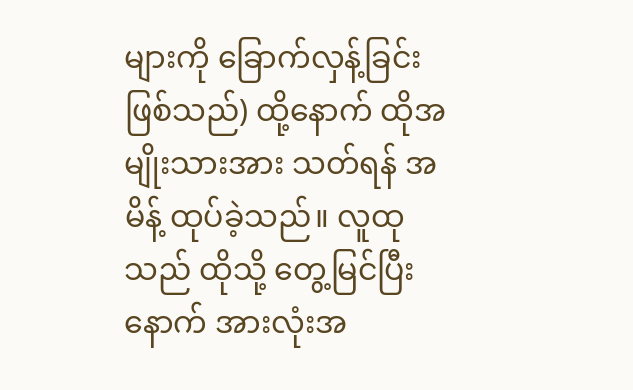များကို ခြောက်လှန့်ခြင်း ဖြစ်သည်) ထို့နောက် ထိုအမျိုးသားအား သတ်ရန် အမိန့် ထုပ်ခဲ့သည်။ လူထုသည် ထိုသို့ တွေ့မြင်ပြီးနောက် အားလုံးအ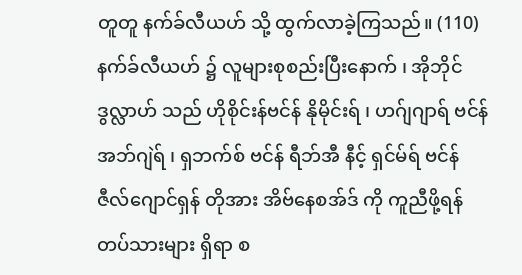တူတူ နက်ခ်လီယဟ် သို့ ထွက်လာခဲ့ကြသည်။ (110) နက်ခ်လီယဟ် ၌ လူများစုစည်းပြီးနောက် ၊ အိုဘိုင်ဒွလ္လာဟ် သည် ဟိုစိုင်းန်ဗင်န် နိုမိုင်းရ် ၊ ဟဂ်ျဂျာရ် ဗင်န် အဘ်ဂျဲရ် ၊ ရှဘက်စ် ဗင်န် ရီဘ်အီ နီင့် ရှင်မ်ရ် ဗင်န် ဇီလ်ဂျောင်ရှန် တိုအား အိဗ်နေစအ်ဒ် ကို ကူညီဖို့ရန် တပ်သားများ ရှိရာ စ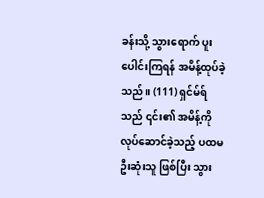ခန်းသို့ သွားရောက် ပူးပေါင်းကြရန် အမိန့်ထုပ်ခဲ့သည်။ (111) ရှင်မ်ရ် သည် ၎င်း၏ အမိန့်ကို လုပ်ဆောင်ခဲ့သည့် ပထမဦးဆုံးသူ ဖြစ်ပြီး သွား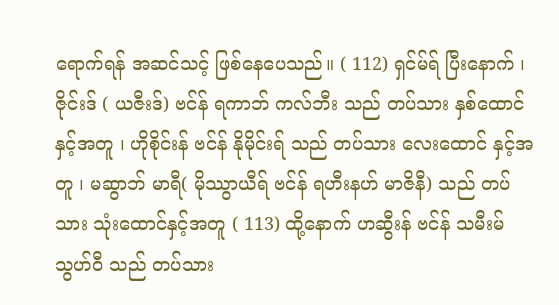ရောက်ရန် အဆင်သင့် ဖြစ်နေပေသည်။ ( 112) ရှင်မ်ရ် ပြီးနောက် ၊ ဇိုင်းဒ် ( ယဇီးဒ်) ဗင်န် ရကာဘ် ကလ်ဘီး သည် တပ်သား နှစ်ထောင် နှင့်အတူ ၊ ဟိုစိုင်းန် ဗင်န် နိုမိုင်းရ် သည် တပ်သား လေးထောင် နှင့်အတူ ၊ မဆွာဘ် မာရီ( မိုဿွာယီရ် ဗင်န် ရဟီးနဟ် မာဇိနီ) သည် တပ်သား သုံးထောင်နှင့်အတူ ( 113) ထို့နောက် ဟဆွီးန် ဗင်န် သမီးမ် သွဟ်ဝီ သည် တပ်သား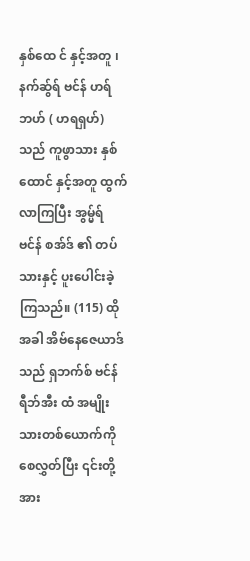နှစ်ထေ င် နှင့်အတူ ၊ နက်ဆ်ွရ် ဗင်န် ဟရ်ဘဟ် ( ဟရရှဟ်) သည် ကူဖွာသား နှစ်ထောင် နှင့်အတူ ထွက်လာကြပြီး အွမ္မ်ရ် ဗင်န် စအ်ဒ် ၏ တပ်သားနှင့် ပူးပေါင်းခဲ့ကြသည်။ (115) ထိုအခါ အိဗ်နေဇေယာဒ် သည် ရှဘက်စ် ဗင်န် ရီဘ်အီး ထံ အမျိုးသားတစ်ယောက်ကို စေလွှတ်ပြီး ၎င်းတို့အား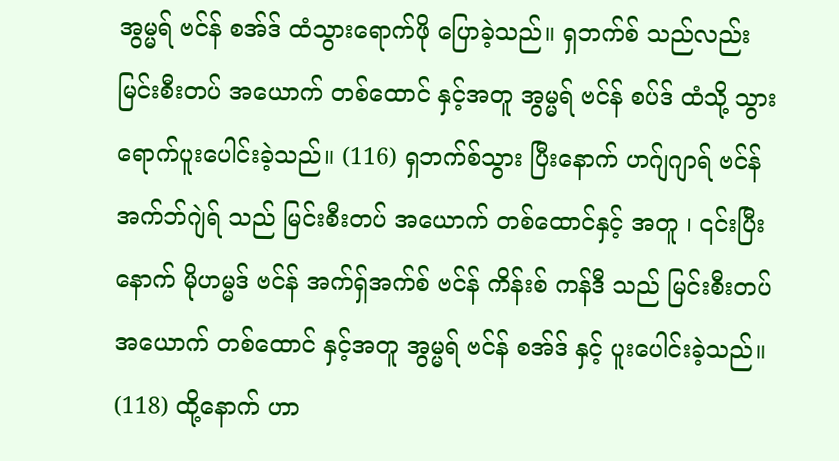အွမ္မရ် ဗင်န် စအ်ဒ် ထံသွားရောက်ဖို ပြောခဲ့သည်။ ရှဘက်စ် သည်လည်း မြင်းစီးတပ် အယောက် တစ်ထောင် နှင့်အတူ အွမ္မရ် ဗင်န် စပ်ဒ် ထံသို့ သွားရောက်ပူးပေါင်းခဲ့သည်။ (116) ရှဘက်စ်သွား ပြီးနောက် ဟဂ်ျဂျာရ် ဗင်န် အက်ဘ်ဂျဲရ် သည် မြင်းစီးတပ် အယောက် တစ်ထောင်နှင့် အတူ ၊ ၎င်းပြီးနောက် မိုဟမ္မဒ် ဗင်န် အက်ရှ်အက်စ် ဗင်န် ကိန်းစ် ကန်ဒီ သည် မြင်းစီးတပ် အယောက် တစ်ထောင် နှင့်အတူ အွမ္မရ် ဗင်န် စအ်ဒ် နှင့် ပူးပေါင်းခဲ့သည်။ (118) ထို့နောက် ဟာ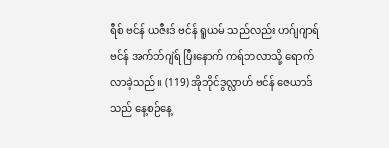ရီစ် ဗင်န် ယဇီးဒ် ဗင်န် ရူယမ် သည်လည်း ဟဂ်ျဂျာရ် ဗင်န် အက်ဘ်ဂျဲရ် ပြီးနောက် ကရ်ဘလာသို့ ရောက်လာခဲ့သည်။ (119) အိုဘိုင်ဒွလ္လာဟ် ဗင်န် ဇေယာဒ် သည် နေ့စဉ်နေ့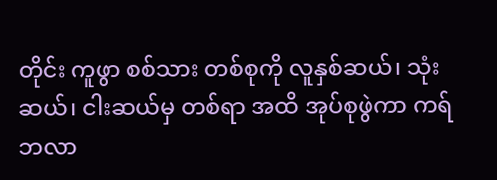တိုင်း ကူဖွာ စစ်သား တစ်စုကို လူနှစ်ဆယ်၊ သုံးဆယ်၊ ငါးဆယ်မှ တစ်ရာ အထိ အုပ်စုဖွဲကာ ကရ်ဘလာ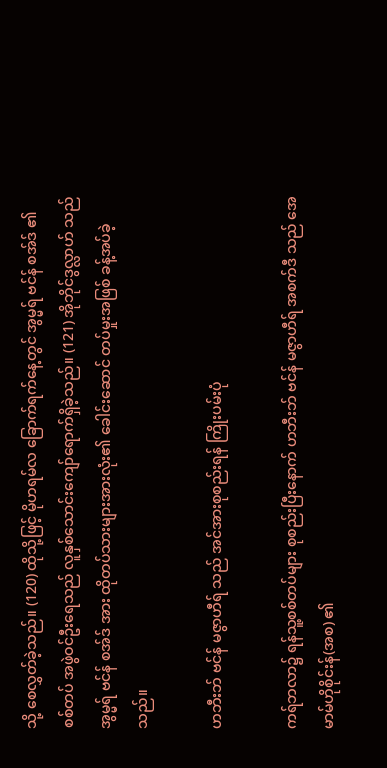သို့ စေလွှတ်ခဲ့သည်။ (120) ထိုသို့ဖြင့် မိုဟရမ်လ ခြောက်ရက်နေ့တွင် အွမ္မရ် ဗင်န် စအ်ဒ် ၏စစ်တပ် အဖွဲဝင်ဦးရေသည် လူနှစ်သောင်းကျော်ရောက်ရှိခဲ့သည်။ (121) အိုဘိုင်ဒွလ္လာဟ် သည် အွမ္မရ် ဗင်န် စအ်ဒ် အား ထိုတပ်သားများအားလုံး၏ ခေါင်းဆောင် တပ်မှုးအဖြစ် ခန့်အပ်ခဲ့သည်။

ဟဘီးဘ် ဗင်န် မဇွာဟီရ် သည် အင်အားစုစည်းရန် ကြိုးပမ်းပုံ

ကရ်ဘလာ၌ ရန်သူ့စစ်တပ်များ စုစည်းပြီးနောက် ဟဘီးဘ် ဗင်န် မဇွာဟီရ် အစက်ဒီ သည် အေမာမ်ဟိုစိုင်းန်(အစ) ၏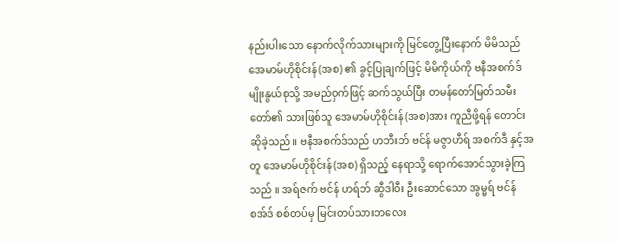နည်းပါးသော နောက်လိုက်သားများကို မြင်တွေ့ပြီးနောက် မိမိသည် အေမာမ်ဟိုစိုင်းန်(အစ) ၏ ခွင့်ပြုချက်ဖြင့် မိမိကိုယ်ကို ဗနီအစက်ဒ် မျိုးနွယ်စုသို့ အမည်ဝှက်ဖြင့် ဆက်သွယ်ပြီး တမန်တော်မြတ်သမီးတော်၏ သား‌ဖြစ်သူ အေမာမ်ဟိုစိုင်းန်(အစ)အား ကူညီဖို့ရန် တောင်းဆိုခဲ့သည်။ ဗနီအစက်ဒ်သည် ဟဘီးဘ် ဗင်န် မဇွာဟီရ် အစက်ဒီ နှင့်အတူ အေမာမ်ဟိုစိုင်းန်(အစ) ရှိသည့် နေရာသို့ ရောက်အောင်သွားခဲ့ကြသည် ။ အရ်ဇက် ဗင်န် ဟရ်ဘ် ဆွီဒါဝီး ဦးဆောင်သော အွမ္မရ် ဗင်န် စအ်ဒ် စစ်တပ်မှ မြင်းတပ်သားဘလေး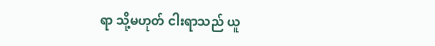ရာ သို့မဟုတ် ငါးရာသည် ယူ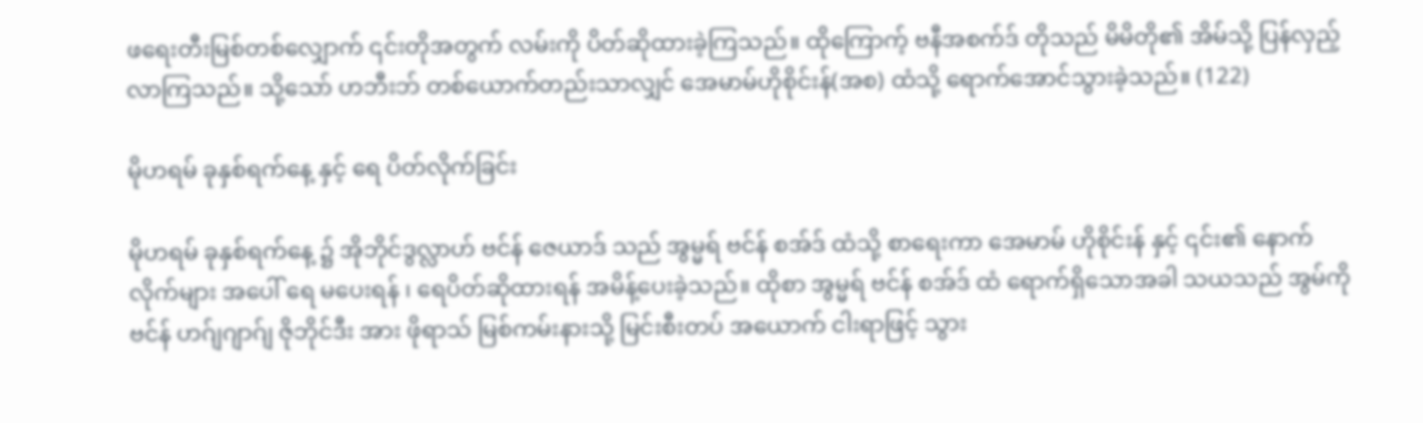ဖရေးတီးမြစ်တစ်လျှောက် ၎င်းတိုအတွက် လမ်းကို ပိတ်ဆိုထားခဲ့ကြသည်။ ထိုကြောက့် ဗနီအစက်ဒ် တိုသည် မိမိတို၏ အိမ်သို့ ပြန်လှည့်လာကြသည်။ သို့သော် ဟဘီးဘ် တစ်ယောက်တည်းသာလျှင် အေမာမ်ဟိုစိုင်းန်(အစ) ထံသို့ ရောက်အောင်သွားခဲ့သည်။ (122)

မိုဟရမ် ခုနှစ်ရက်နေ့ နှင့် ရေ ပိတ်လိုက်ခြင်း

မိုဟရမ် ခုနှစ်ရက်နေ့ ၌ အိုဘိုင်ဒွလ္လာဟ် ဗင်န် ဇေယာဒ် သည် အွမ္မရ် ဗင်န် စအ်ဒ် ထံသို့ စာရေးကာ အေမာမ် ဟိုစိုင်းန် နှင့် ၎င်း၏ နောက်လိုက်များ အပေါ် ရေ မပေးရန် ၊ ရေပိတ်ဆိုထားရန် အမိန့်ပေးခဲ့သည်။ ထိုစာ အွမ္မရ် ‌ဗင်န် စအ်ဒ် ထံ ရောက်ရှိသောအခါ သယသည် အွမ်ကို ဗင်န် ဟဂ်ျဂျာဂ်ျ ဇိုဘိုင်ဒီး အား ဖိုရာသ် မြစ်ကမ်းနားသို့ မြင်းစီးတပ် အယောက် ငါးရာဖြင့် သွား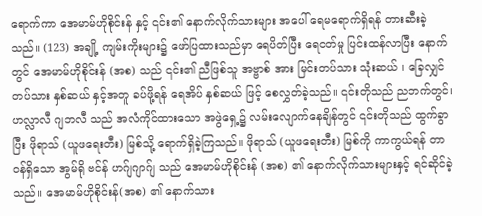ရောက်ကာ အေမာမ်ဟိုစိုင်းန် နှင့် ၎င်း၏ နောက်လိုက်သားများ အပေါ် ရေမရောက်ရှိရန် တားဆီးခဲ့သည်။ (123) အချို့ ကျမ်းကိုးများ၌ ဖော်ပြထားသည်မှာ ရေပိတ်ပြီး ရေငတ်မှု ပြင်းထန်လာပြီး နောက်တွင် အေမာမ်ဟိုစိုင်းန် (အစ) သည် ၎င်း၏ ညီဖြစ်သူ အဗ္ဗာစ် အား မြင်းတပ်သား သုံးဆယ် ၊ ခြေလျှင်တပ်သား နှစ်ဆယ် နှင့်အတူ ခပ်ဖို့ရန် ရေအိပ် နှစ်ဆယ် ဖြင့် စေလွှတ်ခဲ့သည်။ ၎င်းတိုသည် ညဘက်တွင်၊ ဟလ္လာလီ ဂျဘလီ သည် အလံကိုင်ထားသော အဖွဲရှေ့၌ လမ်းလျောက်နေချိန်တွင် ၎င်းတိုသည် ထွက်ခွာပြီး ဖိုရာသ် (ယူဖရေးတီး) မြစ်သို့ ရောက်ရှိခဲ့ကြသည်။ ဖိုရာသ် (ယူဖရေးတီး) မြစ်ကို ကာကွယ်ရန် တာဝန်ရှိသော အွမ်ရို ဗင်န် ဟဂ်ျဂျာဂ်ျ သည် အေမာမ်ဟိုစိုင်းန် (အစ) ၏ နောက်လိုက်သားများနှင့် ရင်ဆိုင်ခဲ့သည်။ အေမာမ်ဟိုစိုင်းန်(အစ) ၏ နောက်သား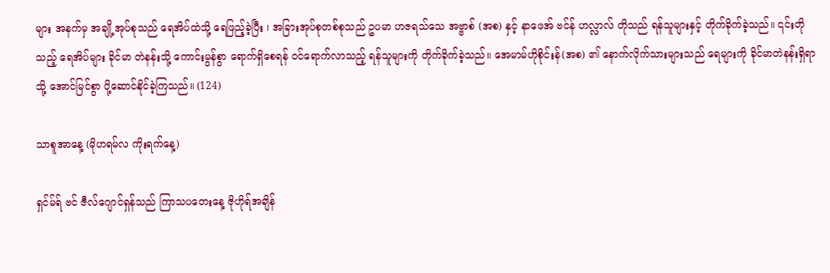များ အနက်မှ အချို့အုပ်စုသည် ရေအိပ်ထဲသို့ ရေဖြည့်ခဲ့ပြီး ၊ အခြားအုပ်စုတစ်စုသည် ဥပမာ ဟဇရသ်သေ အဗ္ဗာစ် (အစ) နှင့် နာဖေအ် ဗင်န် ဟလ္လာလ် တိုသည် ရန်သူများနှင့် တိုက်ခိုက်ခဲ့သည်။ ၎င်းတိုသည့် ရေအိပ်များ ခိုင်မာ တဲနန်းသို့ ကောင်းမွန်စွာ ရောက်ရှိစေရန် ၀င်ရောက်လာသည့် ရန်သူများကို တိုက်ခိုက်ခဲ့သည်။ အေမာမ်ဟိုစိုင်းန်(အစ) ၏ နောက်လိုက်သားများသည် ရေများကို ခိုင်မာတဲနန်းရှိရာသို့ အောင်မြင်စွာ ပို့ဆောင်နိုင်ခဲ့ကြသည်။ (124)

သာစူအာနေ့ (မိုဟရမ်လ ကိုးရက်နေ့)

ရှင်မ်ရ် ဗင် ဇီလ်ဂျောင်ရှန်သည် ကြာသပတေးနေ့ ဇိုဟိုရ်အချိန်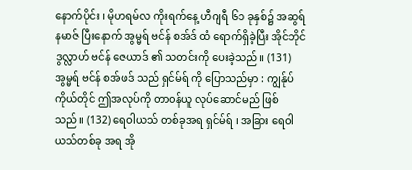နောက်ပိုင်း ၊ မိုဟရမ်လ ကိုးရက်နေ့ ဟီဂျရီ ၆၁ ခုနှစ်၌ အဆွရ် နမာဇ် ပြီးနောက် အွမ္မရ် ဗင်န် စအ်ဒ် ထံ ရောက်ရှိခဲ့ပြီး အိုင်ဘိုင်ဒွလ္လာဟ် ဗင်န် ဇေယာဒ် ၏ သတင်းကို ပေးခဲ့သည်။ (131) အွမ္မရ် ဗင်န် စအ်ဖဒ် သည် ရှင်မ်ရ် ကို ပြောသည်မှာ : ကျွန်ုပ်ကိုယ်တိုင် ဤအလုပ်ကို တာ၀န်ယူ လုပ်ဆောင်မည် ဖြစ်သည်။ (132) ရေဝါယသ် တစ်ခုအရ ရှင်မ်ရ် ၊ အခြား ရေဝါယသ်တစ်ခု အရ အို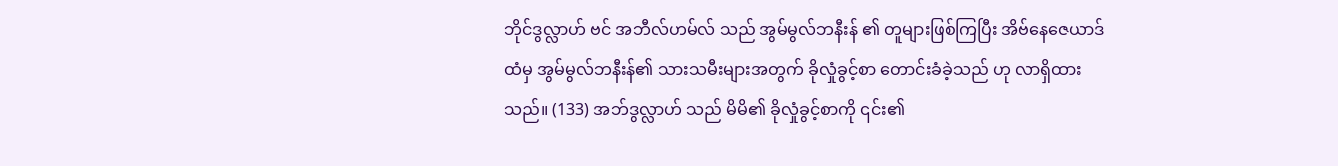ဘိုင်ဒွလ္လာဟ် ဗင် အဘီလ်ဟမ်လ် သည် အွမ်မွလ်ဘနီးန် ၏ တူများဖြစ်ကြပြီး အိဗ်နေဇေယာဒ် ထံမှ အွမ်မွလ်ဘနီးန်၏ သားသမီးများအတွက် ခိုလှုံခွင့်စာ တောင်းခံခဲ့သည် ဟု လာရှိထားသည်။ (133) အဘ်ဒွလ္လာဟ် သည် မိမိ၏ ခိုလှုံခွင့်စာကို ၎င်း၏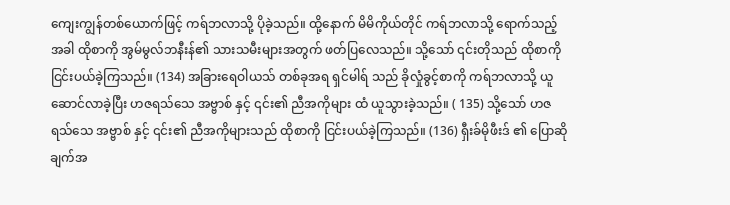ကျေးကျွန်တစ်ယောက်ဖြင့် ကရ်ဘလာသို့ ပိုခဲ့သည်။ ထို့နောက် မိမိကိုယ်တိုင် ကရ်ဘလာသို့ ရောက်သည့်အခါ ထိုစာကို အွမ်မွလ်ဘနီးန်၏ သားသမီးများအတွက် ဖတ်ပြလေသည်။ သို့သော် ၎င်းတိုသည် ထိုစာကို ငြင်းပယ်ခဲ့ကြသည်။ (134) အခြားရေဝါယသ် တစ်ခုအရ ရှင်မါရ် သည် ခိုလှုံခွင့်စာကို ကရ်ဘလာသို့ ယူဆောင်လာခဲ့ပြီး ဟဇရသ်သေ အဗ္ဗာစ် နှင့် ၎င်း၏ ညီအကိုများ ထံ ယူသွားခဲ့သည်။ ( 135) သို့သော် ဟဇရသ်သေ အဗ္ဗာစ် နှင့် ၎င်း၏ ညီအကိုများသည် ထိုစာကို ငြင်းပယ်ခဲ့ကြသည်။ (136) ရှီးခ်မိုဖီးဒ် ၏ ပြောဆိုချက်အ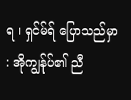ရ ၊ ရှင်မ်ရ် ပြောသည်မှာ : အိုကျွန်ုပ်၏ ညီ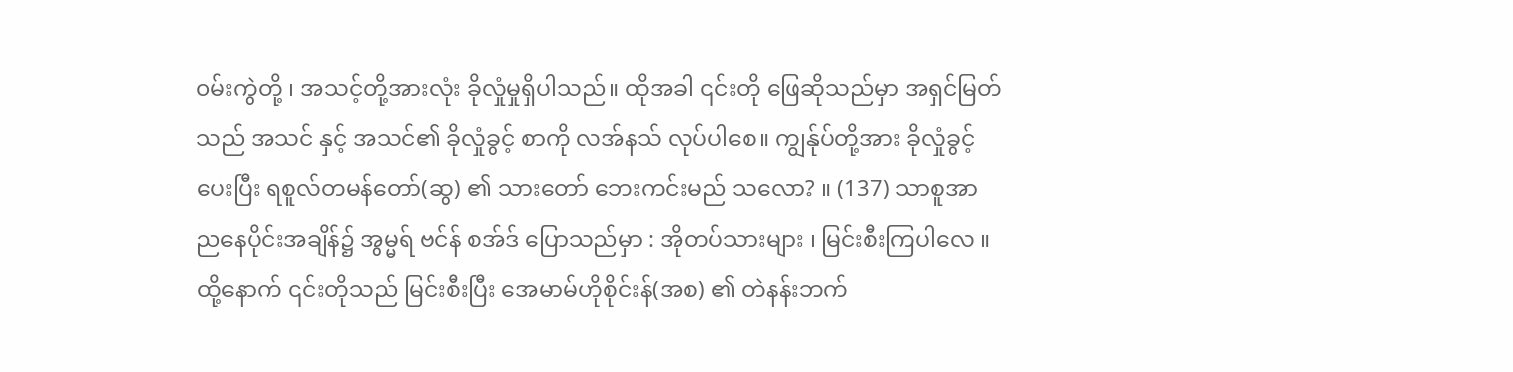၀မ်းကွဲတို့ ၊ အသင့်တို့အားလုံး ခိုလှုံမှုရှိပါသည်။ ထိုအခါ ၎င်းတို ဖြေဆိုသည်မှာ အရှင်မြတ်သည် အသင် နှင့် အသင်၏ ခိုလှုံခွင့် စာကို လအ်နသ် လုပ်ပါစေ။ ကျွန်ုပ်တို့အား ခိုလှုံခွင့် ပေးပြီး ရစူလ်တမန်တော်(ဆွ) ၏ သားတော် ဘေးကင်းမည် သလော? ။ (137) သာစူအာ ညနေပိုင်းအချိန်၌ အွမ္မရ် ဗင်န် စအ်ဒ် ပြောသည်မှာ : အိုတပ်သားများ ၊ မြင်းစီးကြပါ‌လေ ။ ထို့နောက် ၎င်းတိုသည် မြင်းစီးပြီး အေမာမ်ဟိုစိုင်းန်(အစ) ၏ တဲနန်းဘက်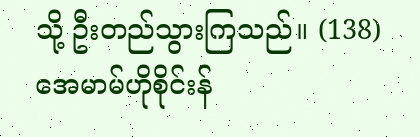သို့ ဦးတည်သွားကြသည်။ (138) အေမာမ်ဟိုစိုင်းန်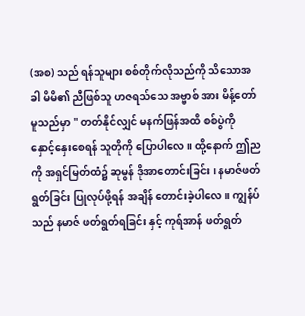(အစ) သည် ရန်သူများ စစ်တိုက်လိုသည်ကို သိသောအခါ မိမိ၏ ညီဖြစ်သူ ဟဇရသ်သေ အဗ္ဗာစ် အား မိန့်တော်မူသည်မှာ " တတ်နိုင်လျှင် မနက်ဖြန်အထိ စစ်ပွဲကို နှောင့်နှေးစေရန် သူတိုကို ပြောပါလေ။ ထို့နောက် ဤညကို အရှင်မြတ်ထံ၌ ဆုမွန် ဒိုအာတောင်းခြင်း ၊ နမာဇ်ဖတ်ရွတ်ခြင်း ပြုလုပ်ဖို့ရန် အချိန် တောင်းခဲ့ပါလေ။ ကျွန်ပ်သည် နမာဇ် ဖတ်ရွတ်ရခြင်း နှင့် ကုရ်အာန် ဖတ်ရွတ်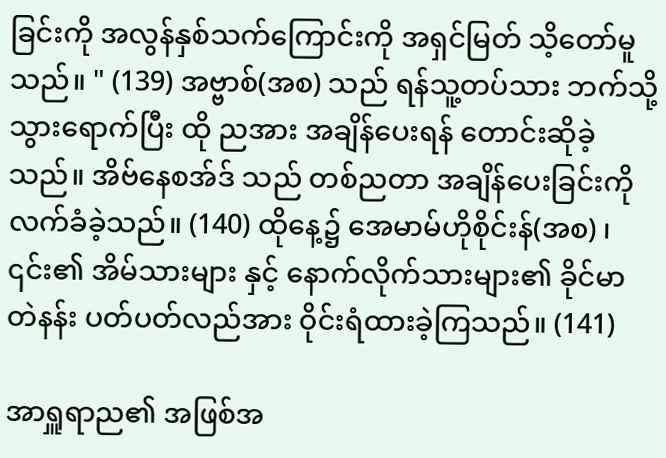ခြင်းကို အလွန်နှစ်သက်ကြောင်းကို အရှင်မြတ် သိ့တော်မူသည်။ " (139) အဗ္ဗာစ်(အစ) သည် ရန်သူ့တပ်သား ဘက်သို့ သွားရောက်ပြီး ထို ညအား အချိန်ပေးရန် တောင်းဆိုခဲ့သည်။ အိဗ်နေစအ်ဒ် သည် တစ်ညတာ အချိန်ပေးခြင်းကို လက်ခံခဲ့သည်။ (140) ထိုနေ့၌ အေမာမ်ဟိုစိုင်းန်(အစ) ၊ ၎င်း၏ အိမ်သားများ နှင့် နောက်လိုက်သားများ၏ ခိုင်မာ တဲနန်း ပတ်ပတ်လည်အား ဝိုင်းရံထားခဲ့ကြသည်။ (141)

အာရှူရာည၏ အဖြစ်အ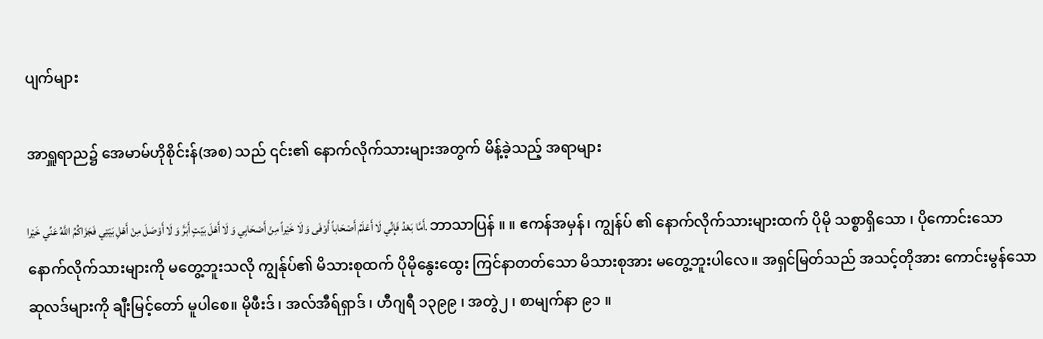ပျက်များ

အာရှူရာည၌ အေမာမ်ဟိုစိုင်းန်(အစ) သည် ၎င်း၏ နောက်လိုက်သားများအတွက် မိန့်ခဲ့သည့် အရာများ

أَمَّا بَعْدُ فَإِنِّي لَا أَعْلَمُ أَصْحَاباً أَوْفَى وَ لَا خَيْراً مِنْ أَصْحَابِي وَ لَا أَهْلَ بَيْتٍ أَبَرَّ وَ لَا أَوْصَلَ مِنْ أَهْلِ بَيْتِي فَجَزَاكُمُ اللَّهُ عَنِّي خَيْرا. ဘာသာပြန် ။ ။ ဧကန်အမှန်၊ ကျွန်ပ် ၏ နောက်လိုက်သားများထက် ပိုမို သစ္စာရှိသော ၊ ပိုကောင်းသော နောက်လိုက်သားများကို မတွေ့ဘူးသလို ကျွန်ုပ်၏ မိသားစုထက် ပိုမိုနွေးထွေး ကြင်နာတတ်သော မိသားစုအား မတွေ့ဘူးပါလေ။ အရှင်မြတ်သည် အသင့်တိုအား ကောင်းမွန်သော ဆုလဒ်များကို ချီးမြင့်တော် မူပါစေ။ မိုဖီးဒ် ၊ အလ်အီရ်ရှာဒ် ၊ ဟီဂျရီ ၁၃၉၉ ၊ အတွဲ၂ ၊ စာမျက်နာ ၉၁ ။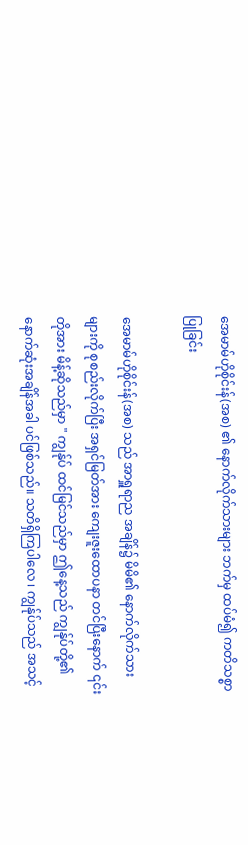အေမာမ်ဟိုစိုင်းန်(အစ) ၏ နောက်လိုက်သားများ ဘက်မှ ထပ်မံ၍ ကတိသစ္စာပြုခြင်း

အေမာမ်ဟိုစိုင်းန်(အစ) သည် အာရှူရာည အချိန်၌ မိမိ၏ နောက်လိုက်သားများကို စုစည်းလိုက်ပြီး အရှင်မြတ်အား ကျေးဇူးထောပနာ တင်ပြီးနောက် ၎င်းတိုအား မိန့်ဆိုသည်မှာ " ကျွန်ုပ် ထင်မြင်သည်မှာ ဤနေ့သည် ကျွန်ုပ်တို့၏ နောက်ဆုံးအချိန်အခါ ပင်ဖြစ်သည်။ သတိရှိကြပါလေ ၊ ကျွန်ုပ်သည် အသင့်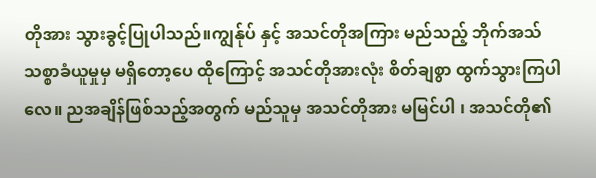တိုအား သွားခွင့်ပြုပါသည်။ကျွန်ုပ် နှင့် အသင်တိုအကြား မည်သည့် ဘိုက်အသ် သစ္စာခံယူမှုမှ မရှိတော့ပေ ထိုကြောင့် အသင်တိုအားလုံး စိတ်ချစွာ ထွက်သွားကြပါလေ။ ညအချိန်ဖြစ်သည့်အတွက် မည်သူမှ အသင်တိုအား မမြင်ပါ ၊ အသင်တို၏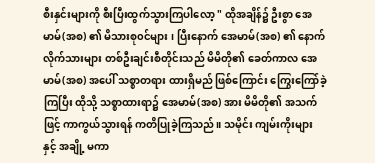စီးနှင်းများကို စီးပြီးထွက်သွားကြပါလော့ " ထိုအချိန်၌ ဦးစွာ အေမာမ်(အစ) ၏ မိသားစု၀င်များ ၊ ပြီးနောက် အေမာမ်(အစ) ၏ နောက်လိုက်သားများ တစ်ဦးချင်းစီတိုင်းသည် မိမိတို၏ ခေတ်ကာလ အေမာမ်(အစ) အပေါ် သစ္စာတရား ထားရှိမည် ဖြစ်ကြောင်း ကြွေးကြော်ခဲ့ကြပြီး ထိုသို့ သစ္စာထားရာ၌ အေမာမ်(အစ) အား မိမိတို၏ အသက်ဖြင့် ကာကွယ်သွားရန် ကတိပြုခဲ့ကြသည်။ သမိုင်း ကျမ်းကိုးများ နှင့် အချို့ မကာ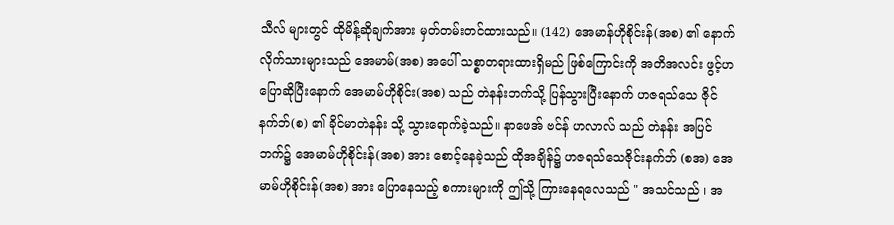သီလ် များတွင် ထိုမိန့်ဆိုချက်အား မှတ်တမ်းတင်ထားသည်။ (142) အေမာန်ဟိုစိုင်းန်(အစ) ၏ နောက်လိုက်သားများသည် အေမာမ်(အစ) အပေါ် သစ္စာတရားထားရှိမည် ဖြစ်ကြောင်းကို အတိအလင်း ဖွင့်ဟပြောဆိုပြီးနောက် အေမာမ်ဟိုစိုင်း(အစ) သည် တဲနန်းဘက်သို့ ပြန်သွားပြီးနောက် ဟဇရသ်သေ ဇိုင်နက်ဘ်(စ) ၏ ခိုင်မာတဲနန်း သို့ သွားရောက်ခဲ့သည်။ နာဖေအ် ဗင်န် ဟလာလ် သည် တဲနန်း အပြင်ဘက်၌ အေမာမ်ဟိုစိုင်းန်(အစ) အား စောင့်နေခဲ့သည် ထိုအချိန်၌ ဟဇရသ်သေဇိုင်းနက်ဘ် (စအ) အေမာမ်ဟိုစိုင်းန်(အစ) အား ပြောနေသည့် စကားများကို ဤသို့ ကြားနေရလေသည် " အသင်သည် ၊ အ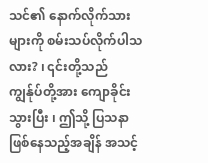သင်၏ နောက်လိုက်သားများကို စမ်းသပ်လိုက်ပါသလား? ၊ ၎င်းတို့သည် ကျွန်ုပ်တို့အား ကျောခိုင်းသွားပြီး ၊ ဤသို့ ပြသနာဖြစ်နေသည့်အချိန် အသင့်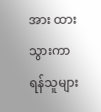အား ထားသွားကာ ရန်သူများ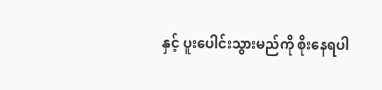နှင့် ပူးပေါင်းသွားမည်ကို စိုးနေရပါ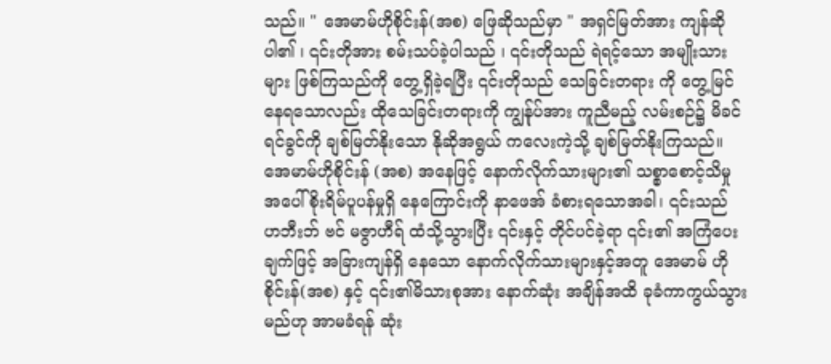သည်။ " အေမာမ်ဟိုစိုင်းန်(အစ) ဖြေဆိုသည်မှာ " အရှင်မြတ်အား ကျန်ဆိုပါ၏ ၊ ၎င်းတိုအား စမ်းသပ်ခဲ့ပါသည် ၊ ၎င်းတိုသည် ရဲရင့်သော အမျိုးသားများ ဖြစ်ကြသည်ကို တွေ့ရှိခဲ့ရပြီး ၎င်းတိုသည် သေခြင်းတရား ကို တွေ့မြင်နေရသောလည်း ထိုသေခြင်းတရားကို ကျွန်ုပ်အား ကူညီမည့် လမ်းစဉ်၌ မိခင်ရင်ခွင်ကို ချစ်မြတ်နိုးသော နိုဆိုအရွယ် ကလေးကဲ့သို့ ချစ်မြတ်နိုးကြသည်။ အေမာမ်ဟိုစိုင်းန် (အစ) အနေဖြင့် နောက်လိုက်သားများ၏ သစ္စာစောင့်သိမှု အပေါ် စိုးရိမ်ပူပန်မှုရှိ နေကြောင်းကို နာဖေအ် ခံစားရသောအခါ၊ ၎င်းသည် ဟဘီးဘ် ဗင် မဇွာဟီရ် ထံသို့သွားပြီး ၎င်းနှင့် တိုင်ပင်ခဲ့ရာ ၎င်း၏ အကြံပေးချက်ဖြင့် အခြားကျန်ရှိ နေသော နောက်လိုက်သားများနှင့်အတူ အေမာမ် ဟိုစိုင်းန်(အစ) နှင့် ၎င်း၏မိသားစုအား နောက်ဆုံး အချိန်အထိ ခုခံကာကွယ်သွားမည်ဟု အာမခံရန် ဆုံး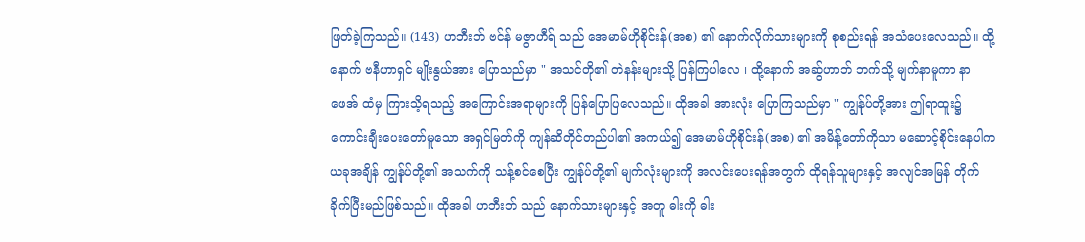ဖြတ်ခဲ့ကြသည်။ (143) ဟဘီးဘ် ဗင်န် မဇွာဟီရ် သည် အေမာမ်ဟိုစိုင်းန်(အစ) ၏ နောက်လိုက်သားများကို စုစည်းရန် အသံပေးလေသည်။ ထို့နောက် ဗနီဟာရှင် မျိုးနွယ်အား ပြောသည်မှာ " အသင်တို၏ တဲနန်းများသို့ ပြန်ကြပါလေ ၊ ထို့နောက် အဆ်ွဟာဘ် ဘက်သို့ မျက်နာမူကာ နာဖေအ် ထံမှ ကြားသိ့ရသည့် အကြောင်းအရာများကို ပြန်ပြောပြလေသည်။ ထိုအခါ အားလုံး ပြောကြသည်မှာ " ကျွန်ုပ်တို့အား ဤရာထူး၌ ကောင်းချီးပေးတော်မူသော အရှင်မြတ်ကို ကျန်ဆိတိုင်တည်ပါ၏ အကယ်၍ အေမာမ်ဟိုစိုင်းန်(အစ) ၏ အမိန့်တော်ကိုသာ မဆောင့်စိုင်းနေပါက ယခုအချိန် ကျွန်ုပ်တို့၏ အသက်ကို သန့်စင်စေပြီး ကျွန်ုပ်တို့၏ မျက်လုံးများကို အလင်းပေးရန်အတွက် ထိုရန်သူများနှင့် အလျင်အမြန် တိုက်ခိုက်ပြီးမည်ဖြစ်သည်။ ထိုအခါ ဟဘီးဘ် သည် နောက်သားများနှင့် အတူ ဓါးကို ဓါး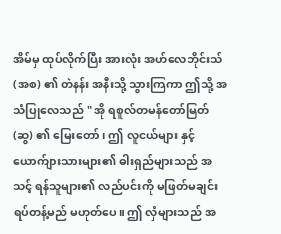အိမ်မှ ထုပ်လိုက်ပြီး အားလုံး အဟ်လေဘိုင်းသ် (အစ) ၏ တဲနန်း အနီးသို့ သွားကြကာ ဤသို့ အသံပြုလေသည် " အို ရစူလ်တမန်တော်မြတ်(ဆွ) ၏ မြေးတော် ၊ ဤ လူငယ်များ နှင့် ယောက်ျားသားများ၏ ဓါးရှည်များသည် အသင့် ရန်သူများ၏ လည်ပင်းကို မဖြတ်မချင်း ရပ်တန့်မည် မဟုတ်ပေ။ ဤ လှံများသည် အ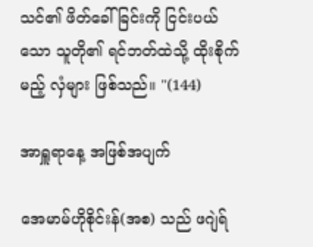သင်၏ ဖိတ်ခေါ်ခြင်းကို ငြင်းပယ်သော သူတို၏ ရင်ဘတ်ထဲသို့ ထိုးစိုက်မည့် လှံများ ဖြစ်သည်။ "(144)

အာရှူရာနေ့ အဖြစ်အပျက်

အေမာမ်ဟိုစိုင်းန်(အစ) သည် ဖဂျဲရ်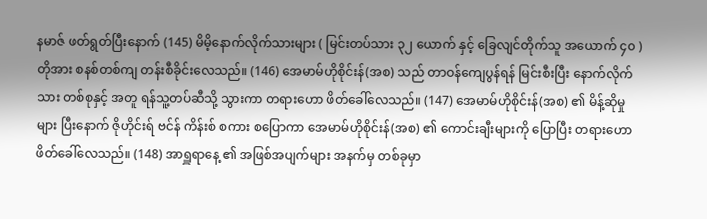နမာဇ် ဖတ်ရွတ်ပြီးနောက် (145) မိမိ့နောက်လိုက်သားများ ( မြင်းတပ်သား ၃၂ ယောက် နှင့် ခြေလျင်တိုက်သူ အယောက် ၄၀ ) တိုအား စနစ်တစ်ကျ တန်းစီခိုင်းလေသည်။ (146) အေမာမ်ဟိုစိုင်းန်(အစ) သည် တာဝန်ကျေပွန်ရန် မြင်းစီးပြီး နောက်လိုက်သား တစ်စုနှင့် အတူ ရန်သူ့တပ်ဆီသို့ သွားကာ တရားဟော ဖိတ်ခေါ်လေသည်။ (147) အေမာမ်ဟိုစိုင်းန်(အစ) ၏ မိန့်ဆိုမှုများ ပြီးနောက် ဇိုဟိုင်းရ် ဗင်န် ကိန်းစ် စကား စပြောကာ အေမာမ်ဟိုစိုင်းန်(အစ) ၏ ကောင်းချီးများကို ပြောပြီး တရားဟော ဖိတ်ခေါ်လေသည်။ (148) အာရှူရာနေ့ ၏ အဖြစ်အပျက်များ အနက်မှ တစ်ခုမှာ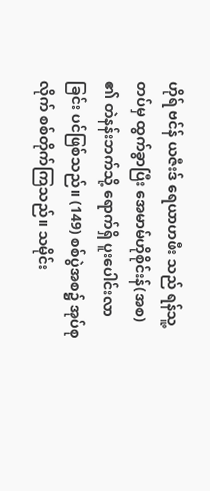ဟိုရ် ဗင်န် ယဇီးဒ် ရေယာဟဖီး သည် ရန်သူ့တပ်မှ ထွက်ခွာပြီး အေမာမ်ဟိုစိုင်းန်(အစ) ၏ တဲနန်းဘက်သို့ ရောက်ရှိ ပူးပေါင်းလာခြင်း ပင်ဖြစ်သည်။ (149) စစ်ပွဲအစ၌ အုပ်စုလိုက် စစ်တိုက်ကြသည်။ သမိုင်း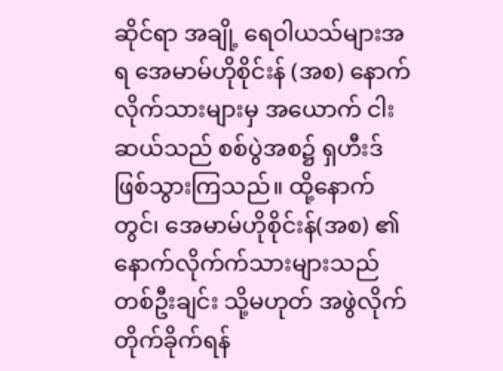ဆိုင်ရာ အချို့ ရေဝါယသ်များအရ အေမာမ်ဟိုစိုင်းန် (အစ) နောက်လိုက်သားများမှ အယောက် ငါးဆယ်သည် စစ်ပွဲအစ၌ ရှဟီးဒ် ဖြစ်သွားကြသည်။ ထို့နောက်တွင်၊ အေမာမ်ဟိုစိုင်းန်(အစ) ၏ နောက်လိုက်က်သားများသည် တစ်ဦးချင်း သို့မဟုတ် အဖွဲလိုက် တိုက်ခိုက်ရန်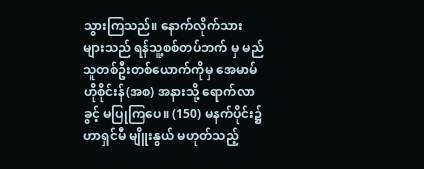သွားကြသည်။ နောက်လိုက်သားများသည် ရန်သူ့စစ်တပ်ဘက် မှ မည်သူတစ်ဦးတစ်ယောက်ကိုမှ အေမာမ်ဟိုစိုင်းန်(အစ) အနားသို့ ရောက်လာခွင့် မပြုကြပေ။ (150) မနက်ပိုင်း၌ ဟာရှင်မီ မျိူးနွယ် မဟုတ်သည့်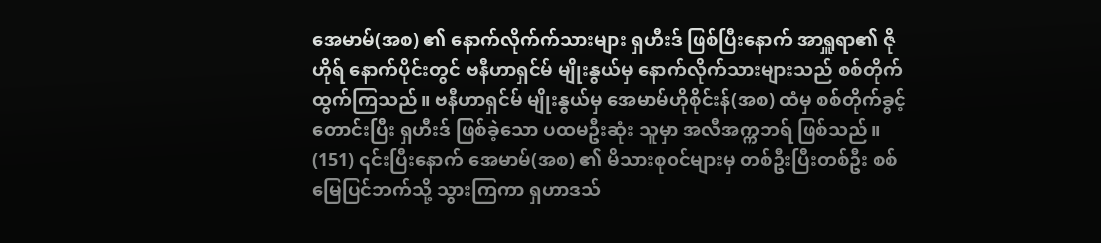အေမာမ်(အစ) ၏ နောက်လိုက်က်သားများ ရှဟီးဒ် ဖြစ်ပြီးနောက် အာရှူရာ၏ ဇိုဟိုရ် နောက်ပိုင်းတွင် ဗနီဟာရှင်မ် မျိုးနွယ်မှ နောက်လိုက်သားများသည် စစ်တိုက်ထွက်ကြသည်။ ဗနီဟာရှင်မ် မျိုးနွယ်မှ အေမာမ်ဟိုစိုင်းန်(အစ) ထံမှ စစ်တိုက်ခွင့် တောင်းပြီး ရှဟီးဒ် ဖြစ်ခဲ့သော ပထမဦးဆုံး သူမှာ အလီအက္ကဘရ် ဖြစ်သည်။ (151) ၎င်းပြီးနောက် အေမာမ်(အစ) ၏ မိသားစု၀င်များမှ တစ်ဦးပြီးတစ်ဦး စစ်မြေပြင်ဘက်သို့ သွားကြကာ ရှဟာဒသ်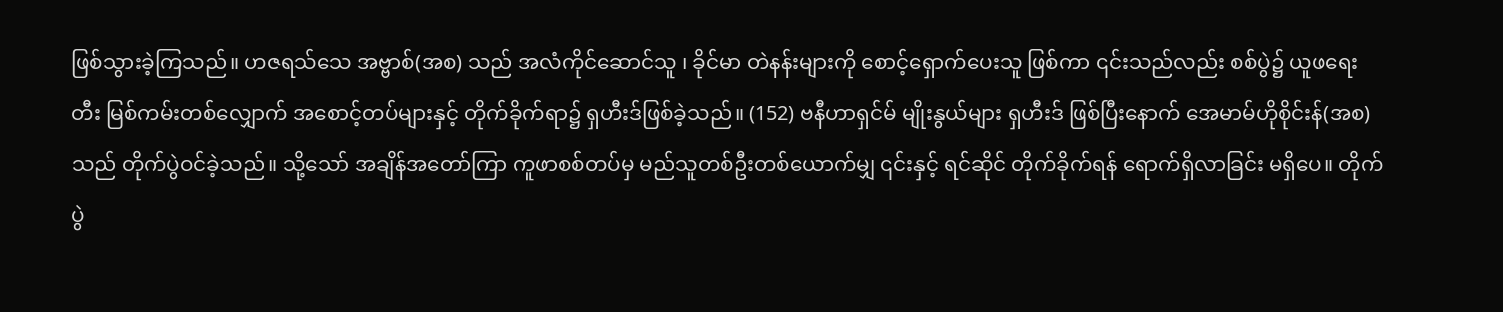ဖြစ်သွားခဲ့ကြသည်။ ဟဇရသ်သေ အဗ္ဗာစ်(အစ) သည် အလံကိုင်ဆောင်သူ ၊ ခိုင်မာ တဲနန်းများကို စောင့်ရှောက်ပေးသူ ဖြစ်ကာ ၎င်းသည်လည်း စစ်ပွဲ၌ ယူဖရေးတီး မြစ်ကမ်းတစ်လျှောက် အစောင့်တပ်များနှင့် တိုက်ခိုက်ရာ၌ ရှဟီးဒ်ဖြစ်ခဲ့သည်။ (152) ဗနီဟာရှင်မ် မျိုးနွယ်များ ရှဟီးဒ် ဖြစ်ပြီးနောက် အေမာမ်ဟိုစိုင်းန်(အစ) သည် တိုက်ပွဲဝင်ခဲ့သည်။ သို့သော် အချိန်အတော်ကြာ ကူဖာစစ်တပ်မှ မည်သူတစ်ဦးတစ်ယောက်မျှ ၎င်းနှင့် ရင်ဆိုင် တိုက်ခိုက်ရန် ရောက်ရှိလာခြင်း မရှိပေ။ တိုက်ပွဲ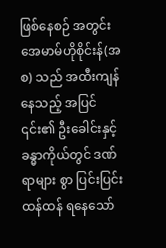ဖြစ်နေစဉ် အတွင်း အေမာမ်ဟိုစိုင်းန်(အစ) သည် အထီးကျန်နေသည့် အပြင် ၎င်း၏ ဦးခေါင်းနှင့် ခန္ဓာကိုယ်တွင် ဒဏ်ရာများ စွာ ပြင်းပြင်းထန်ထန် ရနေသော်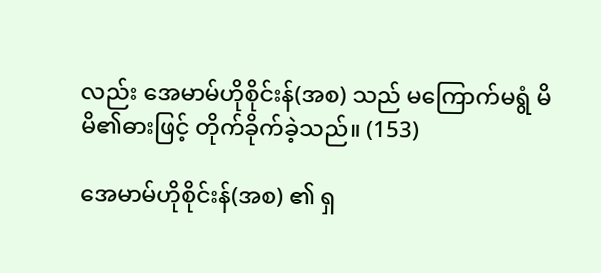လည်း အေမာမ်ဟိုစိုင်းန်(အစ) သည် မကြောက်မရွံ မိမိ၏ဓားဖြင့် တိုက်ခိုက်ခဲ့သည်။ (153)

အေမာမ်ဟိုစိုင်းန်(အစ) ၏ ရှ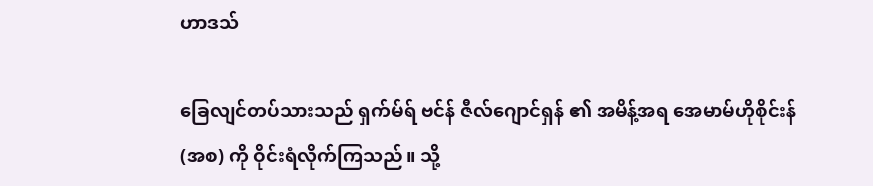ဟာဒသ်

ခြေလျင်တပ်သားသည် ရှက်မ်ရ် ဗင်န် ဇီလ်ဂျောင်ရှန် ၏ အမိန့်အရ အေမာမ်ဟိုစိုင်းန်(အစ) ကို ဝိုင်းရံလိုက်ကြသည်။ သို့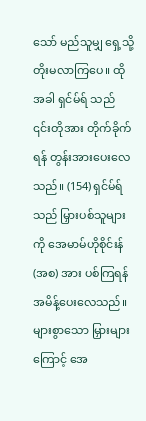သော် မည်သူမျှ ရှေ့သို့ တိုးမလာကြပေ။ ထိုအခါ ရှင်မ်ရ် သည် ၎င်းတိုအား တိုက်ခိုက်ရန် တွန်းအားပေးလေသည်။ (154) ရှင်မ်ရ် သည် မြှားပစ်သူများကို အေမာမ်ဟိုစိုင်းန်(အစ) အား ပစ်ကြရန် အမိန့်ပေးလေသည်။ များစွာသော မြှားများကြောင့် အေ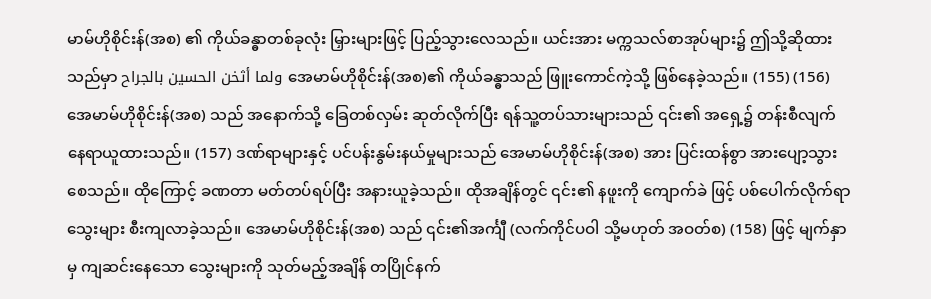မာမ်ဟိုစိုင်းန်(အစ) ၏ ကိုယ်ခန္ဓာတစ်ခုလုံး မြှားများဖြင့် ပြည့်သွားလေသည်။ ယင်းအား မက္ကသလ်စာအုပ်များ၌ ဤသို့ဆိုထားသည်မှာ ولما أثخن الحسين بالجراح အေမာမ်ဟိုစိုင်းန်(အစ)၏ ကိုယ်ခန္ဓာသည် ဖြူးကောင်ကဲ့သို့ ဖြစ်နေခဲ့သည်။ (155) (156) အေမာမ်ဟိုစိုင်းန်(အစ) သည် အနောက်သို့ ခြေတစ်လှမ်း ဆုတ်လိုက်ပြီး ရန်သူ့တပ်သားများသည် ၎င်း၏ အရှေ့၌ တန်းစီလျက် နေရာယူထားသည်။ (157) ဒဏ်ရာများနှင့် ပင်ပန်းနွမ်းနယ်မှုများသည် အေမာမ်ဟိုစိုင်းန်(အစ) အား ပြင်းထန်စွာ အားပျော့သွားစေသည်။ ထိုကြောင့် ခဏတာ မတ်တပ်ရပ်ပြီး အနားယူခဲ့သည်။ ထိုအချိန်တွင် ၎င်း၏ နဖူးကို ကျောက်ခဲ ဖြင့် ပစ်ပေါက်လိုက်ရာ သွေးများ စီးကျလာခဲ့သည်။ အေမာမ်ဟိုစိုင်းန်(အစ) သည် ၎င်း၏အင်္ကျီ (လက်ကိုင်ပဝါ သို့မဟုတ် အဝတ်စ) (158) ဖြင့် မျက်နှာမှ ကျဆင်းနေသော သွေးများကို သုတ်မည့်အချိန် တပြိုင်နက်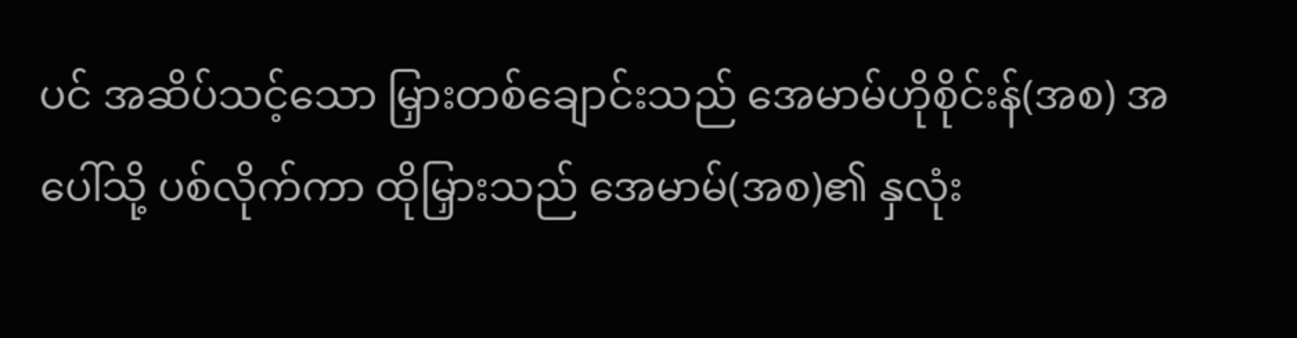ပင် အဆိပ်သင့်သော မြှားတစ်ချောင်းသည် အေမာမ်ဟိုစိုင်းန်(အစ) အပေါ်သို့ ပစ်လိုက်ကာ ထိုမြှားသည် အေမာမ်(အစ)၏ နှလုံး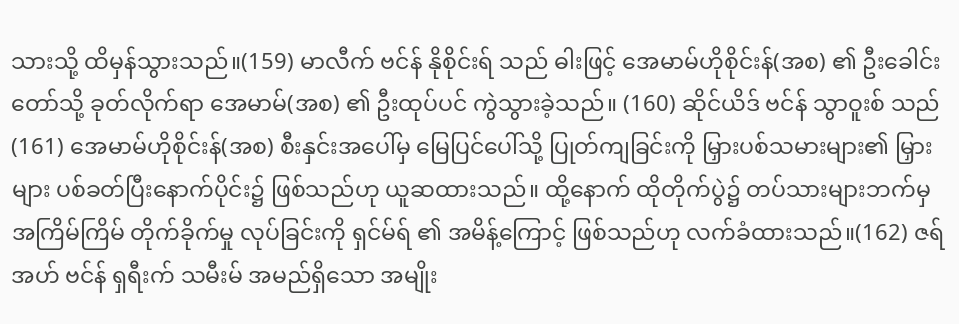သားသို့ ထိမှန်သွားသည်။(159) မာလီက် ဗင်န် နိုစိုင်းရ် သည် ဓါးဖြင့် အေမာမ်ဟိုစိုင်းန်(အစ) ၏ ဦးခေါင်းတော်သို့ ခုတ်လိုက်ရာ အေမာမ်(အစ) ၏ ဦးထုပ်ပင် ကွဲသွားခဲ့သည်။ (160) ဆိုင်ယိဒ် ဗင်န် သွာဝူးစ် သည်(161) အေမာမ်ဟိုစိုင်းန်(အစ) စီးနှင်းအပေါ်မှ မြေပြင်ပေါ်သို့ ပြုတ်ကျခြင်းကို မြှားပစ်သမားများ၏ မြှားများ ပစ်ခတ်ပြီးနောက်ပိုင်း၌ ဖြစ်သည်ဟု ယူဆထားသည်။ ထို့နောက် ထိုတိုက်ပွဲ၌ တပ်သားများဘက်မှ အကြိမ်ကြိမ် တိုက်ခိုက်မှု လုပ်ခြင်းကို ရှင်မ်ရ် ၏ အမိန့်ကြောင့် ဖြစ်သည်ဟု လက်ခံထားသည်။(162) ဇရ်အဟ် ဗင်န် ရှရီးက် သမီးမ် အမည်ရှိသော အမျိုး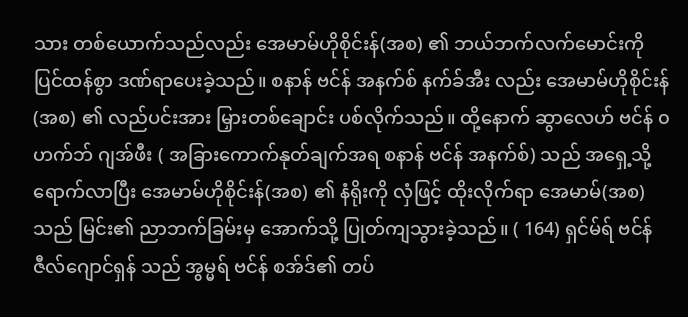သား တစ်ယောက်သည်လည်း အေမာမ်ဟိုစိုင်းန်(အစ) ၏ ဘယ်ဘက်လက်မောင်းကို ပြင်ထန်စွာ ဒဏ်ရာပေးခဲ့သည်။ စနာန် ဗင်န် အနက်စ် နက်ခ်အီး လည်း အေမာမ်ဟိုစိုင်းန်(အစ) ၏ လည်ပင်းအား မြှားတစ်ချောင်း ပစ်လိုက်သည်။ ထို့နောက် ဆွာလေဟ် ဗင်န် ၀ဟက်ဘ် ဂျအ်ဖီး ( အခြားကောက်နုတ်ချက်အရ စနာန် ဗင်န် အနက်စ်) သည် အရှေ့သို့ ရောက်လာပြီး အေမာမ်ဟိုစိုင်းန်(အစ) ၏ နံရိုးကို လှံဖြင့် ထိုးလိုက်ရာ အေမာမ်(အစ) သည် မြင်း၏ ညာဘက်ခြမ်းမှ အောက်သို့ ပြုတ်ကျသွားခဲ့သည်။ ( 164) ရှင်မ်ရ် ဗင်န် ဇီလ်ဂျောင်ရှန် သည် အွမ္မရ် ဗင်န် စအ်ဒ်၏ တပ်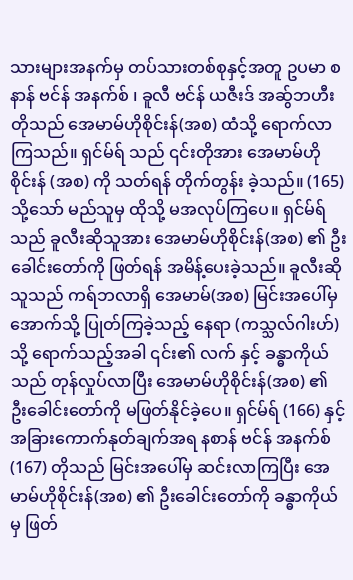သားများအနက်မှ တပ်သားတစ်စုနှင့်အတူ ဥပမာ စနာန် ဗင်န် အနက်စ် ၊ ခူလီ ဗင်န် ယဇီးဒ် အဆ်ွဘဟီး တိုသည် အေမာမ်ဟိုစိုင်းန်(အစ) ထံသို့ ရောက်လာကြသည်။ ရှင်မ်ရ် သည် ၎င်းတိုအား အေမာမ်ဟိုစိုင်းန် (အစ) ကို သတ်ရန် တိုက်တွန်း ခဲ့သည်။ (165) သို့သော် မည်သူမှ ထိုသို့ မအလုပ်ကြပေ။ ရှင်မ်ရ် သည် ခူလီးဆိုသူအား အေမာမ်ဟိုစိုင်းန်(အစ) ၏ ဦးခေါင်းတော်ကို ဖြတ်ရန် အမိန့်ပေးခဲ့သည်။ ခူလီးဆိုသူသည် ကရ်ဘလာရှိ အေမာမ်(အစ) မြင်းအပေါ်မှ အောက်သို့ ပြုတ်ကြခဲ့သည့် နေရာ (ကသ္သလ်ဂါးဟ်) သို့ ရောက်သည့်အခါ ၎င်း၏ လက် နှင့် ခန္ဓာကိုယ်သည် တုန်လှုပ်လာပြီး အေမာမ်ဟိုစိုင်းန်(အစ) ၏ ဦးခေါင်းတော်ကို မဖြတ်နိုင်ခဲ့ပေ။ ရှင်မ်ရ် (166) နှင့် အခြားကောက်နုတ်ချက်အရ နစာန် ဗင်န် အနက်စ် (167) တိုသည် မြင်းအပေါ်မှ ဆင်းလာကြပြီး အေမာမ်ဟိုစိုင်းန်(အစ) ၏ ဦးခေါင်းတော်ကို ခန္ဓာကိုယ်မှ ဖြတ်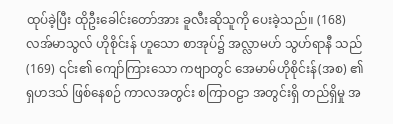ထုပ်ခဲ့ပြီး ထိုဦးခေါင်းတော်အား ခူလီးဆိုသူကို ပေးခဲ့သည်။ (168) လအ်မာသွလ် ဟိုစိုင်းန် ဟူသော စာအုပ်၌ အလ္လာမဟ် သွဟ်ရာနီ သည် (169) ၎င်း၏ ကျော်ကြားသော ကဗျာတွင် အေမာမ်ဟိုစိုင်းန်(အစ) ၏ ရှဟဒသ် ဖြစ်နေစဉ် ကာလအတွင်း စကြာဝဠာ အတွင်းရှိ တည်ရှိမှု အ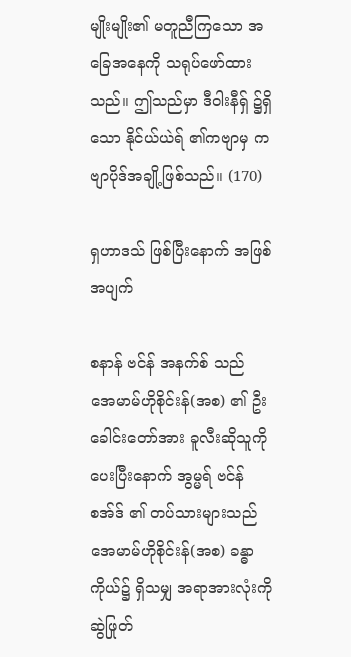မျိုးမျိုး၏ မတူညီကြသော အခြေအနေကို သရုပ်ဖော်ထားသည်။ ဤသည်မှာ ဒီဝါးနီရှ် ၌ရှိသော နိုင်ယ်ယဲရ် ၏ကဗျာမှ ကဗျာပိုဒ်အချို့ဖြစ်သည်။ (170)

ရှဟာဒသ် ဖြစ်ပြီးနောက် အဖြစ်အပျက်

စနာန် ဗင်န် အနက်စ် သည် အေမာမ်ဟိုစိုင်းန်(အစ) ၏ ဦးခေါင်းတော်အား ခူလီးဆိုသူကို ပေးပြီးနောက် အွမ္မရ် ဗင်န် စအ်ဒ် ၏ တပ်သားများသည် အေမာမ်ဟိုစိုင်းန်(အစ) ခန္ဓာကိုယ်၌ ရှိသမျှ အရာအားလုံးကို ဆွဲဖြုတ်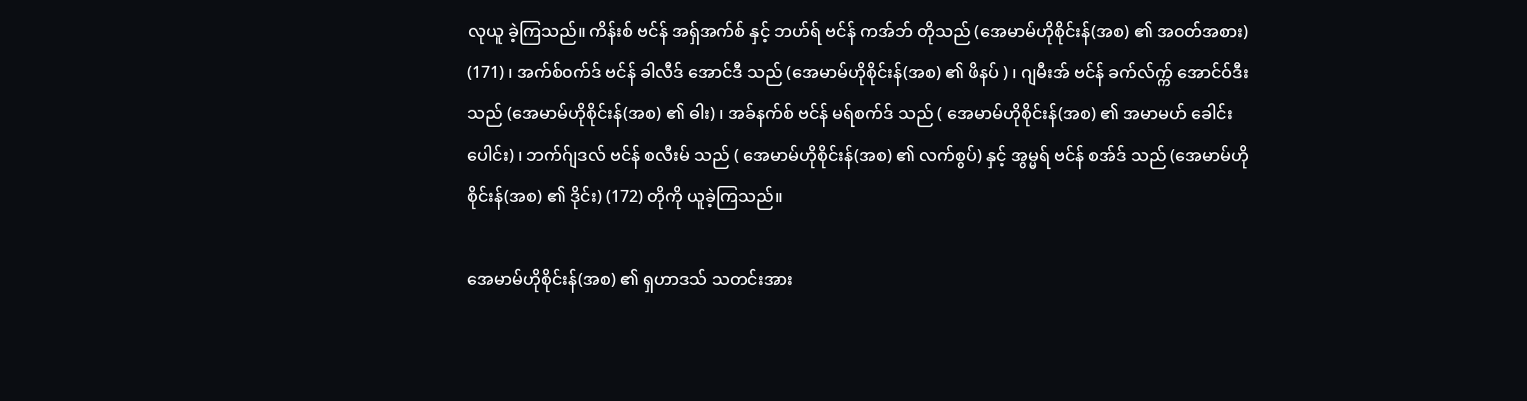လုယူ ခဲ့ကြသည်။ ကိန်းစ် ဗင်န် အရှ်အက်စ် နှင့် ဘဟ်ရ် ဗင်န် ကအ်ဘ် တိုသည် (အေမာမ်ဟိုစိုင်းန်(အစ) ၏ အ၀တ်အစား) (171) ၊ အက်စ်၀က်ဒ် ဗင်န် ခါလီဒ် အောင်ဒီ သည် (အေမာမ်ဟိုစိုင်းန်(အစ) ၏ ဖိနပ် ) ၊ ဂျမီးအ် ဗင်န် ခက်လ်က္က် အောင်ဝ်ဒီး သည် (အေမာမ်ဟိုစိုင်းန်(အစ) ၏ ဓါး) ၊ အခ်နက်စ် ဗင်န် မရ်စက်ဒ် သည် ( အေမာမ်ဟိုစိုင်းန်(အစ) ၏ အမာမဟ် ခေါင်းပေါင်း) ၊ ဘက်ဂ်ျဒလ် ဗင်န် စလီးမ် သည် ( အေမာမ်ဟိုစိုင်းန်(အစ) ၏ လက်စွပ်) နှင့် အွမ္မရ် ဗင်န် စအ်ဒ် သည် (အေမာမ်ဟိုစိုင်းန်(အစ) ၏ ဒိုင်း) (172) တိုကို ယူခဲ့ကြသည်။

အေမာမ်ဟိုစိုင်းန်(အစ) ၏ ရှဟာဒသ် သတင်းအား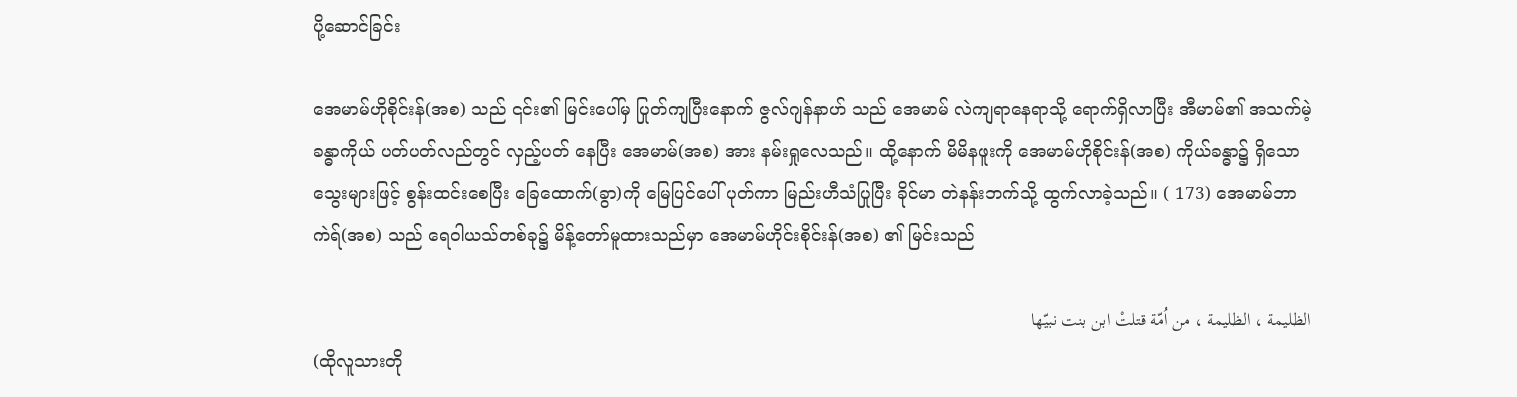ပို့ဆောင်ခြင်း

အေမာမ်ဟိုစိုင်းန်(အစ) သည် ၎င်း၏ မြင်းပေါ်မှ ပြုတ်ကျပြီးနောက် ဇွလ်ဂျန်နာဟ် သည် အေမာမ် လဲကျရာနေရာသို့ ရောက်ရှိလာပြီး အီမာမ်၏ အသက်မဲ့ခန္ဓာကိုယ် ပတ်ပတ်လည်တွင် လှည့်ပတ် နေပြီး အေမာမ်(အစ) အား နမ်းရှုလေသည်။ ထို့နောက် မိမိနဖူးကို အေမာမ်ဟိုစိုင်းန်(အစ) ကိုယ်ခန္ဓာ၌ ရှိသော သွေးများဖြင့် စွန်းထင်းစေပြီး ခြေထောက်(ခွာ)ကို မြေပြင်ပေါ် ပုတ်ကာ မြည်းဟီသံပြုပြီး ခိုင်မာ တဲနန်းဘက်သို့ ထွက်လာခဲ့သည်။ ( 173) အေမာမ်ဘာကဲရ်(အစ) သည် ရေဝါယသ်တစ်ခု၌ မိန့်တော်မူထားသည်မှာ အေမာမ်ဟိုင်းစိုင်းန်(အစ) ၏ မြင်းသည်

الظليمة ، الظليمة ، من اُمّة قتلتْ ابن بنت نبيّها
(ထိုလူသားတို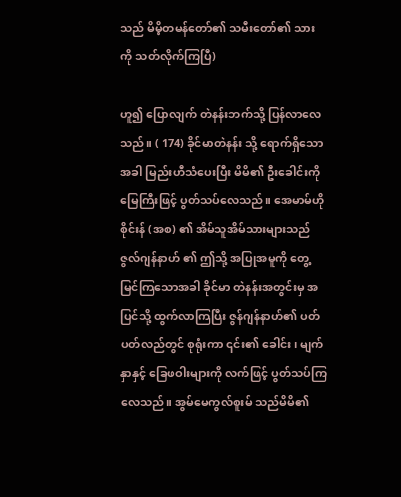သည် မိမိ့တမန်တော်၏ သမီးတော်၏ သားကို သတ်လိုက်ကြပြီ)

ဟူ၍ ပြောလျက် တဲနန်းဘက်သို့ ပြန်လာလေသည်။ ( 174) ခိုင်မာတဲနန်း သို့ ရောက်ရှိသောအခါ မြည်းဟီသံပေးပြီး မိမိ၏ ဦးခေါင်းကို မြေကြီးဖြင့် ပွတ်သပ်လေသည်။ အေမာမ်ဟိုစိုင်းန် (အစ) ၏ အိမ်သူအိမ်သားများသည် ဇွလ်ဂျန်နာဟ် ၏ ဤသို့ အပြုအမူကို တွေ့မြင်ကြသောအခါ ခိုင်မာ တဲနန်းအတွင်းမှ အပြင်သို့ ထွက်လာကြပြီး ဇွန်ဂျန်နာဟ်၏ ပတ်ပတ်လည်တွင် စုရုံးကာ ၎င်း၏ ခေါင်း၊ မျက်နှာနှင့် ခြေဖဝါးများကို လက်ဖြင့် ပွတ်သပ်ကြလေသည်။ အွမ်မေကွလ်စူးမ် သည်မိမိ၏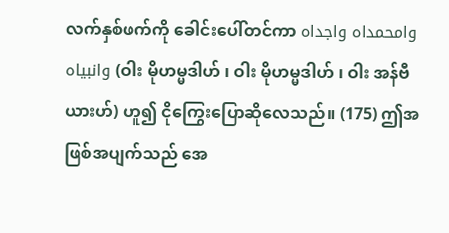လက်နှစ်ဖက်ကို ခေါင်းပေါ်တင်ကာ وامحمداه واجداه وانبیاه (ဝါး မိုဟမ္မဒါဟ် ၊ ဝါး မိုဟမ္မဒါဟ် ၊ ဝါး အန်ဗီယားဟ်) ဟူ၍ ငိုကြွေးပြောဆိုလေသည်။ (175) ဤအဖြစ်အပျက်သည် အေ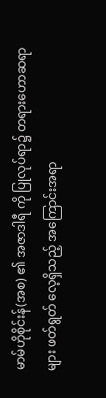မာမ်ဟိုစိုင်းန်(အစ) ၏ အဇာဒါရီ ကို ပြုလုပ်ရာ၌ တရားဟောဆရာများ ဖတ်ရွတ် လေ့ရှိသည့် အကြောင်းအရာ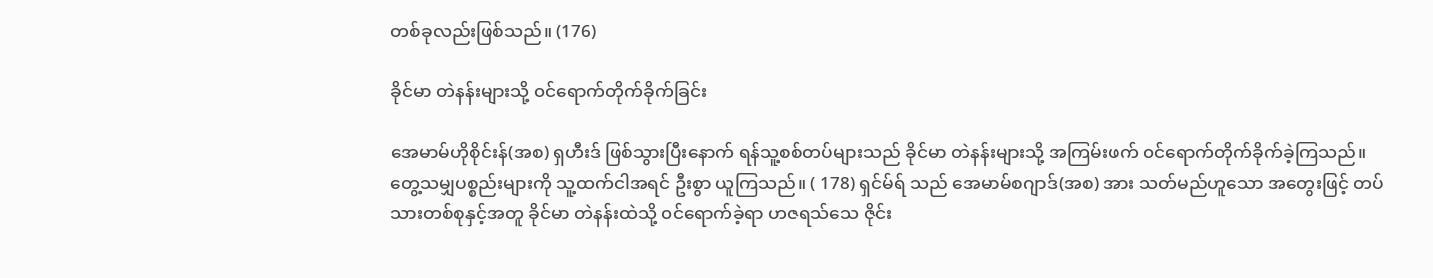တစ်ခုလည်းဖြစ်သည်။ (176)

ခိုင်မာ တဲနန်းများသို့ ၀င်ရောက်တိုက်ခိုက်ခြင်း

အေမာမ်ဟိုစိုင်းန်(အစ) ရှဟီးဒ် ဖြစ်သွားပြီးနောက် ရန်သူ့စစ်တပ်များသည် ခိုင်မာ တဲနန်းများသို့ အကြမ်းဖက် ၀င်ရောက်တိုက်ခိုက်ခဲ့ကြသည်။ တွေ့သမျှပစ္စည်းများကို သူ့ထက်ငါအရင် ဦးစွာ ယူကြသည်။ ( 178) ရှင်မ်ရ် သည် အေမာမ်စဂျာဒ်(အစ) အား သတ်မည်ဟူသော အတွေးဖြင့် တပ်သားတစ်စုနှင့်အတူ ခိုင်မာ တဲနန်းထဲသို့ ၀င်ရောက်ခဲ့ရာ ဟဇရသ်သေ ဇိုင်း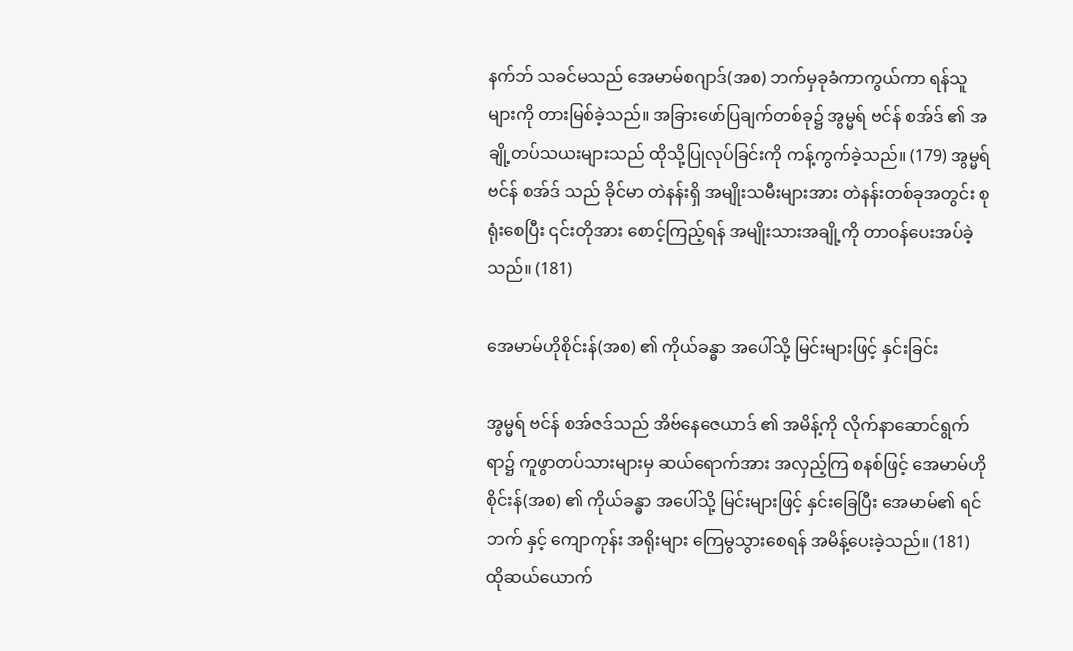နက်ဘ် သခင်မသည် အေမာမ်စဂျာဒ်(အစ) ဘက်မှခုခံကာကွယ်ကာ ရန်သူများကို တားမြစ်ခဲ့သည်။ အခြားဖော်ပြချက်တစ်ခု၌ အွမ္မရ် ဗင်န် စအ်ဒ် ၏ အချို့တပ်သယးများသည် ထိုသို့ပြုလုပ်ခြင်းကို ကန့်ကွက်ခဲ့သည်။ (179) အွမ္မရ် ဗင်န် စအ်ဒ် သည် ခိုင်မာ တဲနန်းရှိ အမျိုးသမီးများအား တဲနန်းတစ်ခုအတွင်း စုရုံးစေပြီး ၎င်းတိုအား စောင့်ကြည့်ရန် အမျိုးသားအချို့ကို တာဝန်ပေးအပ်ခဲ့သည်။ (181)

အေမာမ်ဟိုစိုင်းန်(အစ) ၏ ကိုယ်ခန္ဓာ အပေါ်သို့ မြင်းများဖြင့် နှင်းခြင်း

အွမ္မရ် ဗင်န် စအ်ဇဒ်သည် အိဗ်နေဇေယာဒ် ၏ အမိန့်ကို လိုက်နာဆောင်ရွက်ရာ၌ ကူဖွာတပ်သားများမှ ဆယ်ရောက်အား အလှည့်ကြ စနစ်ဖြင့် အေမာမ်ဟိုစိုင်းန်(အစ) ၏ ကိုယ်ခန္ဓာ အပေါ်သို့ မြင်းများဖြင့် နှင်းခြေပြီး အေမာမ်၏ ရင်ဘက် နှင့် ကျောကုန်း အရိုးများ ကြေမွသွားစေရန် အမိန့်ပေးခဲ့သည်။ (181) ထိုဆယ်ယောက်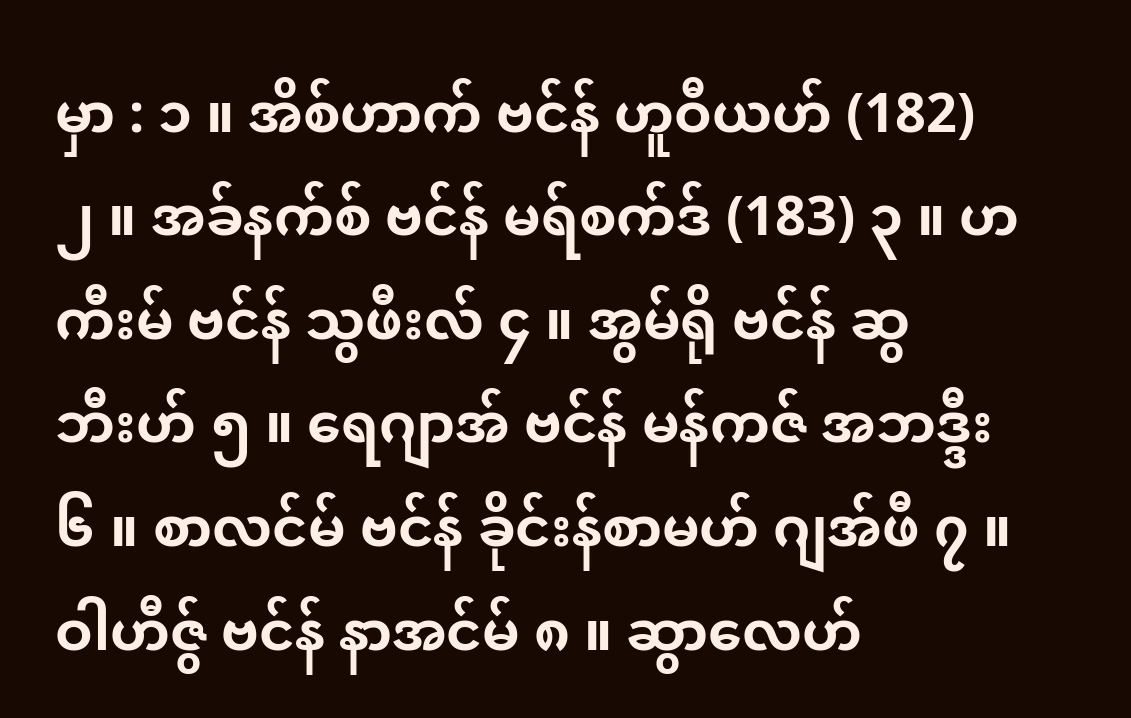မှာ : ၁ ။ အိစ်ဟာက် ဗင်န် ဟူဝီယဟ် (182) ၂ ။ အခ်နက်စ် ဗင်န် မရ်စက်ဒ် (183) ၃ ။ ဟကီးမ် ဗင်န် သွဖီးလ် ၄ ။ အွမ်ရို ဗင်န် ဆွဘီးဟ် ၅ ။ ရေဂျာအ် ဗင်န် မန်ကဇ် အဘဒ္ဒီး ၆ ။ စာလင်မ် ဗင်န် ခိုင်းန်စာမဟ် ဂျအ်ဖီ ၇ ။ ဝါဟီဇ်ွ ဗင်န် နာအင်မ် ၈ ။ ဆွာလေဟ်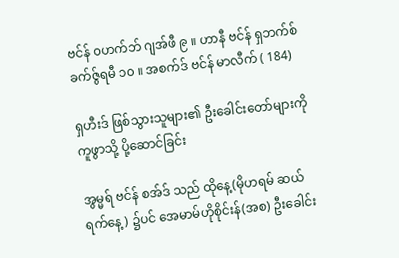ဗင်န် ၀ဟက်ဘ် ဂျအ်ဖီ ၉ ။ ဟာနီ ဗင်န် ရှဘက်စ် ခက်ဇ်ွရမီ ၁၀ ။ အစက်ဒ် ဗင်န် မာလီက် ( 184)

ရှဟီးဒ် ဖြစ်သွားသူများ၏ ဦးခေါင်းတော်များကို ကူဖွာသို့ ပို့ဆောင်ခြင်း

အွမ္မရ် ဗင်န် စအ်ဒ် သည် ထိုနေ့(မိုဟရမ် ဆယ်ရက်နေ့) ၌ပင် အေမာမ်ဟိုစိုင်းန်(အစ) ဦးခေါင်း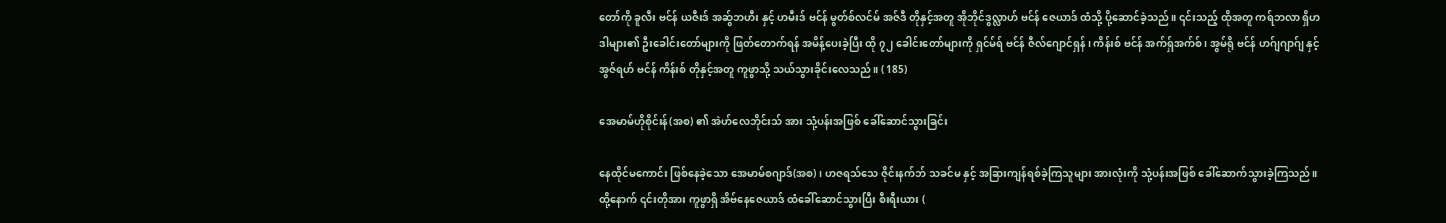တော်ကို ခူလီး ဗင်န် ယဇီးဒ် အဆ်ွဘဟီး နှင့် ဟမီးဒ် ဗင်န် မွတ်စ်လင်မ် အဇ်ဒီ တိုနှင့်အတူ အိုဘိုင်ဒွလ္လာဟ် ဗင်န် ဇေယာဒ် ထံသို့ ပို့ဆောင်ခဲ့သည်။ ၎င်းသည့် ထိုအတူ ကရ်ဘလာ ရှိဟဒါများ၏ ဦးခေါင်းတော်များကို ဖြတ်တောက်ရန် အမိန့်ပေးခဲ့ပြီး ထို ၇၂ ခေါင်းတော်များကို ရှင်မ်ရ် ဗင်န် ဇီလ်ဂျောင်ရှန် ၊ ကိန်းစ် ဗင်န် အက်ရှ်အက်စ် ၊ အွမ်ရို ဗင်န် ဟဂ်ျဂျာဂ်ျ နှင့် အွဇ်ရဟ် ဗင်န် ကိန်းစ် တိုနှင့်အတူ ကူဖွာသို့ သယ်သွားခိုင်းလေသည်။ ( 185)

အေမာမ်ဟိုစိုင်းန်(အစ) ၏ အဲဟ်လေဘိုင်းသ် အား သုံ့ပန်းအဖြစ် ခေါ်ဆောင်သွားခြင်း

နေထိုင်မကောင်း ဖြစ်နေခဲ့သော အေမာမ်စဂျာဒ်(အစ) ၊ ဟဇရသ်သေ ဇိုင်းနက်ဘ် သခင်မ နှင့် အခြားကျန်ရစ်ခဲ့ကြသူများ အားလုံးကို သုံ့ပန်းအဖြစ် ခေါ်ဆောက်သွားခဲ့ကြသည်။ ထို့နောက် ၎င်းတိုအား ကူဖွာရှိ အိဗ်နေဇေယာဒ် ထံခေါ်ဆောင်သွားပြီး စီးရီးယား (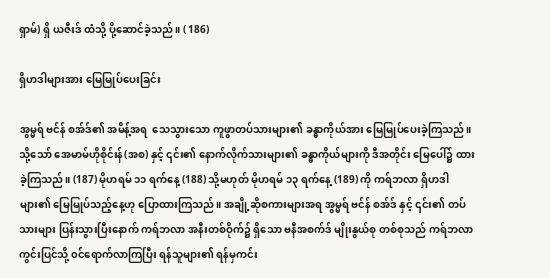ရှာမ်) ရှိ ယဇီးဒ် ထံသို့ ပို့ဆောင်ခဲ့သည်။ ( 186)

ရှိဟဒါများအား မြေမြုပ်ပေးခြင်း

အွမ္မရ် ဗင်န် စအ်ဒ်၏ အမိန့်အရ ‌‌ သေသွားသော ကူဖွာတပ်သားများ၏ ခန္ဓာကိုယ်အား မြေမြုပ်ပေးခဲ့ကြသည်။ သို့သော် အေမာမ်ဟိုစိုင်းန်(အစ) နှင့် ၎င်း၏ နောက်လိုက်သားများ၏ ခန္ဓာကိုယ်များကို ဒီအတိုင်း မြေပေါ်၌ ထားခဲ့ကြသည်။ (187) မိုဟရမ် ၁၁ ရက်နေ့ (188) သို့မဟုတ် မိုဟရမ် ၁၃ ရက်နေ့ (189) ကို ကရ်ဘလာ ရှိဟဒါများ၏ မြေမြုပ်သည့်နေ့ဟု ပြောထားကြသည်။ အချို့ဆိုစကားများအရ အွမ္မရ် ဗင်န် စအ်ဒ် နှင့် ၎င်း၏ တပ်သားများ ပြန်းသွားပြီးနောက် ကရ်ဘလာ အနီးတစ်ဝိုက်၌ ရှိသော ဗနီအစက်ဒ် မျိုးနွယ်စု တစ်စုသည် ကရ်ဘလာ ကွင်းပြင်သို့ ၀င်ရောက်လာကြပြီး ရန်သူများ၏ ရန်မှကင်း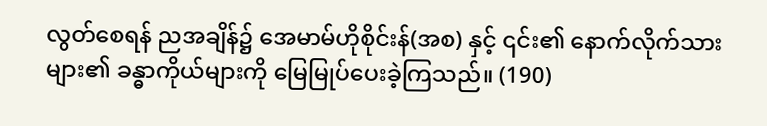လွတ်‌စေရန် ညအချိန်၌ အေမာမ်ဟိုစိုင်းန်(အစ) နှင့် ၎င်း၏ နောက်လိုက်သားများ၏ ခန္ဓာကိုယ်များကို မြေမြုပ်ပေးခဲ့ကြသည်။ (190)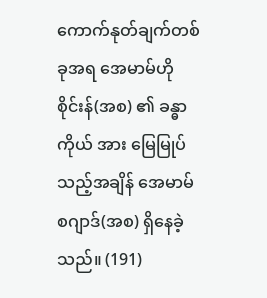ကောက်နုတ်ချက်တစ်ခုအရ အေမာမ်ဟိုစိုင်းန်(အစ) ၏ ခန္ဓာကိုယ် အား မြေမြုပ်သည့်အချိန် အေမာမ်စဂျာဒ်(အစ) ရှိနေခဲ့သည်။ (191)